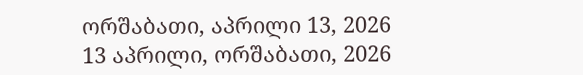ორშაბათი, აპრილი 13, 2026
13 აპრილი, ორშაბათი, 2026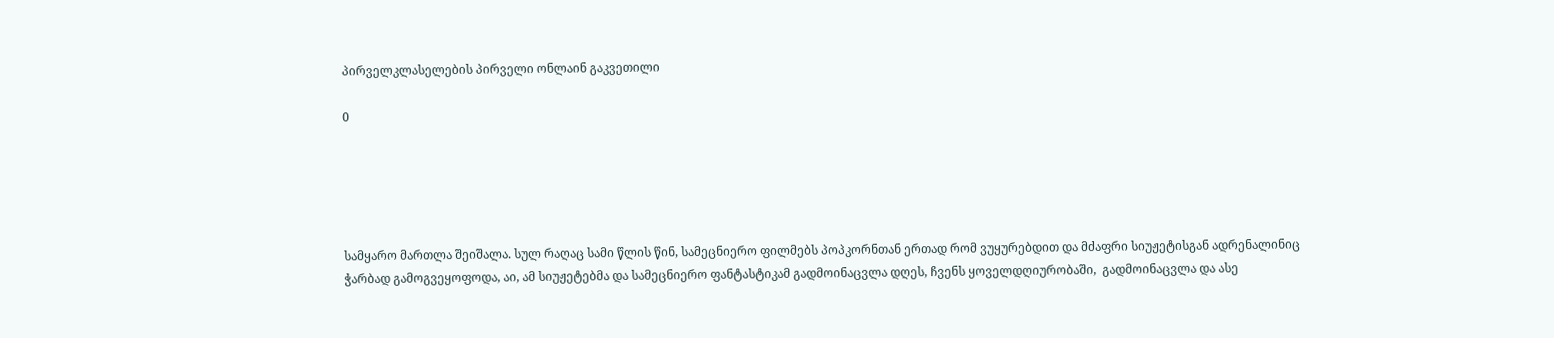პირველკლასელების პირველი ონლაინ გაკვეთილი

0





სამყარო მართლა შეიშალა. სულ რაღაც სამი წლის წინ, სამეცნიერო ფილმებს პოპკორნთან ერთად რომ ვუყურებდით და მძაფრი სიუჟეტისგან ადრენალინიც ჭარბად გამოგვეყოფოდა, აი, ამ სიუჟეტებმა და სამეცნიერო ფანტასტიკამ გადმოინაცვლა დღეს, ჩვენს ყოველდღიურობაში,  გადმოინაცვლა და ასე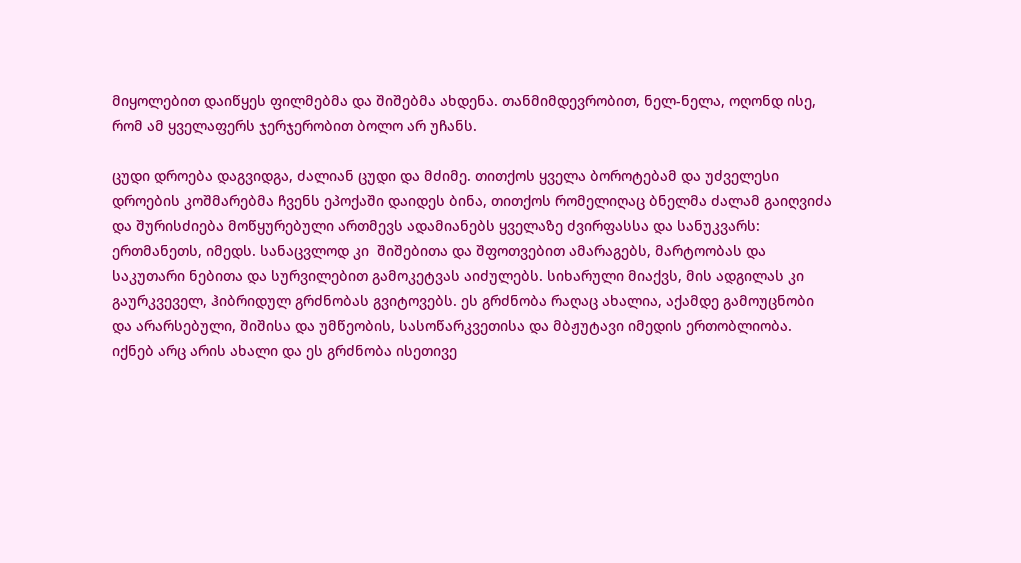მიყოლებით დაიწყეს ფილმებმა და შიშებმა ახდენა. თანმიმდევრობით, ნელ-ნელა, ოღონდ ისე, რომ ამ ყველაფერს ჯერჯერობით ბოლო არ უჩანს.

ცუდი დროება დაგვიდგა, ძალიან ცუდი და მძიმე. თითქოს ყველა ბოროტებამ და უძველესი დროების კოშმარებმა ჩვენს ეპოქაში დაიდეს ბინა, თითქოს რომელიღაც ბნელმა ძალამ გაიღვიძა და შურისძიება მოწყურებული ართმევს ადამიანებს ყველაზე ძვირფასსა და სანუკვარს: ერთმანეთს, იმედს. სანაცვლოდ კი  შიშებითა და შფოთვებით ამარაგებს, მარტოობას და საკუთარი ნებითა და სურვილებით გამოკეტვას აიძულებს. სიხარული მიაქვს, მის ადგილას კი გაურკვეველ, ჰიბრიდულ გრძნობას გვიტოვებს. ეს გრძნობა რაღაც ახალია, აქამდე გამოუცნობი და არარსებული, შიშისა და უმწეობის, სასოწარკვეთისა და მბჟუტავი იმედის ერთობლიობა. იქნებ არც არის ახალი და ეს გრძნობა ისეთივე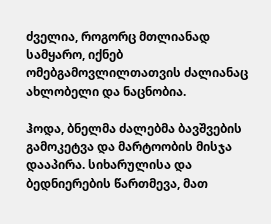ძველია, როგორც მთლიანად სამყარო, იქნებ ომებგამოვლილთათვის ძალიანაც ახლობელი და ნაცნობია.

ჰოდა, ბნელმა ძალებმა ბავშვების გამოკეტვა და მარტოობის მისჯა დააპირა. სიხარულისა და ბედნიერების წართმევა, მათ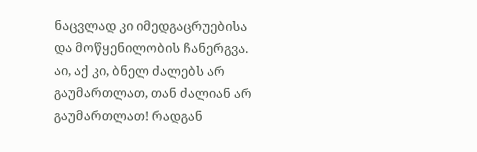ნაცვლად კი იმედგაცრუებისა და მოწყენილობის ჩანერგვა.  აი, აქ კი, ბნელ ძალებს არ გაუმართლათ, თან ძალიან არ გაუმართლათ! რადგან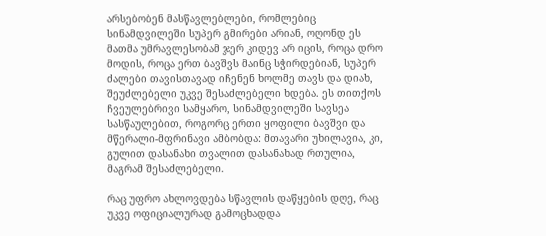არსებობენ მასწავლებლები, რომლებიც სინამდვილეში სუპერ გმირები არიან, ოღონდ ეს მათმა უმრავლესობამ ჯერ კიდევ არ იცის, როცა დრო მოდის, როცა ერთ ბავშვს მაინც სჭირდებიან, სუპერ ძალები თავისთავად იჩენენ ხოლმე თავს და დიახ, შეუძლებელი უკვე შესაძლებელი ხდება. ეს თითქოს ჩვეულებრივი სამყარო, სინამდვილეში სავსეა სასწაულებით, როგორც ერთი ყოფილი ბავშვი და მწერალი-მფრინავი ამბობდა: მთავარი უხილავია, კი, გულით დასანახი თვალით დასანახად რთულია, მაგრამ შესაძლებელი.

რაც უფრო ახლოვდება სწავლის დაწყების დღე, რაც უკვე ოფიციალურად გამოცხადდა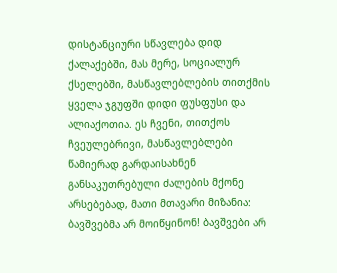დისტანციური სწავლება დიდ ქალაქებში, მას მერე, სოციალურ ქსელებში, მასწავლებლების თითქმის ყველა ჯგუფში დიდი ფუსფუსი და ალიაქოთია. ეს ჩვენი, თითქოს ჩვეულებრივი, მასწავლებლები წამიერად გარდაისახნენ განსაკუთრებული ძალების მქონე არსებებად, მათი მთავარი მიზანია: ბავშვებმა არ მოიწყინონ! ბავშვები არ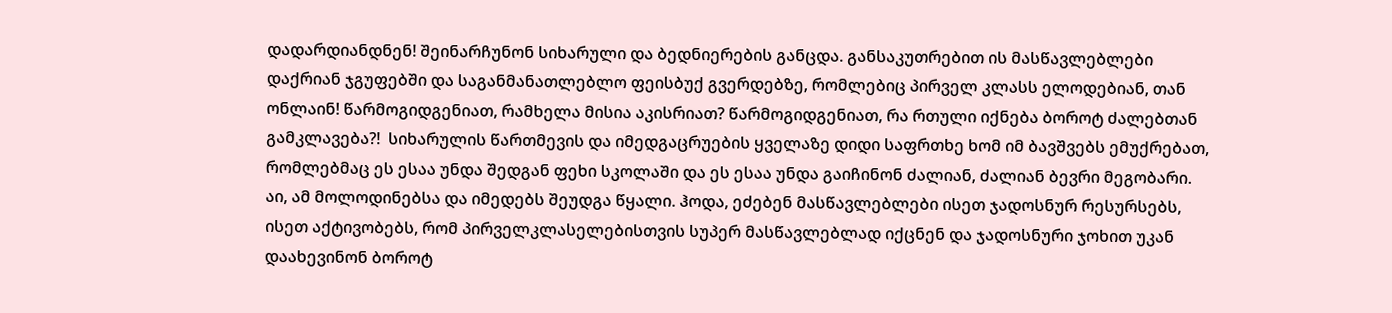დადარდიანდნენ! შეინარჩუნონ სიხარული და ბედნიერების განცდა. განსაკუთრებით ის მასწავლებლები დაქრიან ჯგუფებში და საგანმანათლებლო ფეისბუქ გვერდებზე, რომლებიც პირველ კლასს ელოდებიან, თან ონლაინ! წარმოგიდგენიათ, რამხელა მისია აკისრიათ? წარმოგიდგენიათ, რა რთული იქნება ბოროტ ძალებთან გამკლავება?!  სიხარულის წართმევის და იმედგაცრუების ყველაზე დიდი საფრთხე ხომ იმ ბავშვებს ემუქრებათ, რომლებმაც ეს ესაა უნდა შედგან ფეხი სკოლაში და ეს ესაა უნდა გაიჩინონ ძალიან, ძალიან ბევრი მეგობარი. აი, ამ მოლოდინებსა და იმედებს შეუდგა წყალი. ჰოდა, ეძებენ მასწავლებლები ისეთ ჯადოსნურ რესურსებს, ისეთ აქტივობებს, რომ პირველკლასელებისთვის სუპერ მასწავლებლად იქცნენ და ჯადოსნური ჯოხით უკან დაახევინონ ბოროტ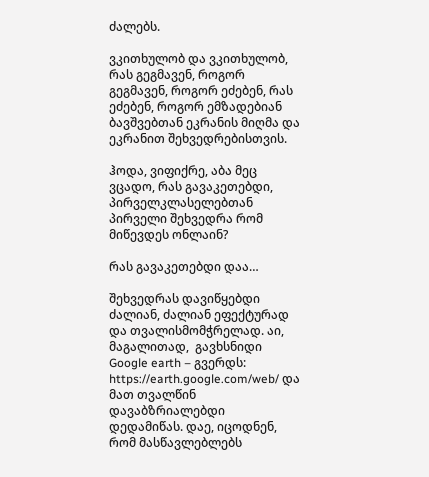ძალებს.

ვკითხულობ და ვკითხულობ, რას გეგმავენ, როგორ გეგმავენ, როგორ ეძებენ, რას ეძებენ, როგორ ემზადებიან ბავშვებთან ეკრანის მიღმა და ეკრანით შეხვედრებისთვის.

ჰოდა, ვიფიქრე, აბა მეც ვცადო, რას გავაკეთებდი, პირველკლასელებთან პირველი შეხვედრა რომ მიწევდეს ონლაინ?

რას გავაკეთებდი დაა…

შეხვედრას დავიწყებდი ძალიან, ძალიან ეფექტურად და თვალისმომჭრელად. აი, მაგალითად,  გავხსნიდი Google earth – გვერდს: https://earth.google.com/web/ და მათ თვალწინ დავაბზრიალებდი დედამიწას. დაე, იცოდნენ, რომ მასწავლებლებს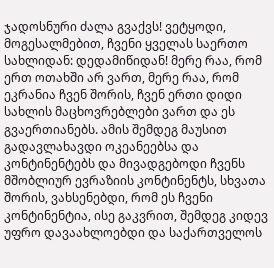ჯადოსნური ძალა გვაქვს! ვეტყოდი, მოგესალმებით, ჩვენი ყველას საერთო სახლიდან: დედამიწიდან! მერე რაა, რომ  ერთ ოთახში არ ვართ, მერე რაა, რომ ეკრანია ჩვენ შორის, ჩვენ ერთი დიდი სახლის მაცხოვრებლები ვართ და ეს გვაერთიანებს. ამის შემდეგ მაუსით გადავლახავდი ოკეანეებსა და კონტინენტებს და მივადგებოდი ჩვენს მშობლიურ ევრაზიის კონტინენტს, სხვათა შორის, ვახსენებდი, რომ ეს ჩვენი კონტინენტია, ისე გაკვრით, შემდეგ კიდევ უფრო დავაახლოებდი და საქართველოს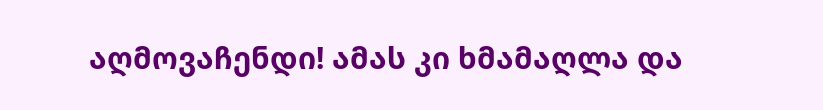აღმოვაჩენდი! ამას კი ხმამაღლა და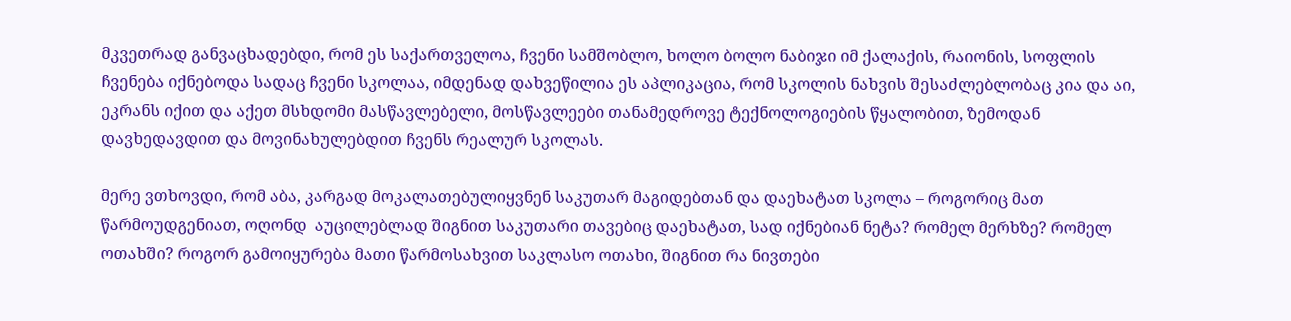მკვეთრად განვაცხადებდი, რომ ეს საქართველოა, ჩვენი სამშობლო, ხოლო ბოლო ნაბიჯი იმ ქალაქის, რაიონის, სოფლის ჩვენება იქნებოდა სადაც ჩვენი სკოლაა, იმდენად დახვეწილია ეს აპლიკაცია, რომ სკოლის ნახვის შესაძლებლობაც კია და აი, ეკრანს იქით და აქეთ მსხდომი მასწავლებელი, მოსწავლეები თანამედროვე ტექნოლოგიების წყალობით, ზემოდან დავხედავდით და მოვინახულებდით ჩვენს რეალურ სკოლას.

მერე ვთხოვდი, რომ აბა, კარგად მოკალათებულიყვნენ საკუთარ მაგიდებთან და დაეხატათ სკოლა – როგორიც მათ წარმოუდგენიათ, ოღონდ  აუცილებლად შიგნით საკუთარი თავებიც დაეხატათ, სად იქნებიან ნეტა? რომელ მერხზე? რომელ ოთახში? როგორ გამოიყურება მათი წარმოსახვით საკლასო ოთახი, შიგნით რა ნივთები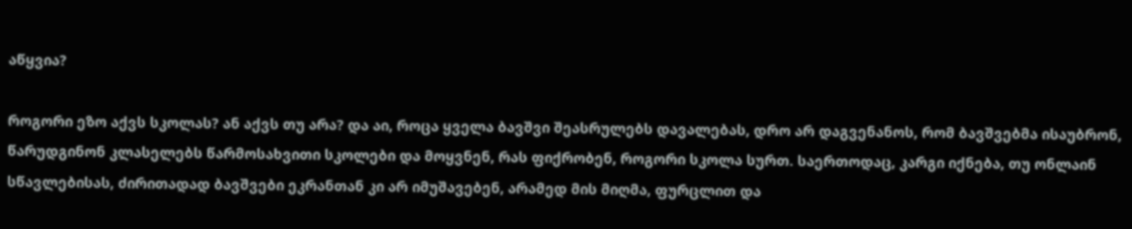აწყვია?

როგორი ეზო აქვს სკოლას? ან აქვს თუ არა? და აი, როცა ყველა ბავშვი შეასრულებს დავალებას, დრო არ დაგვენანოს, რომ ბავშვებმა ისაუბრონ,  წარუდგინონ კლასელებს წარმოსახვითი სკოლები და მოყვნენ, რას ფიქრობენ, როგორი სკოლა სურთ. საერთოდაც, კარგი იქნება, თუ ონლაინ სწავლებისას, ძირითადად ბავშვები ეკრანთან კი არ იმუშავებენ, არამედ მის მიღმა, ფურცლით და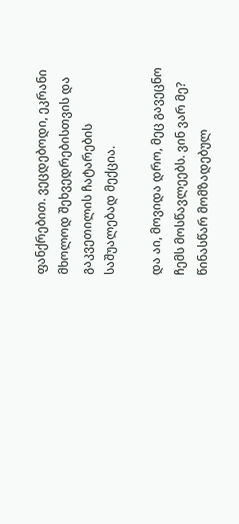ფანქრებით. ვეცდებოდი, ეკრანი მხოლოდ შეხვედრებისთვის და გაკვეთილის ჩატარების საშუალებად მექცია.

და აი, მოვიდა დრო, მეც გავეცნო ჩემს მოსწავლეებს. ვინ ვარ მე? წინასწარ მომზადებულ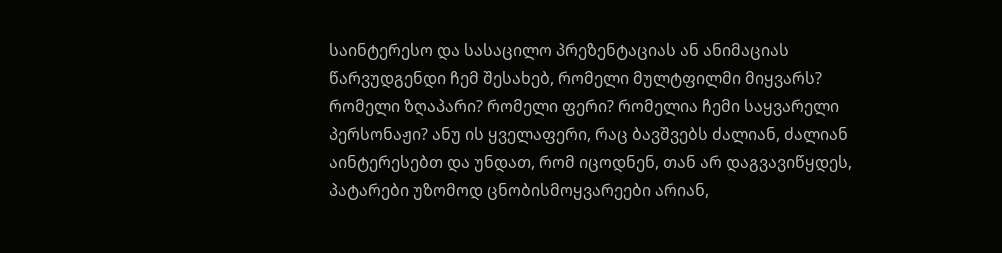საინტერესო და სასაცილო პრეზენტაციას ან ანიმაციას წარვუდგენდი ჩემ შესახებ, რომელი მულტფილმი მიყვარს? რომელი ზღაპარი? რომელი ფერი? რომელია ჩემი საყვარელი პერსონაჟი? ანუ ის ყველაფერი, რაც ბავშვებს ძალიან, ძალიან აინტერესებთ და უნდათ, რომ იცოდნენ, თან არ დაგვავიწყდეს, პატარები უზომოდ ცნობისმოყვარეები არიან,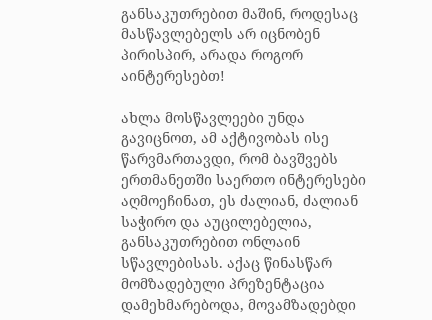განსაკუთრებით მაშინ, როდესაც მასწავლებელს არ იცნობენ პირისპირ, არადა როგორ აინტერესებთ!

ახლა მოსწავლეები უნდა გავიცნოთ, ამ აქტივობას ისე წარვმართავდი, რომ ბავშვებს ერთმანეთში საერთო ინტერესები აღმოეჩინათ, ეს ძალიან, ძალიან საჭირო და აუცილებელია, განსაკუთრებით ონლაინ სწავლებისას. აქაც წინასწარ მომზადებული პრეზენტაცია დამეხმარებოდა, მოვამზადებდი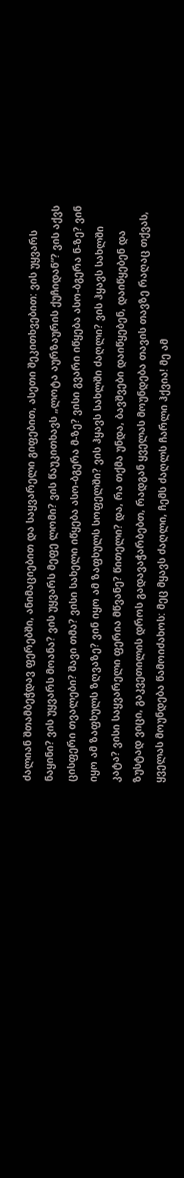ძალიან შთამბეჭდავ ფერებში, ანიმაციებით და საყვარელი გიფებით, ასეთი შეკითხვებით: ვის უყვარს ნაყინი? ვის უყვარს მოანა? ვის უყვარს მეფე ლომი? ვის წაუკითხავს „ლოტა აურზაურის ქუჩიდან“? ვის აქვს ცისფერი თვალები? შავი თმა? ვისი სახელი იწყება ასო-ბგერა მ-ზე? ვისი გვარი იწყება ასო-ბგერა ნ-ზე? ვინ იყო ამ ზაფხულს ზღვაზე? ვინ იყო ამ ზაფხულს სოფელში? ვის ჰყავს სახლში ძაღლი? ვის ჰყავს სახლში კატა? ვისი საყვარელი ფერია მწვანე? წითელი? და, რა თქმა უნდა, ბავშვები დაიწყებენ, დაიწყებენ და ზუსტად ვიცი, გაკვეთილის დროს გადავაჭარბებთ, რადგან ყველას მოუნდება თავის თავზე რაღაც თქვას, ყველას მოუნდება წამოიძახოს: მეც მყავს ძაღლი, ჩემს ძაღლს ჩარლი ჰქვია! მე ამ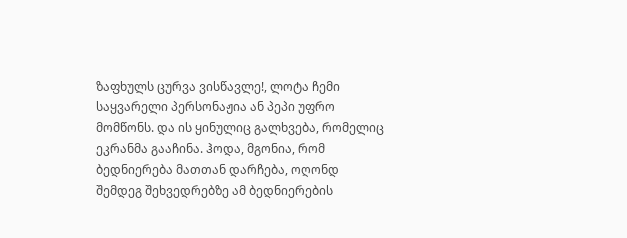ზაფხულს ცურვა ვისწავლე!, ლოტა ჩემი საყვარელი პერსონაჟია ან პეპი უფრო მომწონს. და ის ყინულიც გალხვება, რომელიც ეკრანმა გააჩინა. ჰოდა, მგონია, რომ ბედნიერება მათთან დარჩება, ოღონდ შემდეგ შეხვედრებზე ამ ბედნიერების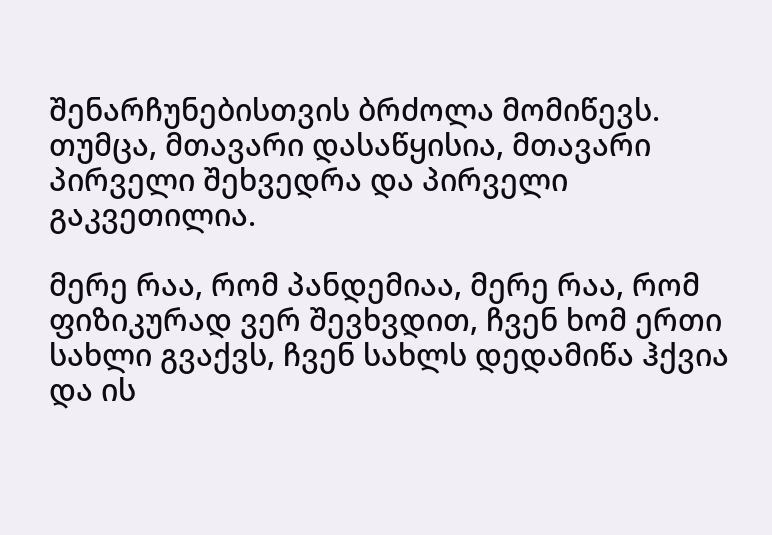შენარჩუნებისთვის ბრძოლა მომიწევს. თუმცა, მთავარი დასაწყისია, მთავარი პირველი შეხვედრა და პირველი გაკვეთილია.

მერე რაა, რომ პანდემიაა, მერე რაა, რომ ფიზიკურად ვერ შევხვდით, ჩვენ ხომ ერთი სახლი გვაქვს, ჩვენ სახლს დედამიწა ჰქვია და ის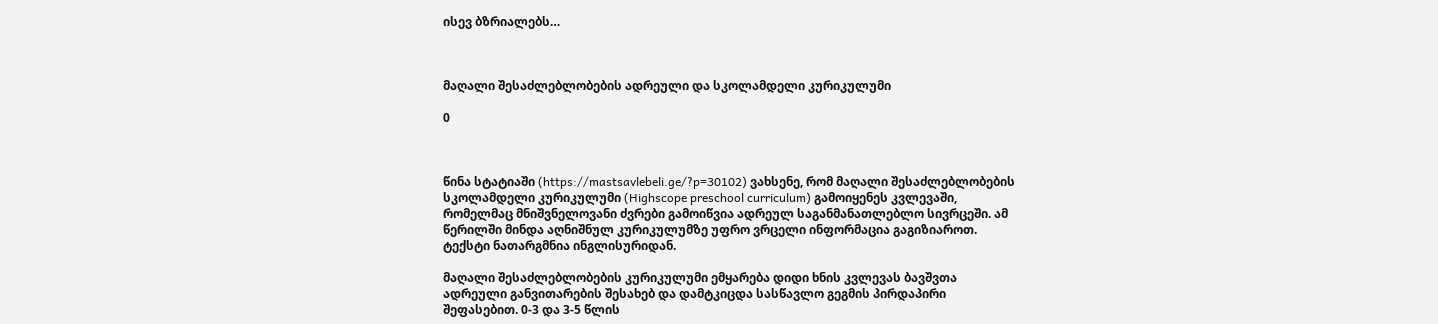ისევ ბზრიალებს…



მაღალი შესაძლებლობების ადრეული და სკოლამდელი კურიკულუმი

0



წინა სტატიაში (https://mastsavlebeli.ge/?p=30102) ვახსენე, რომ მაღალი შესაძლებლობების სკოლამდელი კურიკულუმი (Highscope preschool curriculum) გამოიყენეს კვლევაში, რომელმაც მნიშვნელოვანი ძვრები გამოიწვია ადრეულ საგანმანათლებლო სივრცეში. ამ წერილში მინდა აღნიშნულ კურიკულუმზე უფრო ვრცელი ინფორმაცია გაგიზიაროთ. ტექსტი ნათარგმნია ინგლისურიდან.

მაღალი შესაძლებლობების კურიკულუმი ემყარება დიდი ხნის კვლევას ბავშვთა ადრეული განვითარების შესახებ და დამტკიცდა სასწავლო გეგმის პირდაპირი შეფასებით. 0-3 და 3-5 წლის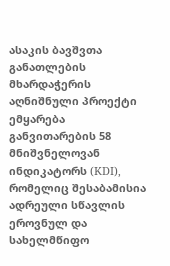ასაკის ბავშვთა განათლების მხარდაჭერის აღნიშნული პროექტი ემყარება განვითარების 58 მნიშვნელოვან ინდიკატორს (KDI), რომელიც შესაბამისია ადრეული სწავლის ეროვნულ და სახელმწიფო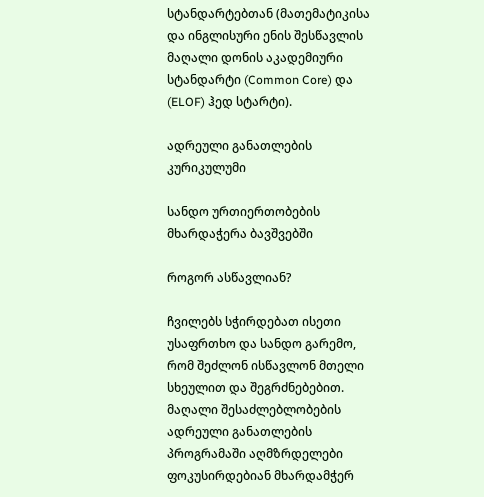სტანდარტებთან (მათემატიკისა და ინგლისური ენის შესწავლის მაღალი დონის აკადემიური სტანდარტი (Common Core) და (ELOF) ჰედ სტარტი).

ადრეული განათლების კურიკულუმი

სანდო ურთიერთობების მხარდაჭერა ბავშვებში

როგორ ასწავლიან?

ჩვილებს სჭირდებათ ისეთი უსაფრთხო და სანდო გარემო, რომ შეძლონ ისწავლონ მთელი სხეულით და შეგრძნებებით. მაღალი შესაძლებლობების ადრეული განათლების პროგრამაში აღმზრდელები ფოკუსირდებიან მხარდამჭერ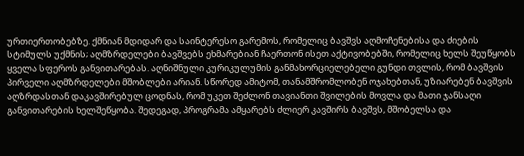ურთიერთობებზე. ქმნიან მდიდარ და საინტერესო გარემოს, რომელიც ბავშვს აღმოჩენებისა და ძიების სტიმულს უქმნის; აღმზრდელები ბავშვებს ეხმარებიან ჩაერთონ ისეთ აქტივობებში, რომელიც ხელს შეუწყობს ყველა სფეროს განვითარებას. აღნიშნული კურიკულუმის განმახორციელებელი გუნდი თვლის, რომ ბავშვის პირველი აღმზრდელები მშობლები არიან. სწორედ ამიტომ, თანამშრომლობენ ოჯახებთან, უზიარებენ ბავშვის აღზრდასთან დაკავშირებულ ცოდნას, რომ უკეთ შეძლონ თავიანთი შვილების მოვლა და მათი ჯანსაღი განვითარების ხელშეწყობა. შედეგად, პროგრამა ამყარებს ძლიერ კავშირს ბავშვს, მშობელსა და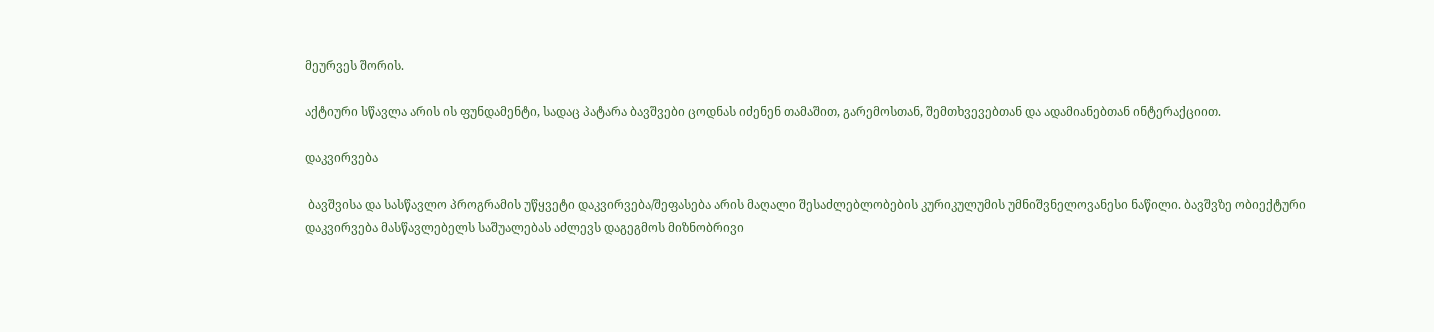მეურვეს შორის.

აქტიური სწავლა არის ის ფუნდამენტი, სადაც პატარა ბავშვები ცოდნას იძენენ თამაშით, გარემოსთან, შემთხვევებთან და ადამიანებთან ინტერაქციით.

დაკვირვება

 ბავშვისა და სასწავლო პროგრამის უწყვეტი დაკვირვება/შეფასება არის მაღალი შესაძლებლობების კურიკულუმის უმნიშვნელოვანესი ნაწილი. ბავშვზე ობიექტური დაკვირვება მასწავლებელს საშუალებას აძლევს დაგეგმოს მიზნობრივი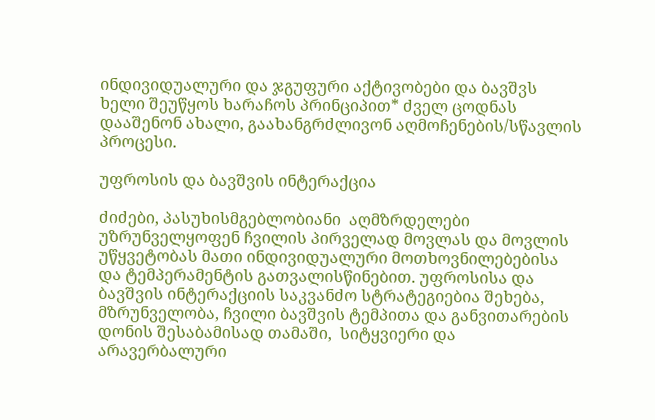ინდივიდუალური და ჯგუფური აქტივობები და ბავშვს ხელი შეუწყოს ხარაჩოს პრინციპით* ძველ ცოდნას დააშენონ ახალი, გაახანგრძლივონ აღმოჩენების/სწავლის პროცესი.

უფროსის და ბავშვის ინტერაქცია

ძიძები, პასუხისმგებლობიანი  აღმზრდელები უზრუნველყოფენ ჩვილის პირველად მოვლას და მოვლის უწყვეტობას მათი ინდივიდუალური მოთხოვნილებებისა და ტემპერამენტის გათვალისწინებით. უფროსისა და ბავშვის ინტერაქციის საკვანძო სტრატეგიებია შეხება, მზრუნველობა, ჩვილი ბავშვის ტემპითა და განვითარების დონის შესაბამისად თამაში,  სიტყვიერი და არავერბალური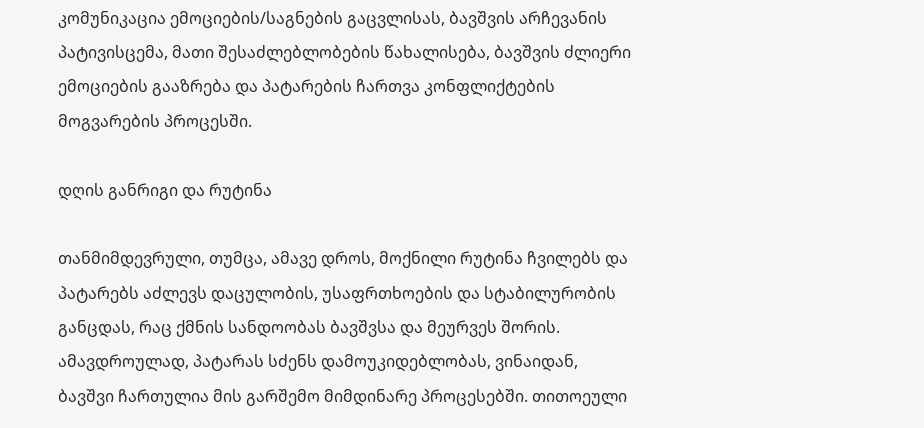კომუნიკაცია ემოციების/საგნების გაცვლისას, ბავშვის არჩევანის პატივისცემა, მათი შესაძლებლობების წახალისება, ბავშვის ძლიერი ემოციების გააზრება და პატარების ჩართვა კონფლიქტების მოგვარების პროცესში.

დღის განრიგი და რუტინა

თანმიმდევრული, თუმცა, ამავე დროს, მოქნილი რუტინა ჩვილებს და პატარებს აძლევს დაცულობის, უსაფრთხოების და სტაბილურობის განცდას, რაც ქმნის სანდოობას ბავშვსა და მეურვეს შორის. ამავდროულად, პატარას სძენს დამოუკიდებლობას, ვინაიდან, ბავშვი ჩართულია მის გარშემო მიმდინარე პროცესებში. თითოეული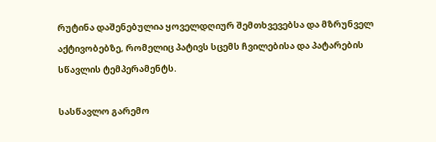რუტინა დაშენებულია ყოველდღიურ შემთხვევებსა და მზრუნველ აქტივობებზე, რომელიც პატივს სცემს ჩვილებისა და პატარების სწავლის ტემპერამენტს.

სასწავლო გარემო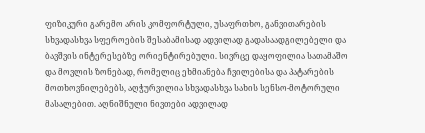ფიზიკური გარემო არის კომფორტული, უსაფრთხო, განვითარების სხვადასხვა სფეროების შესაბამისად ადვილად გადასაადგილებელი და ბავშვის ინტერესებზე ორიენტირებული. სივრცე დაყოფილია სათამაშო და მოვლის ზონებად, რომელიც ეხმიანება ჩვილებისა და პატარების მოთხოვნილებებს, აღჭურვილია სხვადასხვა სახის სენსო-მოტორული მასალებით. აღნიშნული ნივთები ადვილად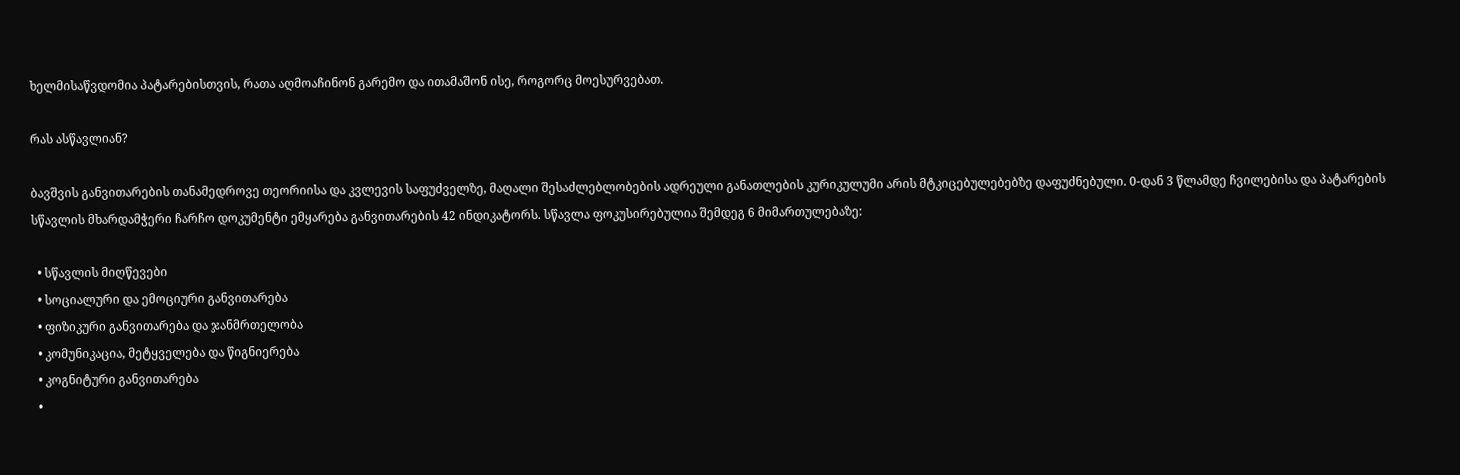ხელმისაწვდომია პატარებისთვის, რათა აღმოაჩინონ გარემო და ითამაშონ ისე, როგორც მოესურვებათ.

რას ასწავლიან?

ბავშვის განვითარების თანამედროვე თეორიისა და კვლევის საფუძველზე, მაღალი შესაძლებლობების ადრეული განათლების კურიკულუმი არის მტკიცებულებებზე დაფუძნებული. 0-დან 3 წლამდე ჩვილებისა და პატარების სწავლის მხარდამჭერი ჩარჩო დოკუმენტი ემყარება განვითარების 42 ინდიკატორს. სწავლა ფოკუსირებულია შემდეგ 6 მიმართულებაზე:

  • სწავლის მიღწევები
  • სოციალური და ემოციური განვითარება
  • ფიზიკური განვითარება და ჯანმრთელობა
  • კომუნიკაცია, მეტყველება და წიგნიერება
  • კოგნიტური განვითარება
  •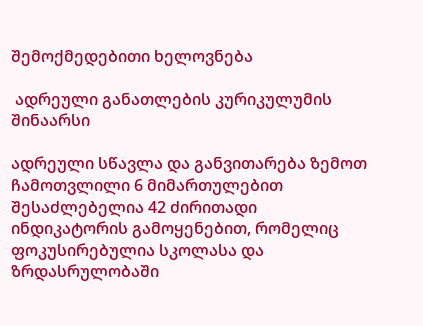შემოქმედებითი ხელოვნება

 ადრეული განათლების კურიკულუმის შინაარსი

ადრეული სწავლა და განვითარება ზემოთ ჩამოთვლილი 6 მიმართულებით შესაძლებელია 42 ძირითადი ინდიკატორის გამოყენებით, რომელიც ფოკუსირებულია სკოლასა და ზრდასრულობაში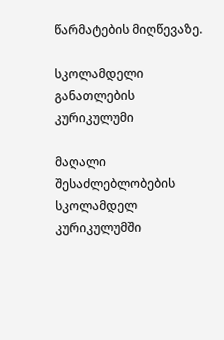წარმატების მიღწევაზე.

სკოლამდელი განათლების კურიკულუმი

მაღალი შესაძლებლობების სკოლამდელ კურიკულუმში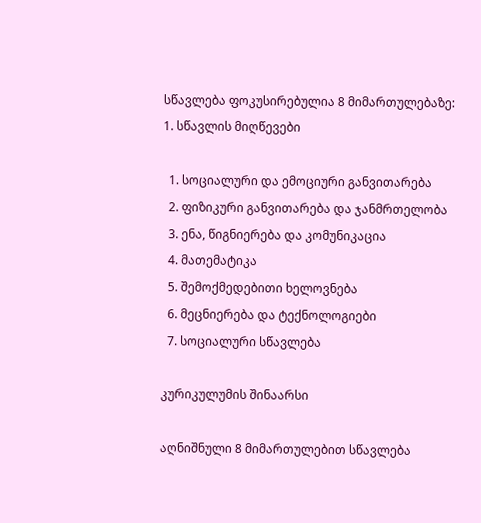სწავლება ფოკუსირებულია 8 მიმართულებაზე:
1. სწავლის მიღწევები

  1. სოციალური და ემოციური განვითარება
  2. ფიზიკური განვითარება და ჯანმრთელობა
  3. ენა, წიგნიერება და კომუნიკაცია
  4. მათემატიკა
  5. შემოქმედებითი ხელოვნება
  6. მეცნიერება და ტექნოლოგიები
  7. სოციალური სწავლება

კურიკულუმის შინაარსი

აღნიშნული 8 მიმართულებით სწავლება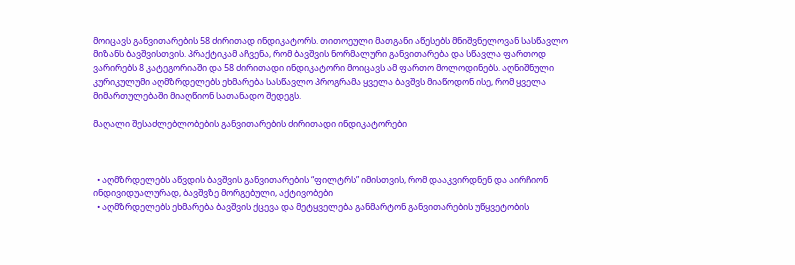მოიცავს განვითარების 58 ძირითად ინდიკატორს. თითოეული მათგანი აწესებს მნიშვნელოვან სასწავლო მიზანს ბავშვისთვის. პრაქტიკამ აჩვენა, რომ ბავშვის ნორმალური განვითარება და სწავლა ფართოდ ვარირებს 8 კატეგორიაში და 58 ძირითადი ინდიკატორი მოიცავს ამ ფართო მოლოდინებს. აღნიშნული კურიკულუმი აღმზრდელებს ეხმარება სასწავლო პროგრამა ყველა ბავშვს მიაწოდონ ისე, რომ ყველა მიმართულებაში მიაღწიონ სათანადო შედეგს.

მაღალი შესაძლებლობების განვითარების ძირითადი ინდიკატორები



  • აღმზრდელებს აწვდის ბავშვის განვითარების “ფილტრს” იმისთვის, რომ დააკვირდნენ და აირჩიონ ინდივიდუალურად, ბავშვზე მორგებული, აქტივობები
  • აღმზრდელებს ეხმარება ბავშვის ქცევა და მეტყველება განმარტონ განვითარების უწყვეტობის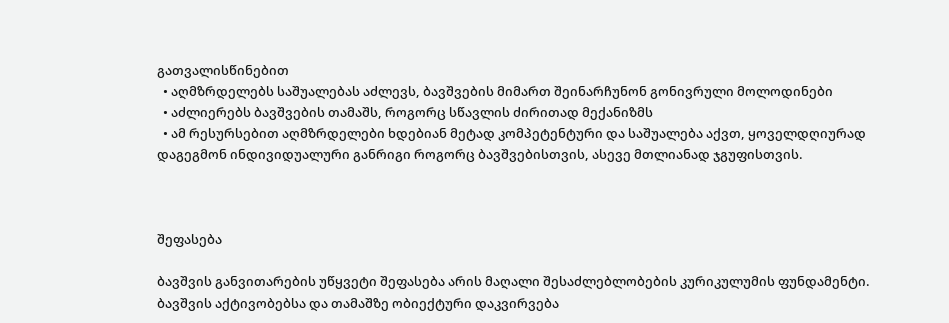გათვალისწინებით
  • აღმზრდელებს საშუალებას აძლევს, ბავშვების მიმართ შეინარჩუნონ გონივრული მოლოდინები
  • აძლიერებს ბავშვების თამაშს, როგორც სწავლის ძირითად მექანიზმს
  • ამ რესურსებით აღმზრდელები ხდებიან მეტად კომპეტენტური და საშუალება აქვთ, ყოველდღიურად დაგეგმონ ინდივიდუალური განრიგი როგორც ბავშვებისთვის, ასევე მთლიანად ჯგუფისთვის.



შეფასება

ბავშვის განვითარების უწყვეტი შეფასება არის მაღალი შესაძლებლობების კურიკულუმის ფუნდამენტი. ბავშვის აქტივობებსა და თამაშზე ობიექტური დაკვირვება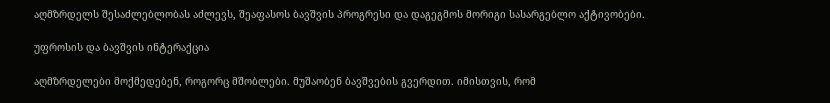აღმზრდელს შესაძლებლობას აძლევს, შეაფასოს ბავშვის პროგრესი და დაგეგმოს მორიგი სასარგებლო აქტივობები.

უფროსის და ბავშვის ინტერაქცია

აღმზრდელები მოქმედებენ, როგორც მშობლები. მუშაობენ ბავშვების გვერდით. იმისთვის, რომ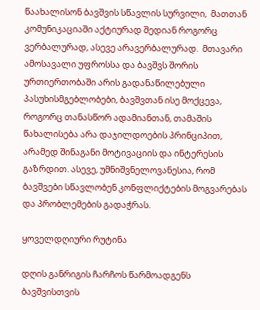წაახალისონ ბავშვის სწავლის სურვილი,  მათთან კომუნიკაციაში აქტიურად შედიან როგორც ვერბალურად, ასევე არავერბალურად.  მთავარი ამოსავალი უფროსსა და ბავშვს შორის ურთიერთობაში არის გადანაწილებული პასუხისმგებლობები, ბავშვთან ისე მოქცევა, როგორც თანასწორ ადამიანთან, თამაშის წახალისება არა დაჯილდოების პრინციპით, არამედ შინაგანი მოტივაციის და ინტერესის გაზრდით. ასევე, უმნიშვნელოვანესია, რომ ბავშვები სწავლობენ კონფლიქტების მოგვარებას და პრობლემების გადაჭრას.

ყოველდღიური რუტინა

დღის განრიგის ჩარჩოს წარმოადგენს ბავშვისთვის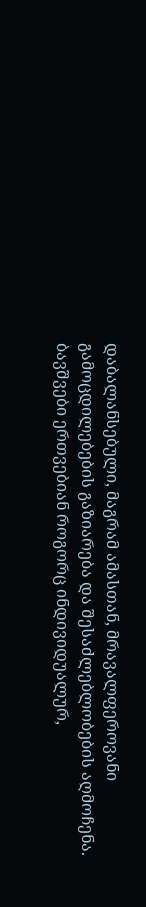დაბალანსებული, მაგრამ ამასთან, მრავალფეროვანი გამოცდილებების გაზიარება და შესაძლებლობების აღმოჩენა. ბავშვები ერთვებიან როგორც ინდივიდუალურ,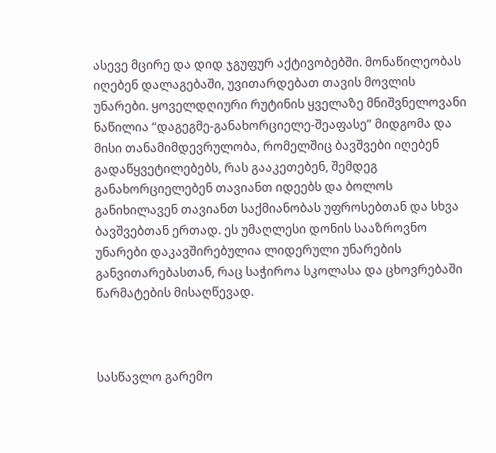ასევე მცირე და დიდ ჯგუფურ აქტივობებში. მონაწილეობას იღებენ დალაგებაში, უვითარდებათ თავის მოვლის უნარები. ყოველდღიური რუტინის ყველაზე მნიშვნელოვანი ნაწილია “დაგეგმე-განახორციელე-შეაფასე” მიდგომა და მისი თანამიმდევრულობა, რომელშიც ბავშვები იღებენ გადაწყვეტილებებს, რას გააკეთებენ, შემდეგ განახორციელებენ თავიანთ იდეებს და ბოლოს განიხილავენ თავიანთ საქმიანობას უფროსებთან და სხვა ბავშვებთან ერთად. ეს უმაღლესი დონის სააზროვნო უნარები დაკავშირებულია ლიდერული უნარების განვითარებასთან, რაც საჭიროა სკოლასა და ცხოვრებაში წარმატების მისაღწევად.



სასწავლო გარემო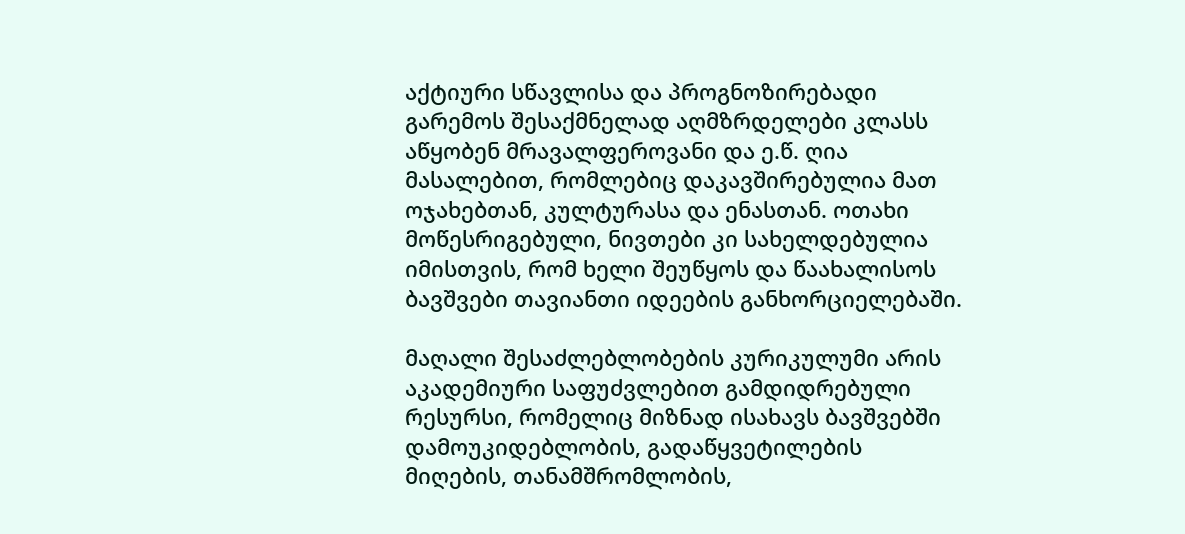აქტიური სწავლისა და პროგნოზირებადი გარემოს შესაქმნელად აღმზრდელები კლასს აწყობენ მრავალფეროვანი და ე.წ. ღია მასალებით, რომლებიც დაკავშირებულია მათ ოჯახებთან, კულტურასა და ენასთან. ოთახი მოწესრიგებული, ნივთები კი სახელდებულია იმისთვის, რომ ხელი შეუწყოს და წაახალისოს ბავშვები თავიანთი იდეების განხორციელებაში.

მაღალი შესაძლებლობების კურიკულუმი არის აკადემიური საფუძვლებით გამდიდრებული რესურსი, რომელიც მიზნად ისახავს ბავშვებში დამოუკიდებლობის, გადაწყვეტილების მიღების, თანამშრომლობის,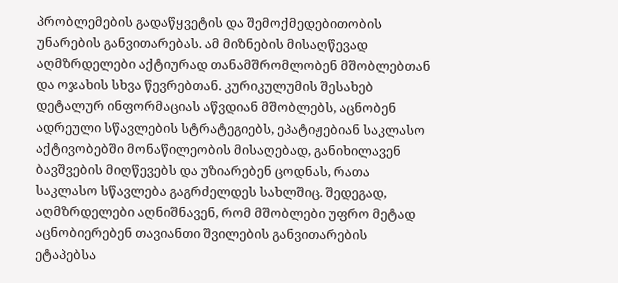პრობლემების გადაწყვეტის და შემოქმედებითობის უნარების განვითარებას. ამ მიზნების მისაღწევად აღმზრდელები აქტიურად თანამშრომლობენ მშობლებთან და ოჯახის სხვა წევრებთან. კურიკულუმის შესახებ დეტალურ ინფორმაციას აწვდიან მშობლებს, აცნობენ ადრეული სწავლების სტრატეგიებს, ეპატიჟებიან საკლასო აქტივობებში მონაწილეობის მისაღებად, განიხილავენ ბავშვების მიღწევებს და უზიარებენ ცოდნას, რათა საკლასო სწავლება გაგრძელდეს სახლშიც. შედეგად, აღმზრდელები აღნიშნავენ, რომ მშობლები უფრო მეტად აცნობიერებენ თავიანთი შვილების განვითარების ეტაპებსა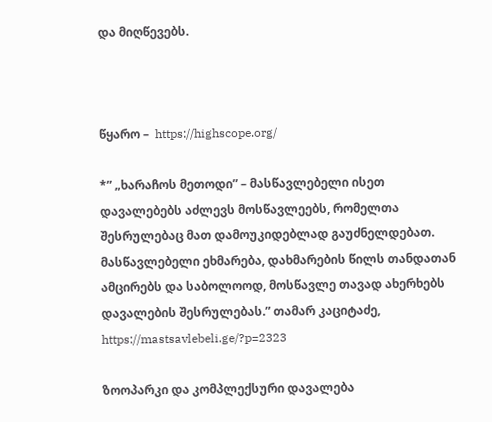და მიღწევებს.



წყარო –  https://highscope.org/

*” „ხარაჩოს მეთოდი” – მასწავლებელი ისეთ დავალებებს აძლევს მოსწავლეებს, რომელთა შესრულებაც მათ დამოუკიდებლად გაუძნელდებათ. მასწავლებელი ეხმარება, დახმარების წილს თანდათან ამცირებს და საბოლოოდ, მოსწავლე თავად ახერხებს დავალების შესრულებას.” თამარ კაციტაძე, https://mastsavlebeli.ge/?p=2323

ზოოპარკი და კომპლექსური დავალება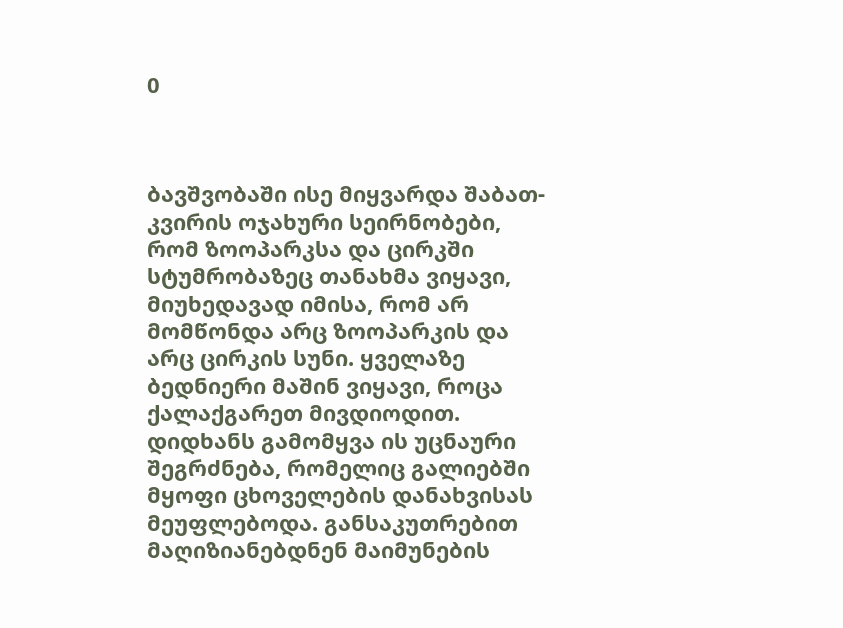0



ბავშვობაში ისე მიყვარდა შაბათ-კვირის ოჯახური სეირნობები, რომ ზოოპარკსა და ცირკში სტუმრობაზეც თანახმა ვიყავი, მიუხედავად იმისა, რომ არ მომწონდა არც ზოოპარკის და არც ცირკის სუნი. ყველაზე ბედნიერი მაშინ ვიყავი, როცა ქალაქგარეთ მივდიოდით. დიდხანს გამომყვა ის უცნაური შეგრძნება, რომელიც გალიებში მყოფი ცხოველების დანახვისას მეუფლებოდა. განსაკუთრებით მაღიზიანებდნენ მაიმუნების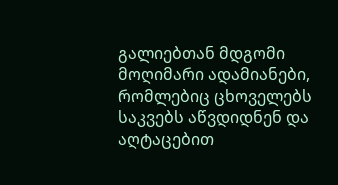გალიებთან მდგომი მოღიმარი ადამიანები, რომლებიც ცხოველებს საკვებს აწვდიდნენ და აღტაცებით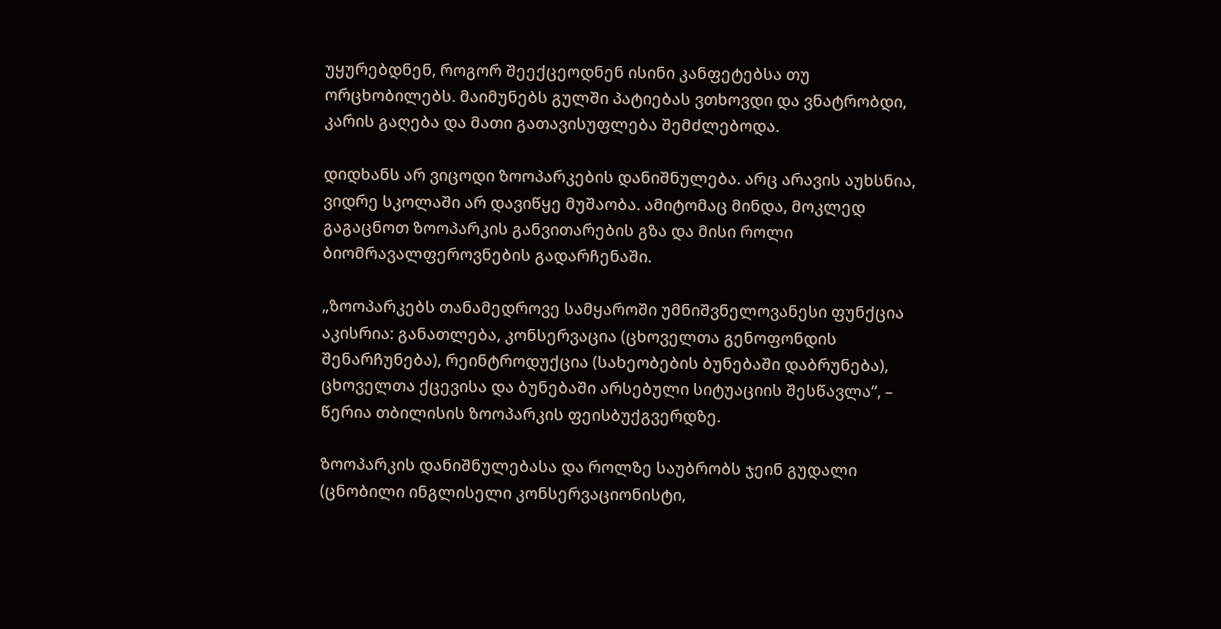უყურებდნენ, როგორ შეექცეოდნენ ისინი კანფეტებსა თუ ორცხობილებს. მაიმუნებს გულში პატიებას ვთხოვდი და ვნატრობდი, კარის გაღება და მათი გათავისუფლება შემძლებოდა.

დიდხანს არ ვიცოდი ზოოპარკების დანიშნულება. არც არავის აუხსნია, ვიდრე სკოლაში არ დავიწყე მუშაობა. ამიტომაც მინდა, მოკლედ გაგაცნოთ ზოოპარკის განვითარების გზა და მისი როლი ბიომრავალფეროვნების გადარჩენაში.

„ზოოპარკებს თანამედროვე სამყაროში უმნიშვნელოვანესი ფუნქცია აკისრია: განათლება, კონსერვაცია (ცხოველთა გენოფონდის შენარჩუნება), რეინტროდუქცია (სახეობების ბუნებაში დაბრუნება), ცხოველთა ქცევისა და ბუნებაში არსებული სიტუაციის შესწავლა“, – წერია თბილისის ზოოპარკის ფეისბუქგვერდზე.

ზოოპარკის დანიშნულებასა და როლზე საუბრობს ჯეინ გუდალი (ცნობილი ინგლისელი კონსერვაციონისტი,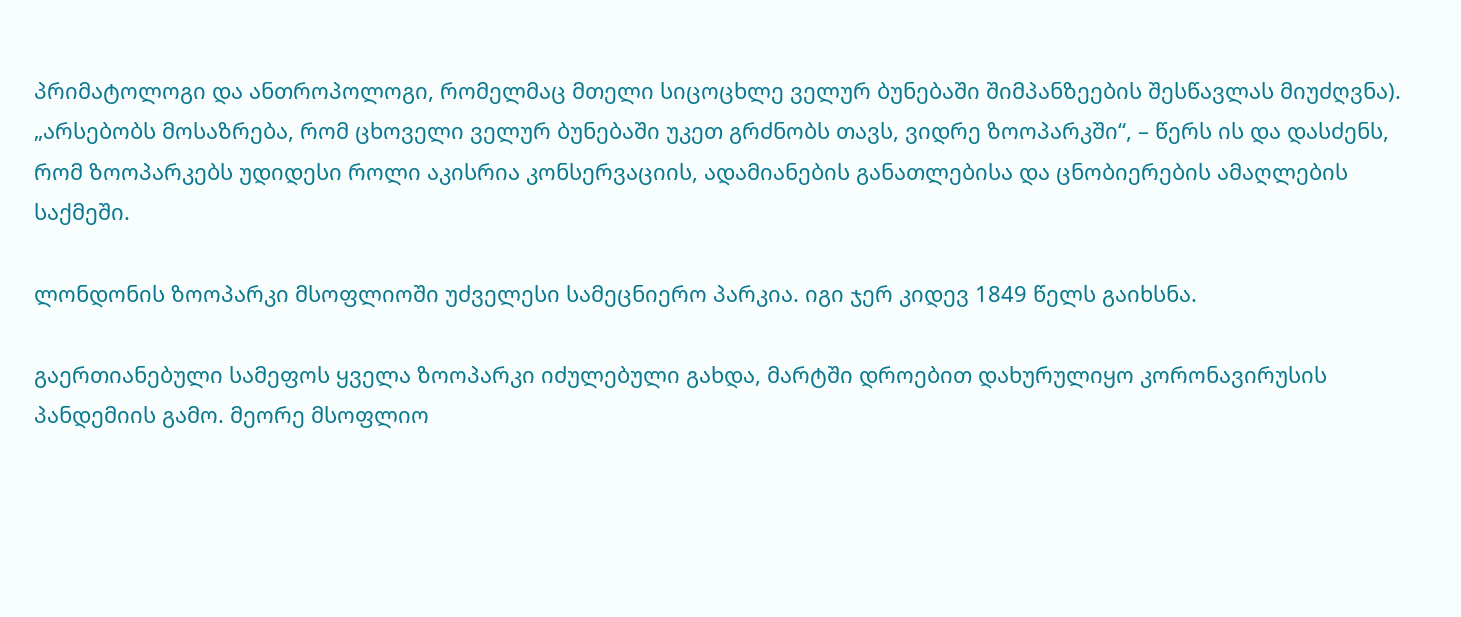პრიმატოლოგი და ანთროპოლოგი, რომელმაც მთელი სიცოცხლე ველურ ბუნებაში შიმპანზეების შესწავლას მიუძღვნა). „არსებობს მოსაზრება, რომ ცხოველი ველურ ბუნებაში უკეთ გრძნობს თავს, ვიდრე ზოოპარკში“, – წერს ის და დასძენს, რომ ზოოპარკებს უდიდესი როლი აკისრია კონსერვაციის, ადამიანების განათლებისა და ცნობიერების ამაღლების საქმეში.

ლონდონის ზოოპარკი მსოფლიოში უძველესი სამეცნიერო პარკია. იგი ჯერ კიდევ 1849 წელს გაიხსნა.

გაერთიანებული სამეფოს ყველა ზოოპარკი იძულებული გახდა, მარტში დროებით დახურულიყო კორონავირუსის პანდემიის გამო. მეორე მსოფლიო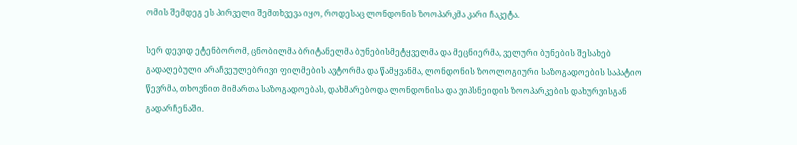ომის შემდეგ ეს პირველი შემთხვევა იყო, როდესაც ლონდონის ზოოპარკმა კარი ჩაკეტა.

სერ დევიდ ეტენბორომ, ცნობილმა ბრიტანელმა ბუნებისმეტყველმა და მეცნიერმა, ველური ბუნების შესახებ გადაღებული არაჩვეულებრივი ფილმების ავტორმა და წამყვანმა, ლონდონის ზოოლოგიური საზოგადოების საპატიო წევრმა, თხოვნით მიმართა საზოგადოებას, დახმარებოდა ლონდონისა და ვიპსნეიდის ზოოპარკების დახურვისგან გადარჩენაში.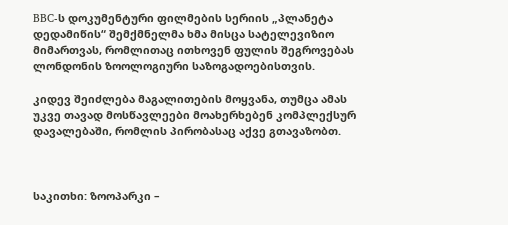BBC-ს დოკუმენტური ფილმების სერიის „პლანეტა დედამიწის“ შემქმნელმა ხმა მისცა სატელევიზიო მიმართვას, რომლითაც ითხოვენ ფულის შეგროვებას ლონდონის ზოოლოგიური საზოგადოებისთვის.

კიდევ შეიძლება მაგალითების მოყვანა, თუმცა ამას უკვე თავად მოსწავლეები მოახერხებენ კომპლექსურ დავალებაში, რომლის პირობასაც აქვე გთავაზობთ.



საკითხი: ზოოპარკი –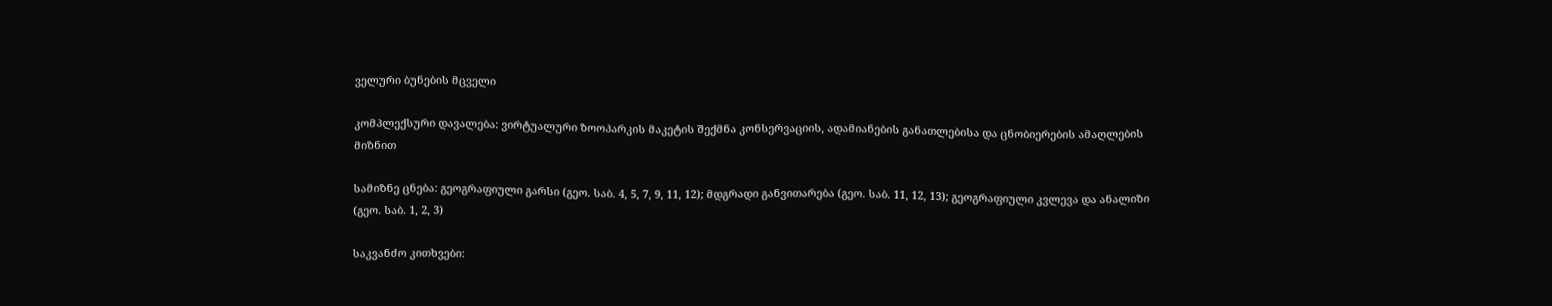ველური ბუნების მცველი

კომპლექსური დავალება: ვირტუალური ზოოპარკის მაკეტის შექმნა კონსერვაციის, ადამიანების განათლებისა და ცნობიერების ამაღლების მიზნით

სამიზნე ცნება: გეოგრაფიული გარსი (გეო. საბ. 4, 5, 7, 9, 11, 12); მდგრადი განვითარება (გეო. საბ. 11, 12, 13); გეოგრაფიული კვლევა და ანალიზი (გეო. საბ. 1, 2, 3)

საკვანძო კითხვები: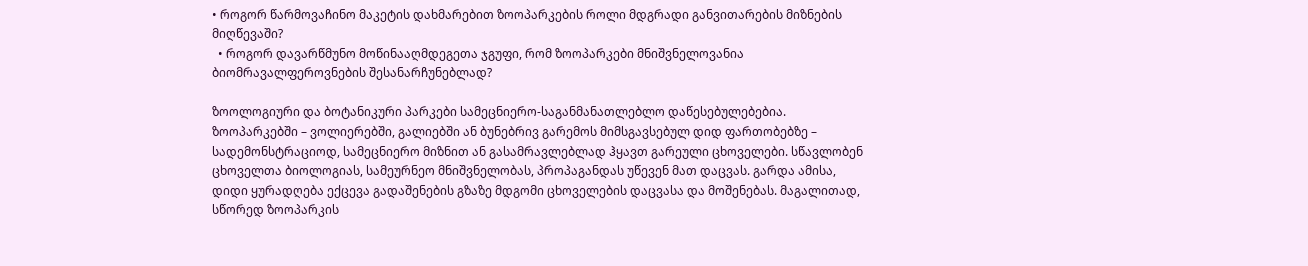• როგორ წარმოვაჩინო მაკეტის დახმარებით ზოოპარკების როლი მდგრადი განვითარების მიზნების მიღწევაში?
  • როგორ დავარწმუნო მოწინააღმდეგეთა ჯგუფი, რომ ზოოპარკები მნიშვნელოვანია ბიომრავალფეროვნების შესანარჩუნებლად?

ზოოლოგიური და ბოტანიკური პარკები სამეცნიერო-საგანმანათლებლო დაწესებულებებია. ზოოპარკებში – ვოლიერებში, გალიებში ან ბუნებრივ გარემოს მიმსგავსებულ დიდ ფართობებზე – სადემონსტრაციოდ, სამეცნიერო მიზნით ან გასამრავლებლად ჰყავთ გარეული ცხოველები. სწავლობენ ცხოველთა ბიოლოგიას, სამეურნეო მნიშვნელობას, პროპაგანდას უწევენ მათ დაცვას. გარდა ამისა, დიდი ყურადღება ექცევა გადაშენების გზაზე მდგომი ცხოველების დაცვასა და მოშენებას. მაგალითად, სწორედ ზოოპარკის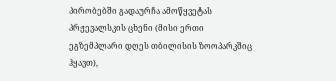პირობებში გადაურჩა ამოწყვეტას პრჟევალსკის ცხენი (მისი ერთი ეგზემპლარი დღეს თბილისის ზოოპარკშიც ჰყავთ),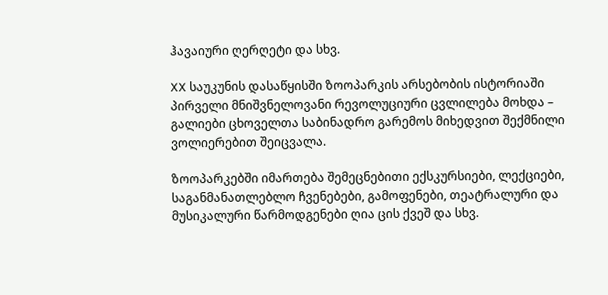ჰავაიური ღერღეტი და სხვ.

XX საუკუნის დასაწყისში ზოოპარკის არსებობის ისტორიაში პირველი მნიშვნელოვანი რევოლუციური ცვლილება მოხდა – გალიები ცხოველთა საბინადრო გარემოს მიხედვით შექმნილი ვოლიერებით შეიცვალა.

ზოოპარკებში იმართება შემეცნებითი ექსკურსიები, ლექციები, საგანმანათლებლო ჩვენებები, გამოფენები, თეატრალური და მუსიკალური წარმოდგენები ღია ცის ქვეშ და სხვ.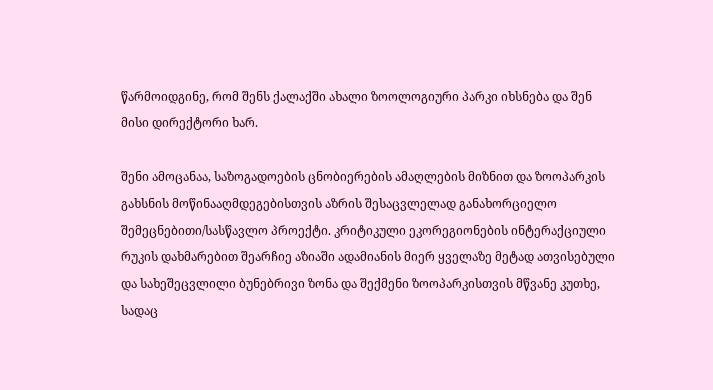წარმოიდგინე, რომ შენს ქალაქში ახალი ზოოლოგიური პარკი იხსნება და შენ მისი დირექტორი ხარ.

შენი ამოცანაა, საზოგადოების ცნობიერების ამაღლების მიზნით და ზოოპარკის გახსნის მოწინააღმდეგებისთვის აზრის შესაცვლელად განახორციელო შემეცნებითი/სასწავლო პროექტი. კრიტიკული ეკორეგიონების ინტერაქციული რუკის დახმარებით შეარჩიე აზიაში ადამიანის მიერ ყველაზე მეტად ათვისებული და სახეშეცვლილი ბუნებრივი ზონა და შექმენი ზოოპარკისთვის მწვანე კუთხე, სადაც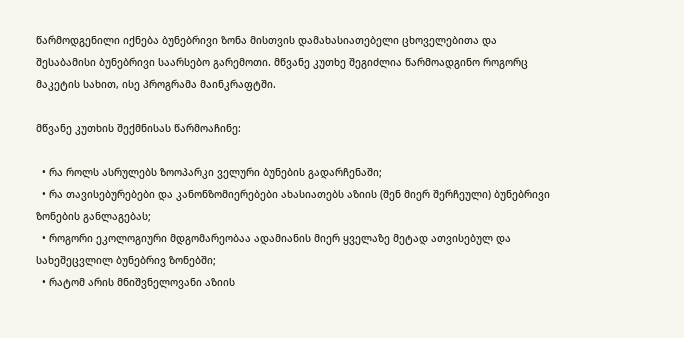წარმოდგენილი იქნება ბუნებრივი ზონა მისთვის დამახასიათებელი ცხოველებითა და შესაბამისი ბუნებრივი საარსებო გარემოთი. მწვანე კუთხე შეგიძლია წარმოადგინო როგორც მაკეტის სახით, ისე პროგრამა მაინკრაფტში.

მწვანე კუთხის შექმნისას წარმოაჩინე:

  • რა როლს ასრულებს ზოოპარკი ველური ბუნების გადარჩენაში;
  • რა თავისებურებები და კანონზომიერებები ახასიათებს აზიის (შენ მიერ შერჩეული) ბუნებრივი ზონების განლაგებას;
  • როგორი ეკოლოგიური მდგომარეობაა ადამიანის მიერ ყველაზე მეტად ათვისებულ და სახეშეცვლილ ბუნებრივ ზონებში;
  • რატომ არის მნიშვნელოვანი აზიის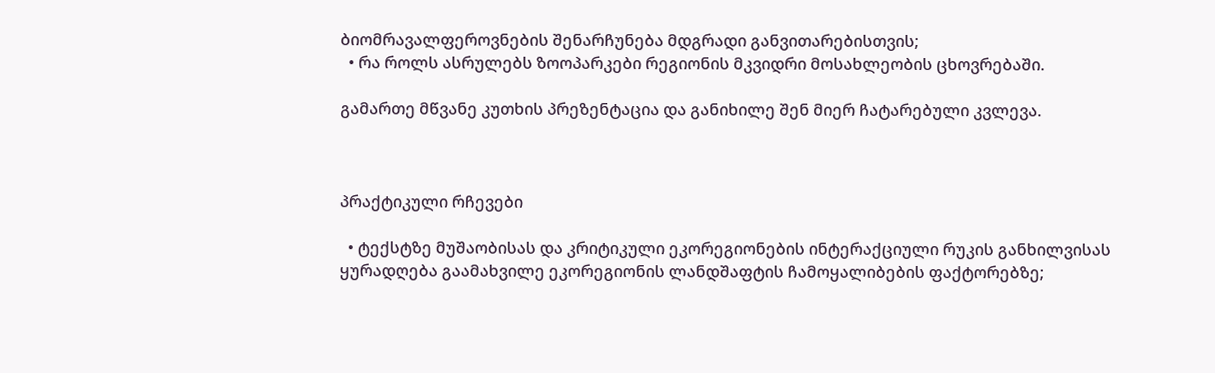ბიომრავალფეროვნების შენარჩუნება მდგრადი განვითარებისთვის;
  • რა როლს ასრულებს ზოოპარკები რეგიონის მკვიდრი მოსახლეობის ცხოვრებაში.

გამართე მწვანე კუთხის პრეზენტაცია და განიხილე შენ მიერ ჩატარებული კვლევა.



პრაქტიკული რჩევები

  • ტექსტზე მუშაობისას და კრიტიკული ეკორეგიონების ინტერაქციული რუკის განხილვისას ყურადღება გაამახვილე ეკორეგიონის ლანდშაფტის ჩამოყალიბების ფაქტორებზე;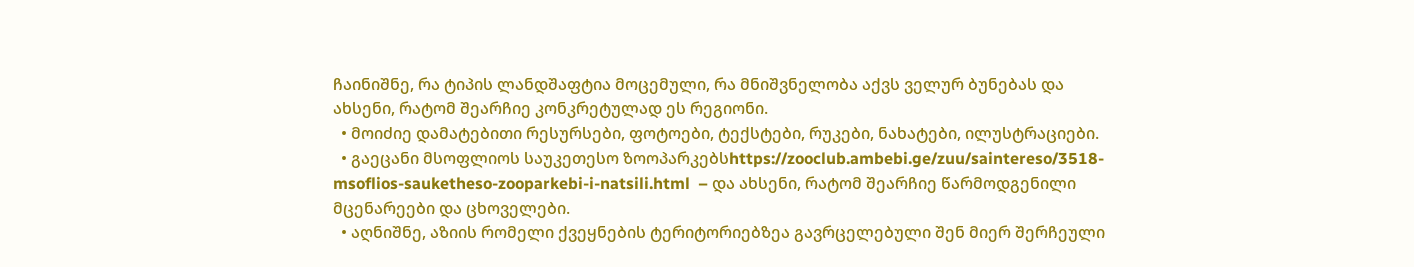ჩაინიშნე, რა ტიპის ლანდშაფტია მოცემული, რა მნიშვნელობა აქვს ველურ ბუნებას და ახსენი, რატომ შეარჩიე კონკრეტულად ეს რეგიონი.
  • მოიძიე დამატებითი რესურსები, ფოტოები, ტექსტები, რუკები, ნახატები, ილუსტრაციები.
  • გაეცანი მსოფლიოს საუკეთესო ზოოპარკებსhttps://zooclub.ambebi.ge/zuu/saintereso/3518-msoflios-sauketheso-zooparkebi-i-natsili.html  – და ახსენი, რატომ შეარჩიე წარმოდგენილი მცენარეები და ცხოველები.
  • აღნიშნე, აზიის რომელი ქვეყნების ტერიტორიებზეა გავრცელებული შენ მიერ შერჩეული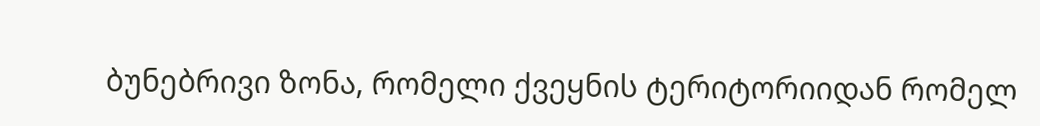ბუნებრივი ზონა, რომელი ქვეყნის ტერიტორიიდან რომელ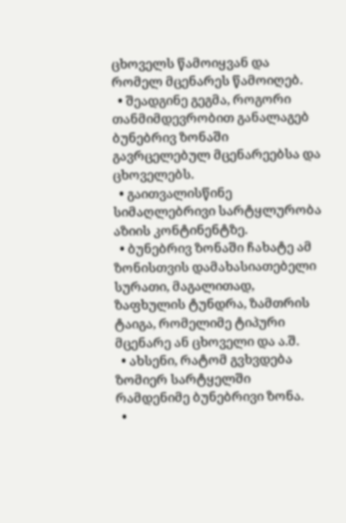ცხოველს წამოიყვან და რომელ მცენარეს წამოიღებ.
  • შეადგინე გეგმა, როგორი თანმიმდევრობით განალაგებ ბუნებრივ ზონაში გავრცელებულ მცენარეებსა და ცხოველებს.
  • გაითვალისწინე სიმაღლებრივი სარტყლურობა აზიის კონტინენტზე.
  • ბუნებრივ ზონაში ჩახატე ამ ზონისთვის დამახასიათებელი სურათი, მაგალითად, ზაფხულის ტუნდრა, ზამთრის ტაიგა, რომელიმე ტიპური მცენარე ან ცხოველი და ა.შ.
  • ახსენი, რატომ გვხვდება ზომიერ სარტყელში რამდენიმე ბუნებრივი ზონა.
  •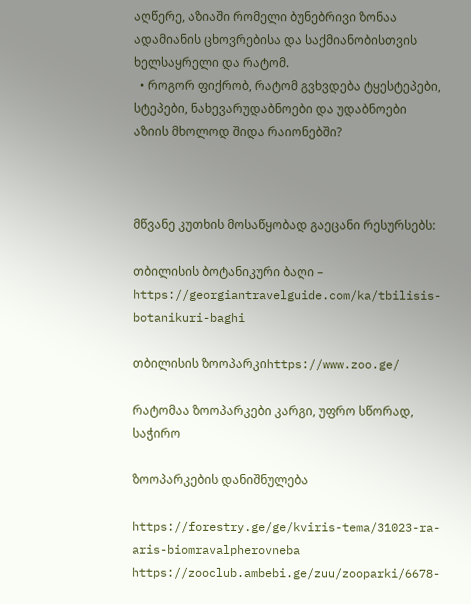აღწერე, აზიაში რომელი ბუნებრივი ზონაა ადამიანის ცხოვრებისა და საქმიანობისთვის ხელსაყრელი და რატომ.
  • როგორ ფიქრობ, რატომ გვხვდება ტყესტეპები, სტეპები, ნახევარუდაბნოები და უდაბნოები აზიის მხოლოდ შიდა რაიონებში?



მწვანე კუთხის მოსაწყობად გაეცანი რესურსებს:

თბილისის ბოტანიკური ბაღი – https://georgiantravelguide.com/ka/tbilisis-botanikuri-baghi

თბილისის ზოოპარკიhttps://www.zoo.ge/

რატომაა ზოოპარკები კარგი, უფრო სწორად, საჭირო

ზოოპარკების დანიშნულება

https://forestry.ge/ge/kviris-tema/31023-ra-aris-biomravalpherovneba https://zooclub.ambebi.ge/zuu/zooparki/6678-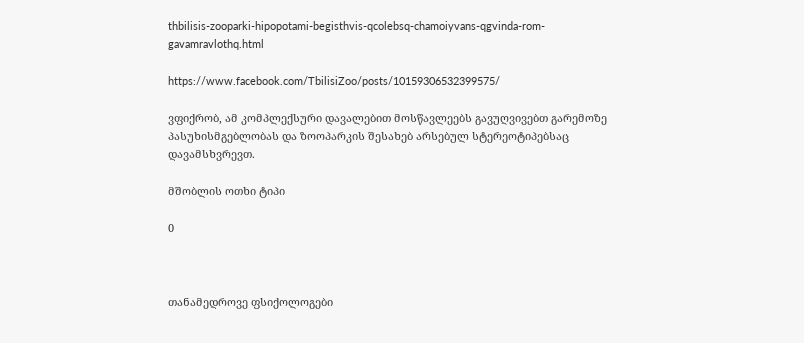thbilisis-zooparki-hipopotami-begisthvis-qcolebsq-chamoiyvans-qgvinda-rom-gavamravlothq.html

https://www.facebook.com/TbilisiZoo/posts/10159306532399575/

ვფიქრობ, ამ კომპლექსური დავალებით მოსწავლეებს გავუღვივებთ გარემოზე პასუხისმგებლობას და ზოოპარკის შესახებ არსებულ სტერეოტიპებსაც დავამსხვრევთ.

მშობლის ოთხი ტიპი

0



თანამედროვე ფსიქოლოგები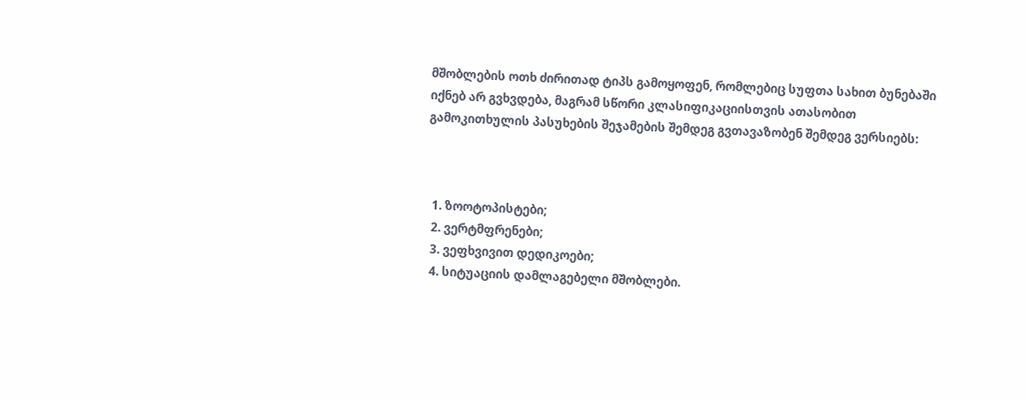მშობლების ოთხ ძირითად ტიპს გამოყოფენ, რომლებიც სუფთა სახით ბუნებაში იქნებ არ გვხვდება, მაგრამ სწორი კლასიფიკაციისთვის ათასობით გამოკითხულის პასუხების შეჯამების შემდეგ გვთავაზობენ შემდეგ ვერსიებს:



  1. ზოოტოპისტები;
  2. ვერტმფრენები;
  3. ვეფხვივით დედიკოები;
  4. სიტუაციის დამლაგებელი მშობლები.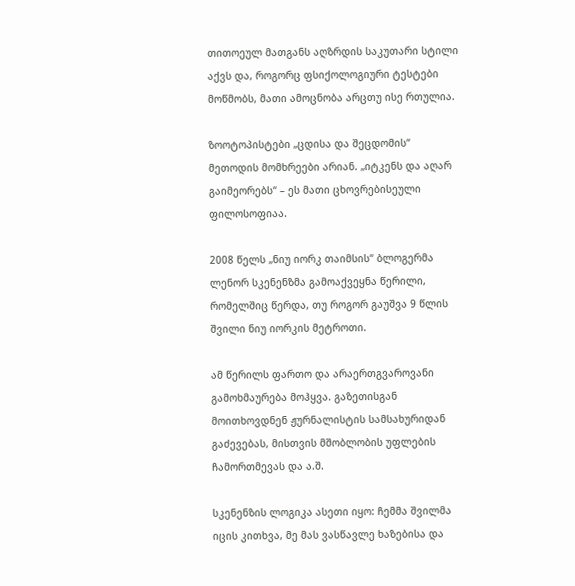თითოეულ მათგანს აღზრდის საკუთარი სტილი აქვს და, როგორც ფსიქოლოგიური ტესტები მოწმობს, მათი ამოცნობა არცთუ ისე რთულია.

ზოოტოპისტები „ცდისა და შეცდომის“ მეთოდის მომხრეები არიან. „იტკენს და აღარ გაიმეორებს“ – ეს მათი ცხოვრებისეული ფილოსოფიაა.

2008 წელს „ნიუ იორკ თაიმსის“ ბლოგერმა ლენორ სკენენზმა გამოაქვეყნა წერილი, რომელშიც წერდა, თუ როგორ გაუშვა 9 წლის შვილი ნიუ იორკის მეტროთი.

ამ წერილს ფართო და არაერთგვაროვანი გამოხმაურება მოჰყვა. გაზეთისგან მოითხოვდნენ ჟურნალისტის სამსახურიდან გაძევებას, მისთვის მშობლობის უფლების ჩამორთმევას და ა.შ.

სკენენზის ლოგიკა ასეთი იყო: ჩემმა შვილმა იცის კითხვა, მე მას ვასწავლე ხაზებისა და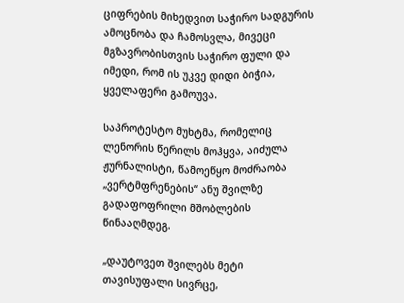ციფრების მიხედვით საჭირო სადგურის ამოცნობა და ჩამოსვლა, მივეცი მგზავრობისთვის საჭირო ფული და იმედი, რომ ის უკვე დიდი ბიჭია, ყველაფერი გამოუვა.

საპროტესტო მუხტმა, რომელიც ლენორის წერილს მოჰყვა, აიძულა ჟურნალისტი, წამოეწყო მოძრაობა „ვერტმფრენების“ ანუ შვილზე გადაფოფრილი მშობლების წინააღმდეგ.

„დაუტოვეთ შვილებს მეტი თავისუფალი სივრცე,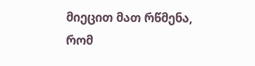მიეცით მათ რწმენა, რომ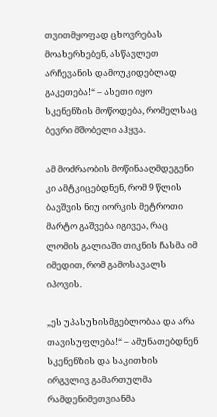თვითმყოფად ცხოვრებას მოახერხებენ, ასწავლეთ არჩევანის დამოუკიდებლად გაკეთება!“ – ასეთი იყო სკენენზის მოწოდება, რომელსაც ბევრი მშობელი აჰყვა.

ამ მოძრაობის მოწინააღმდეგენი კი ამტკიცებდნენ, რომ 9 წლის ბავშვის ნიუ იორკის მეტროთი მარტო გაშვება იგივეა, რაც ლომის გალიაში თიკნის ჩასმა იმ იმედით, რომ გამოსავალს იპოვის.

„ეს უპასუხისმგებლობაა და არა თავისუფლება!“ – ამუნათებდნენ სკენენზის და საკითხის ირგვლივ გამართულმა რამდენიმეთვიანმა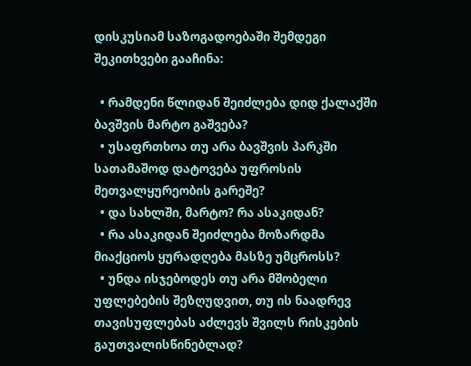დისკუსიამ საზოგადოებაში შემდეგი შეკითხვები გააჩინა:

  • რამდენი წლიდან შეიძლება დიდ ქალაქში ბავშვის მარტო გაშვება?
  • უსაფრთხოა თუ არა ბავშვის პარკში სათამაშოდ დატოვება უფროსის მეთვალყურეობის გარეშე?
  • და სახლში, მარტო? რა ასაკიდან?
  • რა ასაკიდან შეიძლება მოზარდმა მიაქციოს ყურადღება მასზე უმცროსს?
  • უნდა ისჯებოდეს თუ არა მშობელი უფლებების შეზღუდვით, თუ ის ნაადრევ თავისუფლებას აძლევს შვილს რისკების გაუთვალისწინებლად?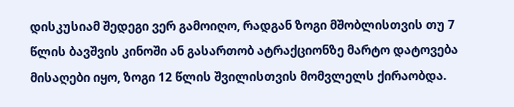დისკუსიამ შედეგი ვერ გამოიღო, რადგან ზოგი მშობლისთვის თუ 7 წლის ბავშვის კინოში ან გასართობ ატრაქციონზე მარტო დატოვება მისაღები იყო, ზოგი 12 წლის შვილისთვის მომვლელს ქირაობდა.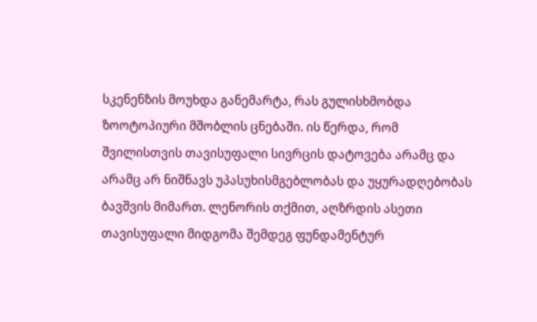სკენენზის მოუხდა განემარტა, რას გულისხმობდა ზოოტოპიური მშობლის ცნებაში. ის წერდა, რომ შვილისთვის თავისუფალი სივრცის დატოვება არამც და არამც არ ნიშნავს უპასუხისმგებლობას და უყურადღებობას ბავშვის მიმართ. ლენორის თქმით, აღზრდის ასეთი თავისუფალი მიდგომა შემდეგ ფუნდამენტურ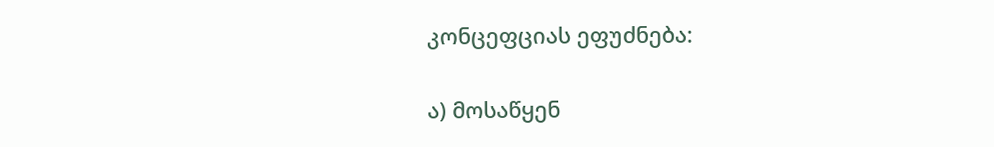კონცეფციას ეფუძნება:

ა) მოსაწყენ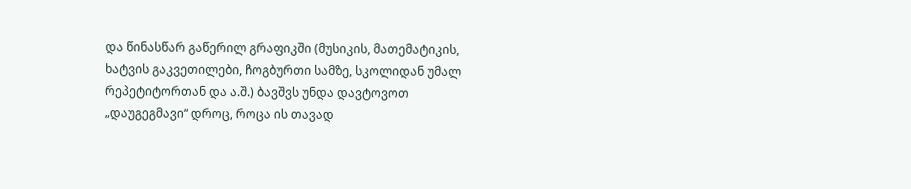და წინასწარ გაწერილ გრაფიკში (მუსიკის, მათემატიკის, ხატვის გაკვეთილები, ჩოგბურთი სამზე, სკოლიდან უმალ რეპეტიტორთან და ა.შ.) ბავშვს უნდა დავტოვოთ „დაუგეგმავი“ დროც, როცა ის თავად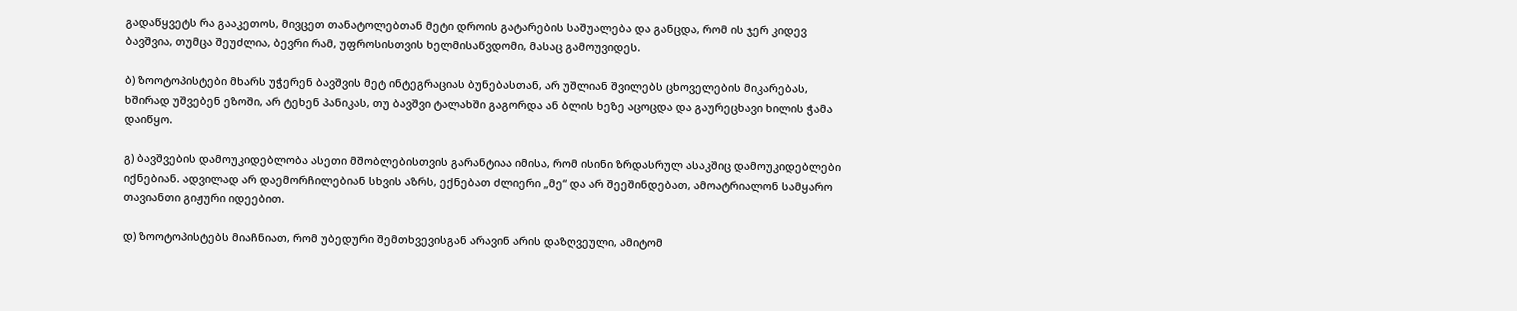გადაწყვეტს რა გააკეთოს, მივცეთ თანატოლებთან მეტი დროის გატარების საშუალება და განცდა, რომ ის ჯერ კიდევ ბავშვია, თუმცა შეუძლია, ბევრი რამ, უფროსისთვის ხელმისაწვდომი, მასაც გამოუვიდეს.

ბ) ზოოტოპისტები მხარს უჭერენ ბავშვის მეტ ინტეგრაციას ბუნებასთან, არ უშლიან შვილებს ცხოველების მიკარებას, ხშირად უშვებენ ეზოში, არ ტეხენ პანიკას, თუ ბავშვი ტალახში გაგორდა ან ბლის ხეზე აცოცდა და გაურეცხავი ხილის ჭამა დაიწყო.

გ) ბავშვების დამოუკიდებლობა ასეთი მშობლებისთვის გარანტიაა იმისა, რომ ისინი ზრდასრულ ასაკშიც დამოუკიდებლები იქნებიან. ადვილად არ დაემორჩილებიან სხვის აზრს, ექნებათ ძლიერი „მე“ და არ შეეშინდებათ, ამოატრიალონ სამყარო თავიანთი გიჟური იდეებით.

დ) ზოოტოპისტებს მიაჩნიათ, რომ უბედური შემთხვევისგან არავინ არის დაზღვეული, ამიტომ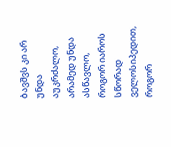ბავშვს კი არ უნდა აუკრძალო, არამედ უნდა ასწავლო, როგორ იაროს სწორად ველოსიპედით, როგორ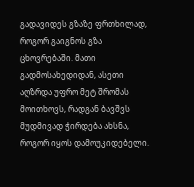გადავიდეს გზაზე ფრთხილად, როგორ გაიგნოს გზა ცხოვრებაში. მათი გადმოსახედიდან, ასეთი აღზრდა უფრო მეტ შრომას მოითხოვს, რადგან ბავშვს მუდმივად ჭირდება ახსნა, როგორ იყოს დამოუკიდებელი.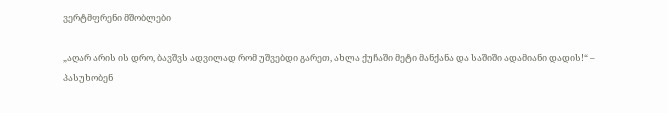ვერტმფრენი მშობლები

„აღარ არის ის დრო, ბავშვს ადვილად რომ უშვებდი გარეთ, ახლა ქუჩაში მეტი მანქანა და საშიში ადამიანი დადის!“ – პასუხობენ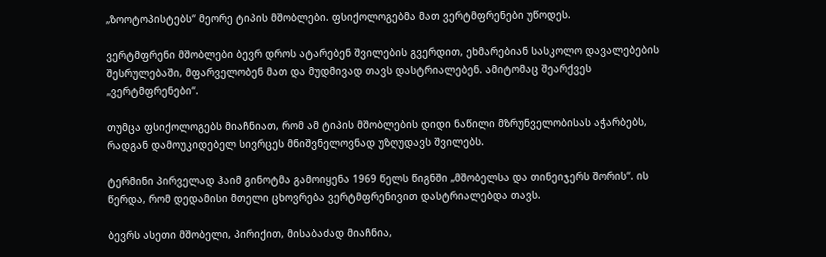„ზოოტოპისტებს“ მეორე ტიპის მშობლები. ფსიქოლოგებმა მათ ვერტმფრენები უწოდეს.

ვერტმფრენი მშობლები ბევრ დროს ატარებენ შვილების გვერდით, ეხმარებიან სასკოლო დავალებების შესრულებაში, მფარველობენ მათ და მუდმივად თავს დასტრიალებენ. ამიტომაც შეარქვეს „ვერტმფრენები“.

თუმცა ფსიქოლოგებს მიაჩნიათ, რომ ამ ტიპის მშობლების დიდი ნაწილი მზრუნველობისას აჭარბებს, რადგან დამოუკიდებელ სივრცეს მნიშვნელოვნად უზღუდავს შვილებს.

ტერმინი პირველად ჰაიმ გინოტმა გამოიყენა 1969 წელს წიგნში „მშობელსა და თინეიჯერს შორის“. ის წერდა, რომ დედამისი მთელი ცხოვრება ვერტმფრენივით დასტრიალებდა თავს.

ბევრს ასეთი მშობელი, პირიქით, მისაბაძად მიაჩნია,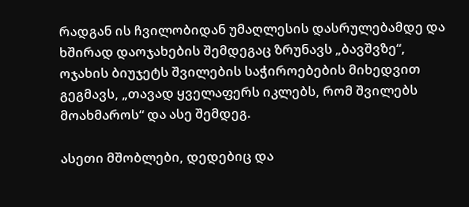რადგან ის ჩვილობიდან უმაღლესის დასრულებამდე და ხშირად დაოჯახების შემდეგაც ზრუნავს „ბავშვზე“, ოჯახის ბიუჯეტს შვილების საჭიროებების მიხედვით გეგმავს, „თავად ყველაფერს იკლებს, რომ შვილებს მოახმაროს“ და ასე შემდეგ.

ასეთი მშობლები, დედებიც და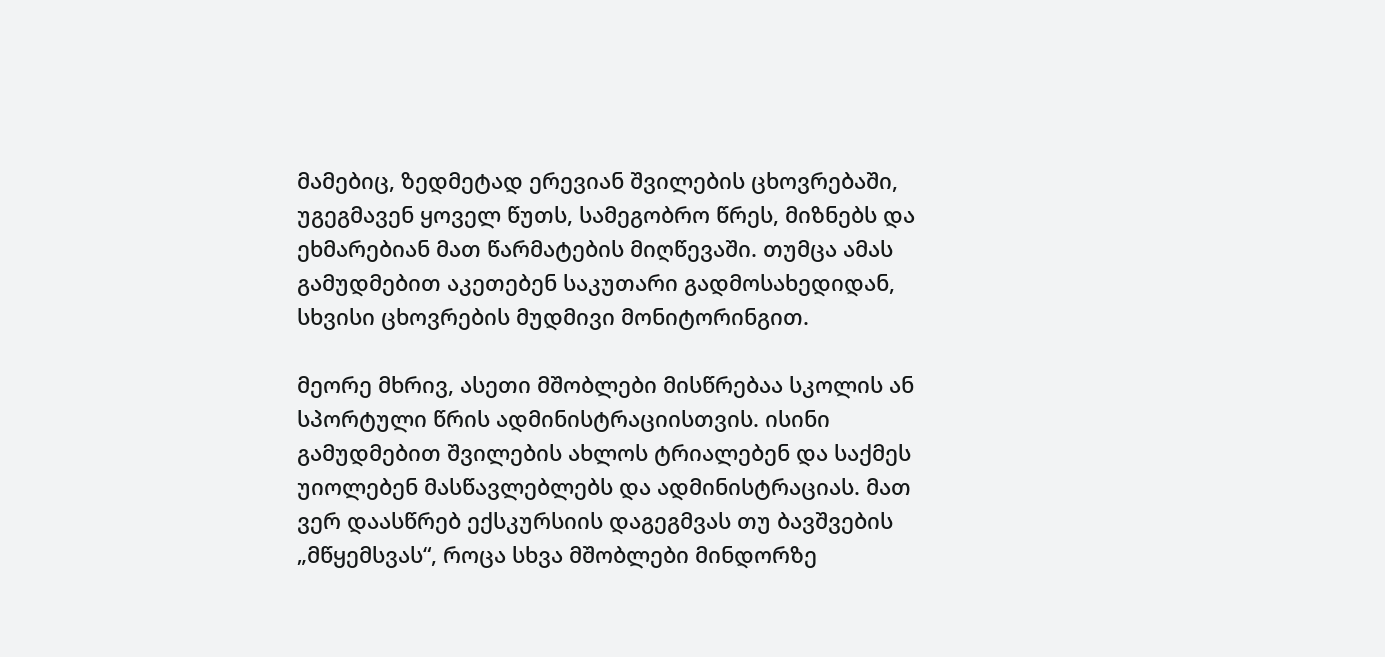მამებიც, ზედმეტად ერევიან შვილების ცხოვრებაში, უგეგმავენ ყოველ წუთს, სამეგობრო წრეს, მიზნებს და ეხმარებიან მათ წარმატების მიღწევაში. თუმცა ამას გამუდმებით აკეთებენ საკუთარი გადმოსახედიდან, სხვისი ცხოვრების მუდმივი მონიტორინგით.

მეორე მხრივ, ასეთი მშობლები მისწრებაა სკოლის ან სპორტული წრის ადმინისტრაციისთვის. ისინი გამუდმებით შვილების ახლოს ტრიალებენ და საქმეს უიოლებენ მასწავლებლებს და ადმინისტრაციას. მათ ვერ დაასწრებ ექსკურსიის დაგეგმვას თუ ბავშვების „მწყემსვას“, როცა სხვა მშობლები მინდორზე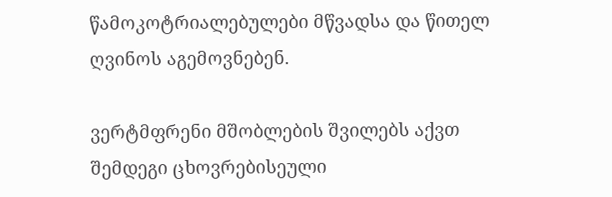წამოკოტრიალებულები მწვადსა და წითელ ღვინოს აგემოვნებენ.

ვერტმფრენი მშობლების შვილებს აქვთ შემდეგი ცხოვრებისეული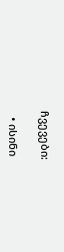ჩვევები:

  • ისინი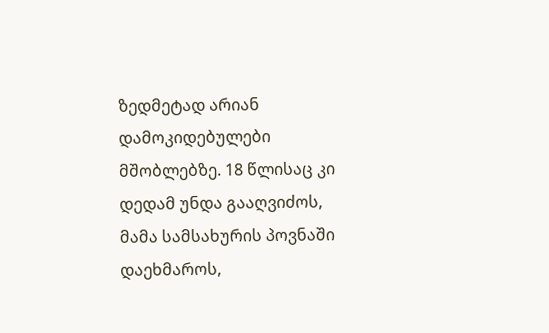ზედმეტად არიან დამოკიდებულები მშობლებზე. 18 წლისაც კი დედამ უნდა გააღვიძოს, მამა სამსახურის პოვნაში დაეხმაროს,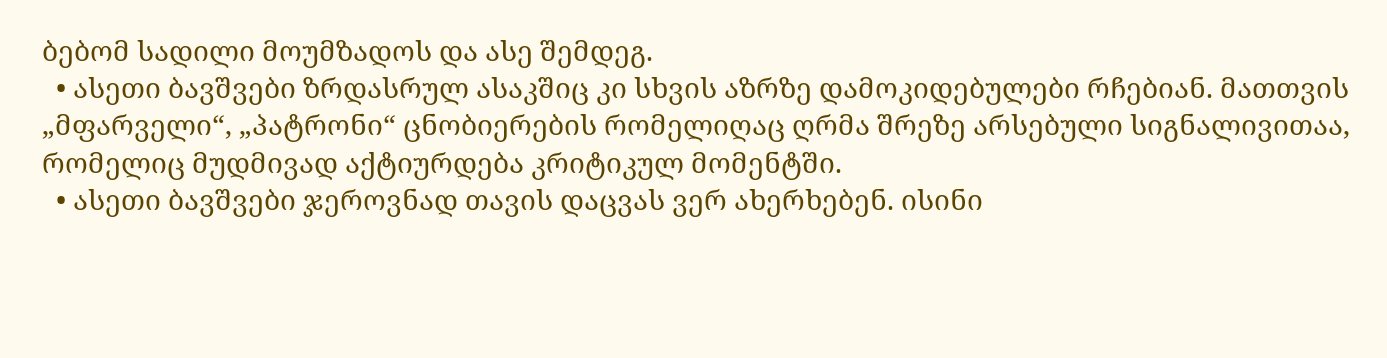ბებომ სადილი მოუმზადოს და ასე შემდეგ.
  • ასეთი ბავშვები ზრდასრულ ასაკშიც კი სხვის აზრზე დამოკიდებულები რჩებიან. მათთვის „მფარველი“, „პატრონი“ ცნობიერების რომელიღაც ღრმა შრეზე არსებული სიგნალივითაა, რომელიც მუდმივად აქტიურდება კრიტიკულ მომენტში.
  • ასეთი ბავშვები ჯეროვნად თავის დაცვას ვერ ახერხებენ. ისინი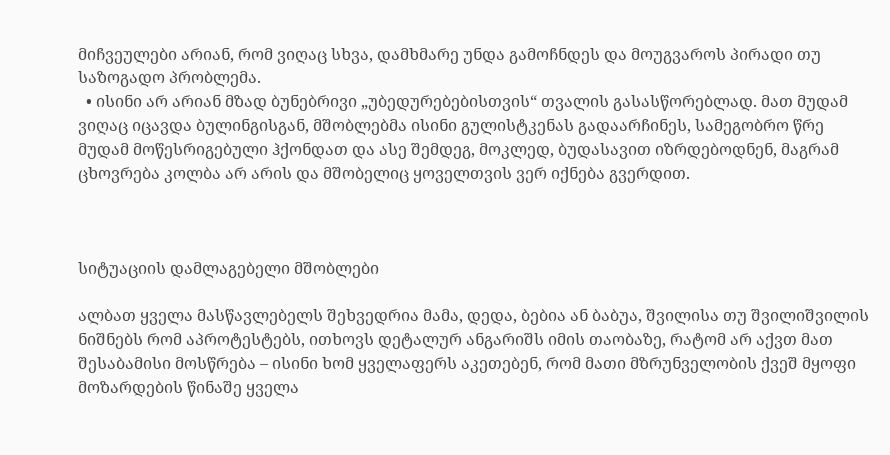მიჩვეულები არიან, რომ ვიღაც სხვა, დამხმარე უნდა გამოჩნდეს და მოუგვაროს პირადი თუ საზოგადო პრობლემა.
  • ისინი არ არიან მზად ბუნებრივი „უბედურებებისთვის“ თვალის გასასწორებლად. მათ მუდამ ვიღაც იცავდა ბულინგისგან, მშობლებმა ისინი გულისტკენას გადაარჩინეს, სამეგობრო წრე მუდამ მოწესრიგებული ჰქონდათ და ასე შემდეგ, მოკლედ, ბუდასავით იზრდებოდნენ, მაგრამ ცხოვრება კოლბა არ არის და მშობელიც ყოველთვის ვერ იქნება გვერდით.



სიტუაციის დამლაგებელი მშობლები

ალბათ ყველა მასწავლებელს შეხვედრია მამა, დედა, ბებია ან ბაბუა, შვილისა თუ შვილიშვილის ნიშნებს რომ აპროტესტებს, ითხოვს დეტალურ ანგარიშს იმის თაობაზე, რატომ არ აქვთ მათ შესაბამისი მოსწრება – ისინი ხომ ყველაფერს აკეთებენ, რომ მათი მზრუნველობის ქვეშ მყოფი მოზარდების წინაშე ყველა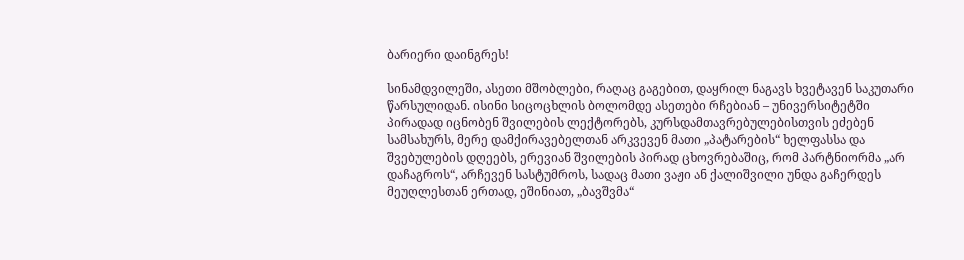ბარიერი დაინგრეს!

სინამდვილეში, ასეთი მშობლები, რაღაც გაგებით, დაყრილ ნაგავს ხვეტავენ საკუთარი წარსულიდან. ისინი სიცოცხლის ბოლომდე ასეთები რჩებიან – უნივერსიტეტში პირადად იცნობენ შვილების ლექტორებს, კურსდამთავრებულებისთვის ეძებენ სამსახურს, მერე დამქირავებელთან არკვევენ მათი „პატარების“ ხელფასსა და შვებულების დღეებს, ერევიან შვილების პირად ცხოვრებაშიც, რომ პარტნიორმა „არ დაჩაგროს“, არჩევენ სასტუმროს, სადაც მათი ვაჟი ან ქალიშვილი უნდა გაჩერდეს მეუღლესთან ერთად, ეშინიათ, „ბავშვმა“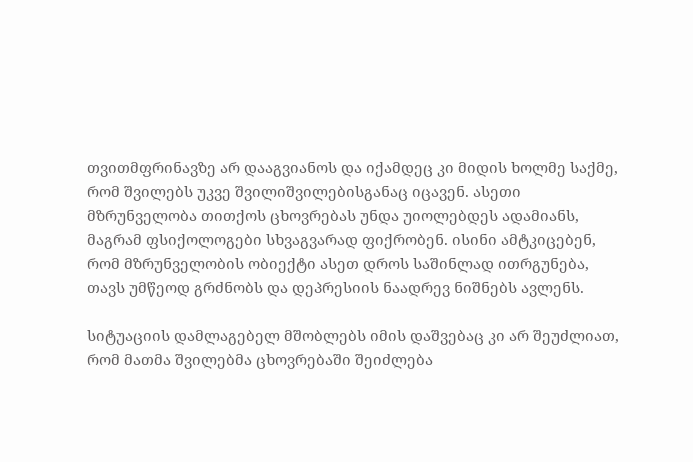თვითმფრინავზე არ დააგვიანოს და იქამდეც კი მიდის ხოლმე საქმე, რომ შვილებს უკვე შვილიშვილებისგანაც იცავენ. ასეთი მზრუნველობა თითქოს ცხოვრებას უნდა უიოლებდეს ადამიანს, მაგრამ ფსიქოლოგები სხვაგვარად ფიქრობენ. ისინი ამტკიცებენ, რომ მზრუნველობის ობიექტი ასეთ დროს საშინლად ითრგუნება, თავს უმწეოდ გრძნობს და დეპრესიის ნაადრევ ნიშნებს ავლენს.

სიტუაციის დამლაგებელ მშობლებს იმის დაშვებაც კი არ შეუძლიათ, რომ მათმა შვილებმა ცხოვრებაში შეიძლება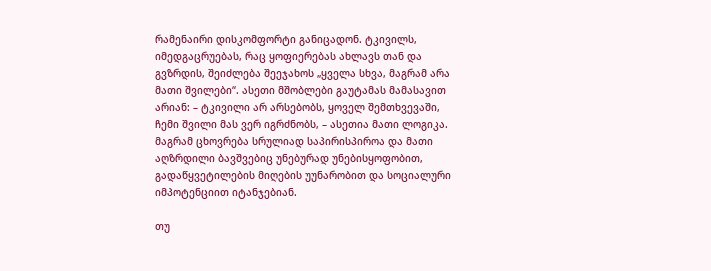რამენაირი დისკომფორტი განიცადონ. ტკივილს, იმედგაცრუებას, რაც ყოფიერებას ახლავს თან და გვზრდის, შეიძლება შეეჯახოს „ყველა სხვა, მაგრამ არა მათი შვილები“. ასეთი მშობლები გაუტამას მამასავით არიან: – ტკივილი არ არსებობს, ყოველ შემთხვევაში, ჩემი შვილი მას ვერ იგრძნობს, – ასეთია მათი ლოგიკა. მაგრამ ცხოვრება სრულიად საპირისპიროა და მათი აღზრდილი ბავშვებიც უნებურად უნებისყოფობით, გადაწყვეტილების მიღების უუნარობით და სოციალური იმპოტენციით იტანჯებიან.

თუ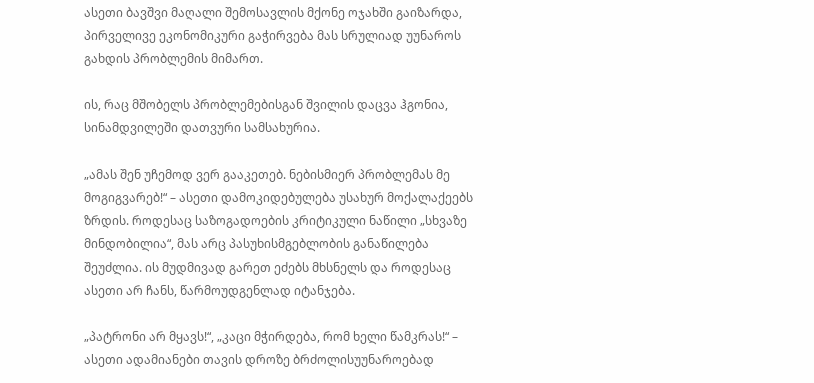ასეთი ბავშვი მაღალი შემოსავლის მქონე ოჯახში გაიზარდა, პირველივე ეკონომიკური გაჭირვება მას სრულიად უუნაროს გახდის პრობლემის მიმართ.

ის, რაც მშობელს პრობლემებისგან შვილის დაცვა ჰგონია, სინამდვილეში დათვური სამსახურია.

„ამას შენ უჩემოდ ვერ გააკეთებ. ნებისმიერ პრობლემას მე მოგიგვარებ!“ – ასეთი დამოკიდებულება უსახურ მოქალაქეებს ზრდის. როდესაც საზოგადოების კრიტიკული ნაწილი „სხვაზე მინდობილია“, მას არც პასუხისმგებლობის განაწილება შეუძლია. ის მუდმივად გარეთ ეძებს მხსნელს და როდესაც ასეთი არ ჩანს, წარმოუდგენლად იტანჯება.

„პატრონი არ მყავს!“, „კაცი მჭირდება, რომ ხელი წამკრას!“ – ასეთი ადამიანები თავის დროზე ბრძოლისუუნაროებად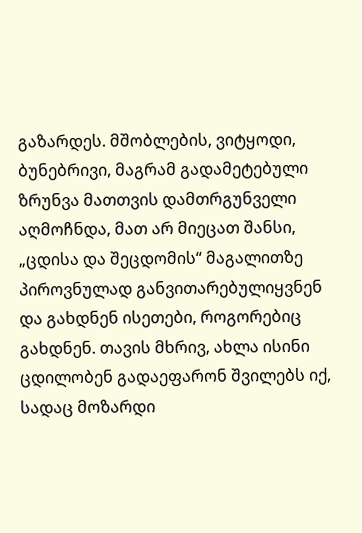გაზარდეს. მშობლების, ვიტყოდი, ბუნებრივი, მაგრამ გადამეტებული ზრუნვა მათთვის დამთრგუნველი აღმოჩნდა, მათ არ მიეცათ შანსი, „ცდისა და შეცდომის“ მაგალითზე პიროვნულად განვითარებულიყვნენ და გახდნენ ისეთები, როგორებიც გახდნენ. თავის მხრივ, ახლა ისინი ცდილობენ გადაეფარონ შვილებს იქ, სადაც მოზარდი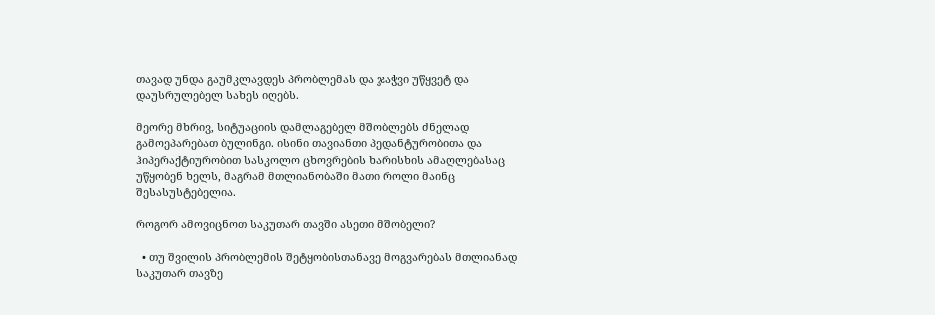თავად უნდა გაუმკლავდეს პრობლემას და ჯაჭვი უწყვეტ და დაუსრულებელ სახეს იღებს.

მეორე მხრივ, სიტუაციის დამლაგებელ მშობლებს ძნელად გამოეპარებათ ბულინგი. ისინი თავიანთი პედანტურობითა და ჰიპერაქტიურობით სასკოლო ცხოვრების ხარისხის ამაღლებასაც უწყობენ ხელს, მაგრამ მთლიანობაში მათი როლი მაინც შესასუსტებელია.

როგორ ამოვიცნოთ საკუთარ თავში ასეთი მშობელი?

  • თუ შვილის პრობლემის შეტყობისთანავე მოგვარებას მთლიანად საკუთარ თავზე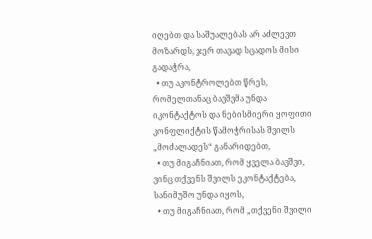იღებთ და საშუალებას არ აძლევთ მოზარდს, ჯერ თავად სცადოს მისი გადაჭრა,
  • თუ აკონტროლებთ წრეს, რომელთანაც ბავშვმა უნდა იკონტაქტოს და ნებისმიერი ყოფითი კონფლიქტის წამოჭრისას შვილს „მოძალადეს“ განარიდებთ,
  • თუ მიგაჩნიათ, რომ ყველა ბავშვი, ვინც თქვენს შვილს ეკონტაქტება, სანიმუშო უნდა იყოს,
  • თუ მიგაჩნიათ, რომ „თქვენი შვილი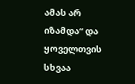ამას არ იზამდა“ და ყოველთვის სხვაა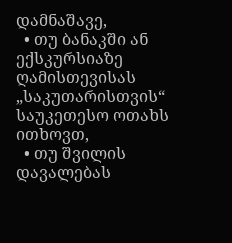დამნაშავე,
  • თუ ბანაკში ან ექსკურსიაზე ღამისთევისას „საკუთარისთვის“ საუკეთესო ოთახს ითხოვთ,
  • თუ შვილის დავალებას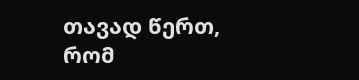თავად წერთ, რომ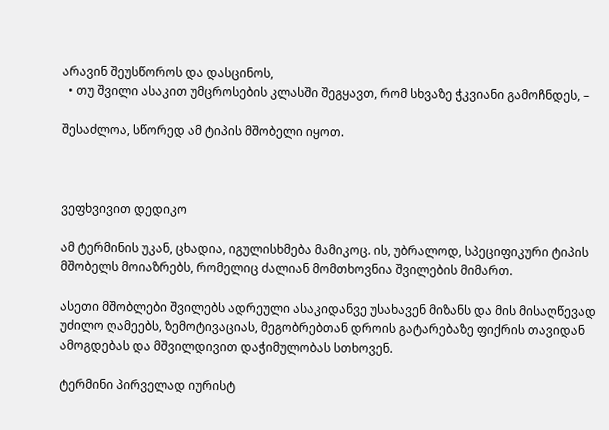არავინ შეუსწოროს და დასცინოს,
  • თუ შვილი ასაკით უმცროსების კლასში შეგყავთ, რომ სხვაზე ჭკვიანი გამოჩნდეს, –

შესაძლოა, სწორედ ამ ტიპის მშობელი იყოთ.



ვეფხვივით დედიკო

ამ ტერმინის უკან, ცხადია, იგულისხმება მამიკოც. ის, უბრალოდ, სპეციფიკური ტიპის მშობელს მოიაზრებს, რომელიც ძალიან მომთხოვნია შვილების მიმართ.

ასეთი მშობლები შვილებს ადრეული ასაკიდანვე უსახავენ მიზანს და მის მისაღწევად უძილო ღამეებს, ზემოტივაციას, მეგობრებთან დროის გატარებაზე ფიქრის თავიდან ამოგდებას და მშვილდივით დაჭიმულობას სთხოვენ.

ტერმინი პირველად იურისტ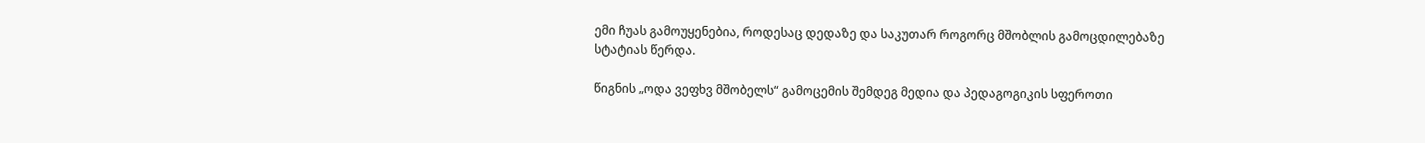ემი ჩუას გამოუყენებია, როდესაც დედაზე და საკუთარ როგორც მშობლის გამოცდილებაზე სტატიას წერდა.

წიგნის „ოდა ვეფხვ მშობელს“ გამოცემის შემდეგ მედია და პედაგოგიკის სფეროთი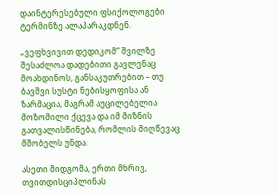დაინტერესებული ფსიქოლოგები ტერმინზე ალაპარაკდნენ.

„ვეფხვივით დედიკომ“ შვილზე შესაძლოა დადებითი გავლენაც მოახდინოს, განსაკუთრებით – თუ ბავშვი სუსტი ნებისყოფისა ან ზარმაცია, მაგრამ აუცილებელია მოზომილი ქცევა და იმ მიზნის გათვალისწინება, რომლის მიღწევაც მშობელს უნდა.

ასეთი მიდგომა, ერთი მხრივ, თვითდისციპლინას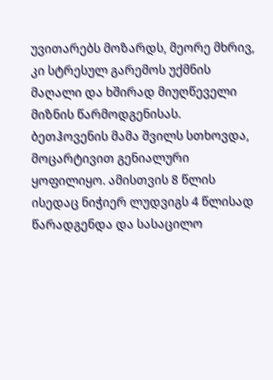უვითარებს მოზარდს, მეორე მხრივ, კი სტრესულ გარემოს უქმნის მაღალი და ხშირად მიუღწეველი მიზნის წარმოდგენისას. ბეთჰოვენის მამა შვილს სთხოვდა, მოცარტივით გენიალური ყოფილიყო. ამისთვის 8 წლის ისედაც ნიჭიერ ლუდვიგს 4 წლისად წარადგენდა და სასაცილო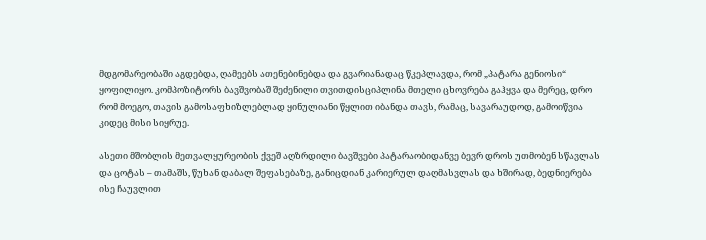მდგომარეობაში აგდებდა, ღამეებს ათენებინებდა და გვარიანადაც წკეპლავდა, რომ „პატარა გენიოსი“ ყოფილიყო. კომპოზიტორს ბავშვობაშ შეძენილი თვითდისციპლინა მთელი ცხოვრება გაჰყვა და მერეც, დრო რომ მოეგო, თავის გამოსაფხიზლებლად ყინულიანი წყლით იბანდა თავს, რამაც, სავარაუდოდ, გამოიწვია კიდეც მისი სიყრუე.

ასეთი მშობლის მეთვალყურეობის ქვეშ აღზრდილი ბავშვები პატარაობიდანვე ბევრ დროს უთმობენ სწავლას და ცოტას – თამაშს, წუხან დაბალ შეფასებაზე, განიცდიან კარიერულ დაღმასვლას და ხშირად, ბედნიერება ისე ჩაუვლით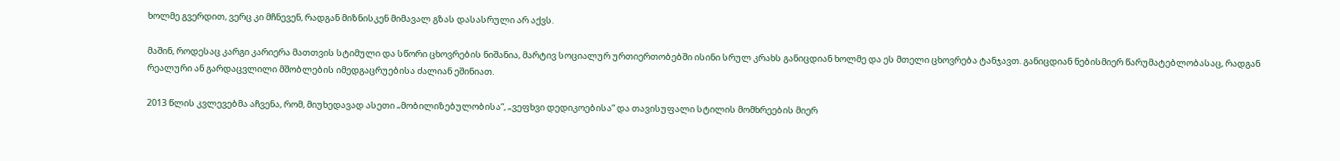ხოლმე გვერდით, ვერც კი მჩნევენ, რადგან მიზნისკენ მიმავალ გზას დასასრული არ აქვს.

მაშინ, როდესაც კარგი კარიერა მათთვის სტიმული და სწორი ცხოვრების ნიშანია, მარტივ სოციალურ ურთიერთობებში ისინი სრულ კრახს განიცდიან ხოლმე და ეს მთელი ცხოვრება ტანჯავთ. განიცდიან ნებისმიერ წარუმატებლობასაც, რადგან რეალური ან გარდაცვლილი მშობლების იმედგაცრუებისა ძალიან ეშინიათ.

2013 წლის კვლევებმა აჩვენა, რომ, მიუხედავად ასეთი „მობილიზებულობისა“, „ვეფხვი დედიკოებისა“ და თავისუფალი სტილის მომხრეების მიერ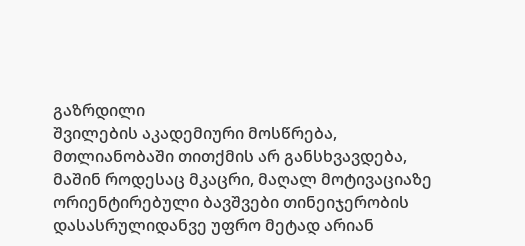გაზრდილი
შვილების აკადემიური მოსწრება, მთლიანობაში თითქმის არ განსხვავდება, მაშინ როდესაც მკაცრი, მაღალ მოტივაციაზე ორიენტირებული ბავშვები თინეიჯერობის დასასრულიდანვე უფრო მეტად არიან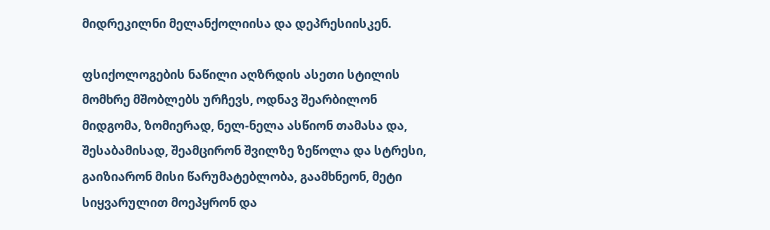მიდრეკილნი მელანქოლიისა და დეპრესიისკენ.

ფსიქოლოგების ნაწილი აღზრდის ასეთი სტილის მომხრე მშობლებს ურჩევს, ოდნავ შეარბილონ მიდგომა, ზომიერად, ნელ-ნელა ასწიონ თამასა და, შესაბამისად, შეამცირონ შვილზე ზეწოლა და სტრესი, გაიზიარონ მისი წარუმატებლობა, გაამხნეონ, მეტი სიყვარულით მოეპყრონ და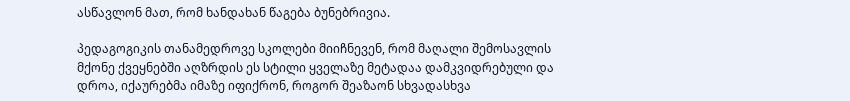ასწავლონ მათ, რომ ხანდახან წაგება ბუნებრივია.

პედაგოგიკის თანამედროვე სკოლები მიიჩნევენ, რომ მაღალი შემოსავლის მქონე ქვეყნებში აღზრდის ეს სტილი ყველაზე მეტადაა დამკვიდრებული და დროა, იქაურებმა იმაზე იფიქრონ, როგორ შეაზაონ სხვადასხვა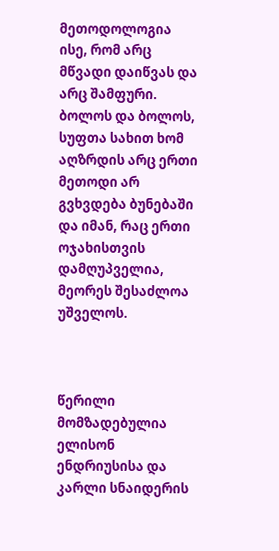მეთოდოლოგია ისე, რომ არც მწვადი დაიწვას და არც შამფური. ბოლოს და ბოლოს, სუფთა სახით ხომ აღზრდის არც ერთი მეთოდი არ გვხვდება ბუნებაში და იმან, რაც ერთი ოჯახისთვის დამღუპველია, მეორეს შესაძლოა უშველოს.



წერილი მომზადებულია ელისონ ენდრიუსისა და კარლი სნაიდერის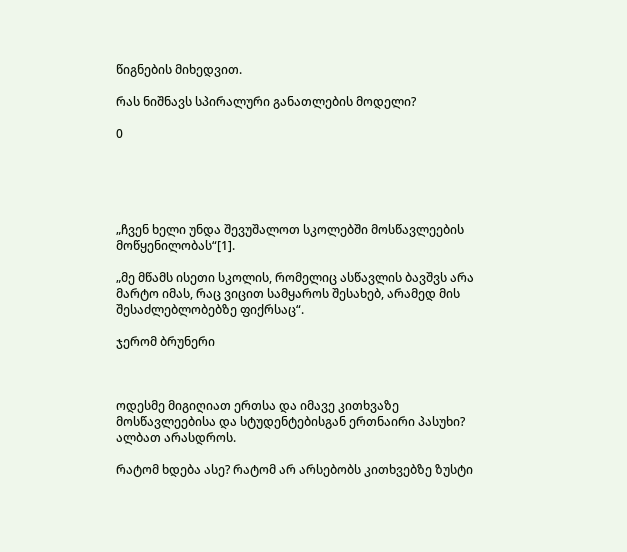წიგნების მიხედვით.

რას ნიშნავს სპირალური განათლების მოდელი?

0





„ჩვენ ხელი უნდა შევუშალოთ სკოლებში მოსწავლეების მოწყენილობას“[1].

„მე მწამს ისეთი სკოლის, რომელიც ასწავლის ბავშვს არა მარტო იმას, რაც ვიცით სამყაროს შესახებ, არამედ მის შესაძლებლობებზე ფიქრსაც“.

ჯერომ ბრუნერი



ოდესმე მიგიღიათ ერთსა და იმავე კითხვაზე მოსწავლეებისა და სტუდენტებისგან ერთნაირი პასუხი? ალბათ არასდროს.

რატომ ხდება ასე? რატომ არ არსებობს კითხვებზე ზუსტი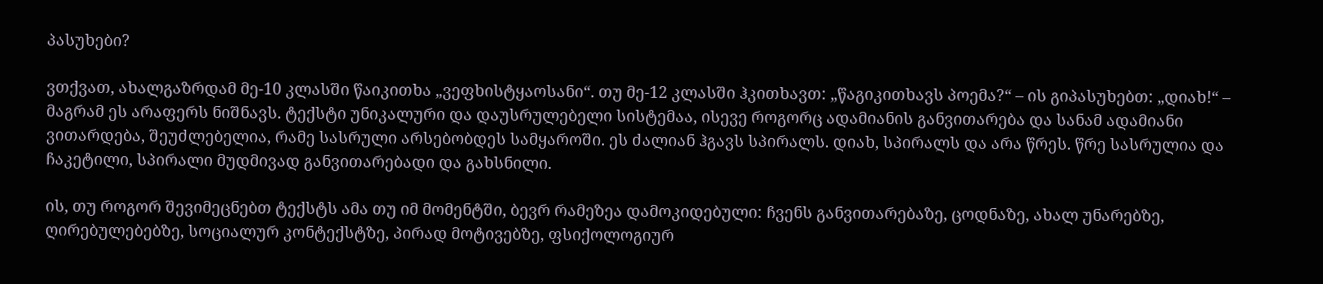პასუხები?

ვთქვათ, ახალგაზრდამ მე-10 კლასში წაიკითხა „ვეფხისტყაოსანი“. თუ მე-12 კლასში ჰკითხავთ: „წაგიკითხავს პოემა?“ – ის გიპასუხებთ: „დიახ!“ – მაგრამ ეს არაფერს ნიშნავს. ტექსტი უნიკალური და დაუსრულებელი სისტემაა, ისევე როგორც ადამიანის განვითარება და სანამ ადამიანი ვითარდება, შეუძლებელია, რამე სასრული არსებობდეს სამყაროში. ეს ძალიან ჰგავს სპირალს. დიახ, სპირალს და არა წრეს. წრე სასრულია და ჩაკეტილი, სპირალი მუდმივად განვითარებადი და გახსნილი.

ის, თუ როგორ შევიმეცნებთ ტექსტს ამა თუ იმ მომენტში, ბევრ რამეზეა დამოკიდებული: ჩვენს განვითარებაზე, ცოდნაზე, ახალ უნარებზე, ღირებულებებზე, სოციალურ კონტექსტზე, პირად მოტივებზე, ფსიქოლოგიურ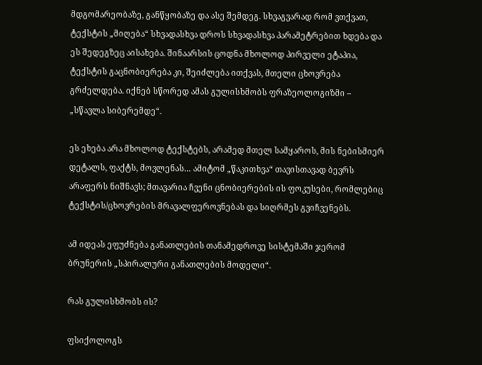მდგომარეობაზე, განწყობაზე და ასე შემდეგ. სხვაგვარად რომ ვთქვათ, ტექსტის „მიღება“ სხვადასხვა დროს სხვადასხვა პარამეტრებით ხდება და ეს შედეგზეც აისახება. შინაარსის ცოდნა მხოლოდ პირველი ეტაპია, ტექსტის გაცნობიერება კი, შეიძლება ითქვას, მთელი ცხოვრება გრძელდება. იქნებ სწორედ ამას გულისხმობს ფრაზეოლოგიზმი – „სწავლა სიბერემდე“.

ეს ეხება არა მხოლოდ ტექსტებს, არამედ მთელ სამყაროს, მის ნებისმიერ დეტალს, ფაქტს, მოვლენას… ამიტომ „წაკითხვა“ თავისთავად ბევრს არაფერს ნიშნავს; მთავარია ჩვენი ცნობიერების ის ფოკუსები, რომლებიც ტექსტის/ცხოვრების მრავალფეროვნებას და სიღრმეს გვიჩვენებს.

ამ იდეას ეფუძნება განათლების თანამედროვე სისტემაში ჯერომ ბრუნერის „სპირალური განათლების მოდელი“.

რას გულისხმობს ის?

ფსიქოლოგს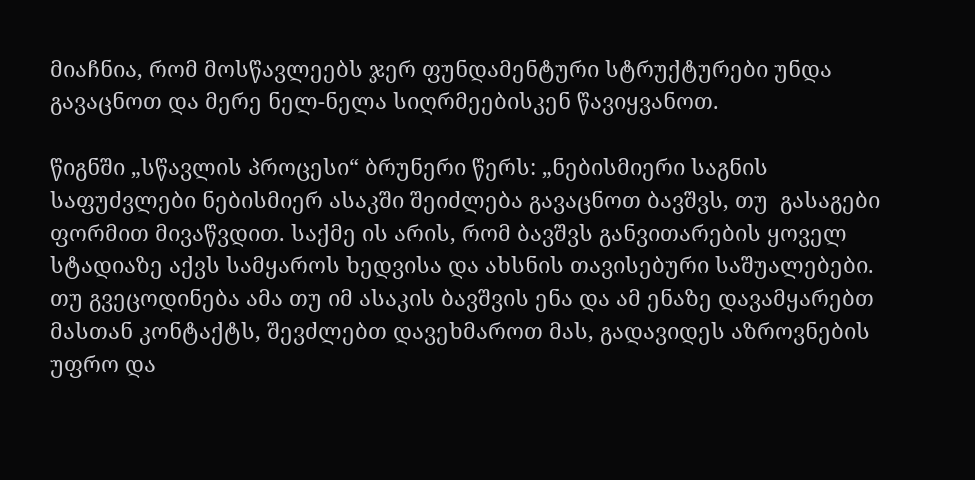მიაჩნია, რომ მოსწავლეებს ჯერ ფუნდამენტური სტრუქტურები უნდა გავაცნოთ და მერე ნელ-ნელა სიღრმეებისკენ წავიყვანოთ.

წიგნში „სწავლის პროცესი“ ბრუნერი წერს: „ნებისმიერი საგნის საფუძვლები ნებისმიერ ასაკში შეიძლება გავაცნოთ ბავშვს, თუ  გასაგები ფორმით მივაწვდით. საქმე ის არის, რომ ბავშვს განვითარების ყოველ სტადიაზე აქვს სამყაროს ხედვისა და ახსნის თავისებური საშუალებები. თუ გვეცოდინება ამა თუ იმ ასაკის ბავშვის ენა და ამ ენაზე დავამყარებთ მასთან კონტაქტს, შევძლებთ დავეხმაროთ მას, გადავიდეს აზროვნების უფრო და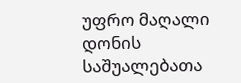უფრო მაღალი დონის საშუალებათა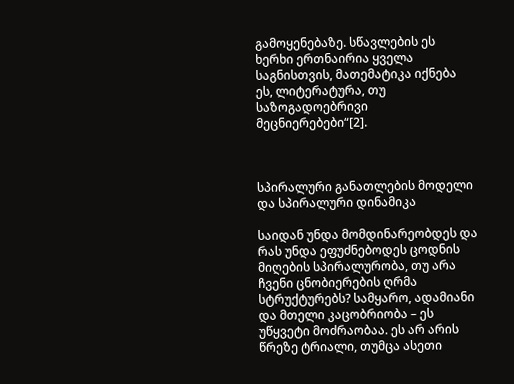გამოყენებაზე. სწავლების ეს ხერხი ერთნაირია ყველა საგნისთვის, მათემატიკა იქნება ეს, ლიტერატურა, თუ საზოგადოებრივი მეცნიერებები“[2].



სპირალური განათლების მოდელი და სპირალური დინამიკა

საიდან უნდა მომდინარეობდეს და რას უნდა ეფუძნებოდეს ცოდნის მიღების სპირალურობა, თუ არა ჩვენი ცნობიერების ღრმა სტრუქტურებს? სამყარო, ადამიანი და მთელი კაცობრიობა – ეს უწყვეტი მოძრაობაა. ეს არ არის წრეზე ტრიალი, თუმცა ასეთი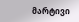მარტივი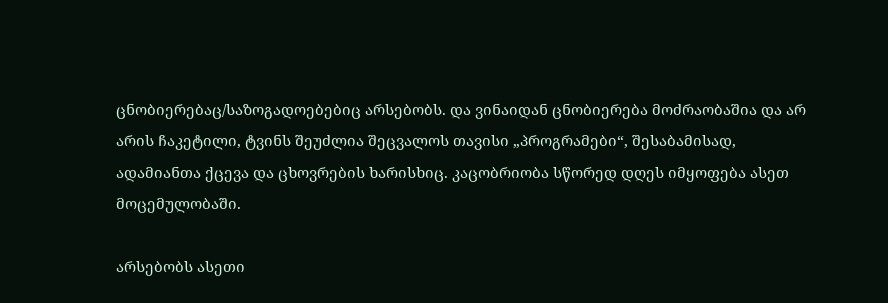ცნობიერებაც/საზოგადოებებიც არსებობს. და ვინაიდან ცნობიერება მოძრაობაშია და არ არის ჩაკეტილი, ტვინს შეუძლია შეცვალოს თავისი „პროგრამები“, შესაბამისად, ადამიანთა ქცევა და ცხოვრების ხარისხიც. კაცობრიობა სწორედ დღეს იმყოფება ასეთ მოცემულობაში.

არსებობს ასეთი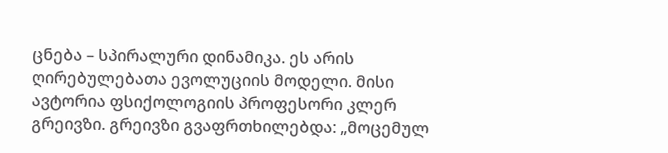ცნება – სპირალური დინამიკა. ეს არის ღირებულებათა ევოლუციის მოდელი. მისი ავტორია ფსიქოლოგიის პროფესორი კლერ გრეივზი. გრეივზი გვაფრთხილებდა: „მოცემულ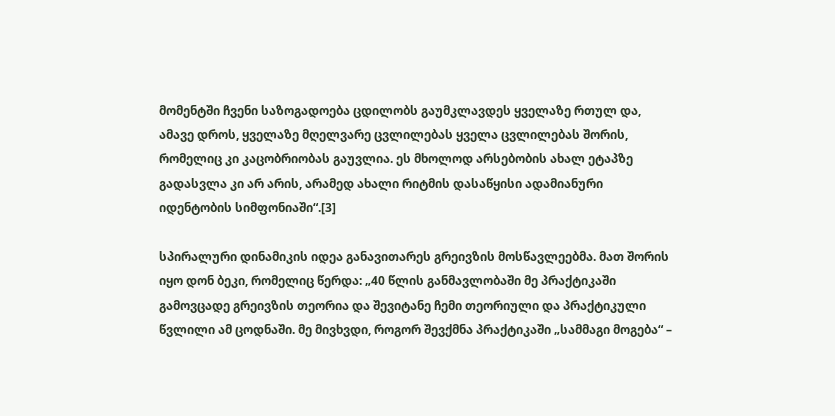მომენტში ჩვენი საზოგადოება ცდილობს გაუმკლავდეს ყველაზე რთულ და, ამავე დროს, ყველაზე მღელვარე ცვლილებას ყველა ცვლილებას შორის, რომელიც კი კაცობრიობას გაუვლია. ეს მხოლოდ არსებობის ახალ ეტაპზე გადასვლა კი არ არის, არამედ ახალი რიტმის დასაწყისი ადამიანური იდენტობის სიმფონიაში“.[3]

სპირალური დინამიკის იდეა განავითარეს გრეივზის მოსწავლეებმა. მათ შორის იყო დონ ბეკი, რომელიც წერდა: „40 წლის განმავლობაში მე პრაქტიკაში გამოვცადე გრეივზის თეორია და შევიტანე ჩემი თეორიული და პრაქტიკული წვლილი ამ ცოდნაში. მე მივხვდი, როგორ შევქმნა პრაქტიკაში „სამმაგი მოგება“ –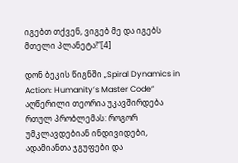იგებთ თქვენ, ვიგებ მე და იგებს მთელი პლანეტა!“[4]

დონ ბეკის წიგნში „Spiral Dynamics in Action: Humanity’s Master Code“ აღწერილი თეორია უკავშირდება რთულ პრობლემას: როგორ უმკლავდებიან ინდივიდები, ადამიანთა ჯგუფები და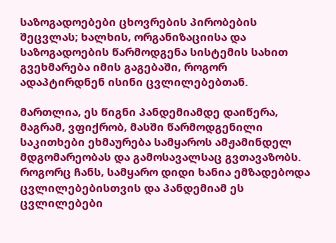საზოგადოებები ცხოვრების პირობების შეცვლას; ხალხის, ორგანიზაციისა და საზოგადოების წარმოდგენა სისტემის სახით გვეხმარება იმის გაგებაში, როგორ ადაპტირდნენ ისინი ცვლილებებთან.

მართლია, ეს წიგნი პანდემიამდე დაიწერა, მაგრამ, ვფიქრობ, მასში წარმოდგენილი საკითხები ეხმაურება სამყაროს ამჟამინდელ მდგომარეობას და გამოსავალსაც გვთავაზობს. როგორც ჩანს, სამყარო დიდი ხანია ემზადებოდა ცვლილებებისთვის და პანდემიამ ეს ცვლილებები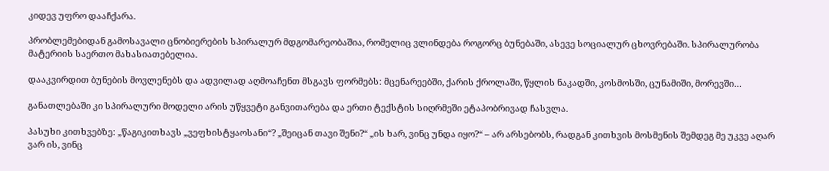კიდევ უფრო დააჩქარა.

პრობლემებიდან გამოსავალი ცნობიერების სპირალურ მდგომარეობაშია, რომელიც ვლინდება როგორც ბუნებაში, ასევე სოციალურ ცხოვრებაში. სპირალურობა მატერიის საერთო მახასიათებელია.

დააკვირდით ბუნების მოვლენებს და ადვილად აღმოაჩენთ მსგავს ფორმებს: მცენარეებში, ქარის ქროლაში, წყლის ნაკადში, კოსმოსში, ცუნამიში, მორევში…

განათლებაში კი სპირალური მოდელი არის უწყვეტი განვითარება და ერთი ტექსტის სიღრმეში ეტაპობრივად ჩასვლა.

პასუხი კითხვებზე: „წაგიკითხავს „ვეფხისტყაოსანი“? „შეიცან თავი შენი?“ „ის ხარ, ვინც უნდა იყო?“ – არ არსებობს, რადგან კითხვის მოსმენის შემდეგ მე უკვე აღარ ვარ ის, ვინც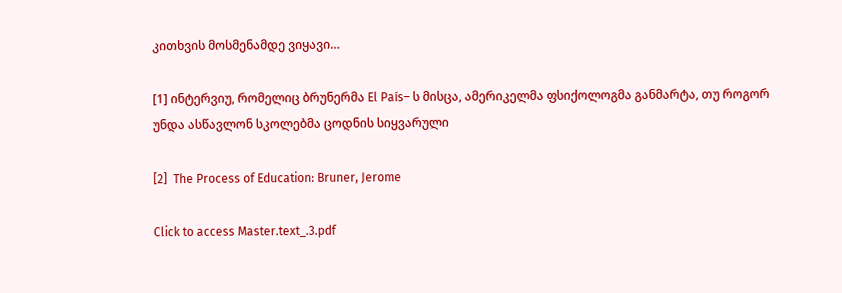კითხვის მოსმენამდე ვიყავი…

[1] ინტერვიუ, რომელიც ბრუნერმა El País– ს მისცა, ამერიკელმა ფსიქოლოგმა განმარტა, თუ როგორ უნდა ასწავლონ სკოლებმა ცოდნის სიყვარული

[2]  The Process of Education: Bruner, Jerome

Click to access Master.text_.3.pdf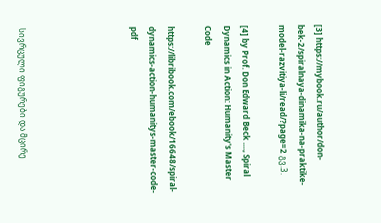[3] https://mybook.ru/author/don-bek-2/spiralnaya-dinamika-na-praktike-model-razvitiya-li/read/?page=2 გვ.3.

[4] by Prof. Don Edward Beck ...., Spiral Dynamics in Action: Humanity's Master Code

https://libribook.com/ebook/16648/spiral-dynamics-action-humanitys-master-code-pdf





სივრცული ფიგურები და მცირე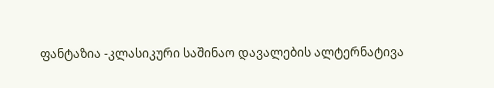ფანტაზია -კლასიკური საშინაო დავალების ალტერნატივა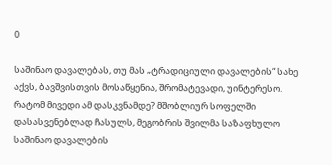0

საშინაო დავალებას, თუ მას „ტრადიციული დავალების“ სახე აქვს, ბავშვისთვის მოსაწყენია, შრომატევადი, უინტერესო. რატომ მივედი ამ დასკვნამდე? მშობლიურ სოფელში დასასვენებლად ჩასულს, მეგობრის შვილმა საზაფხულო საშინაო დავალების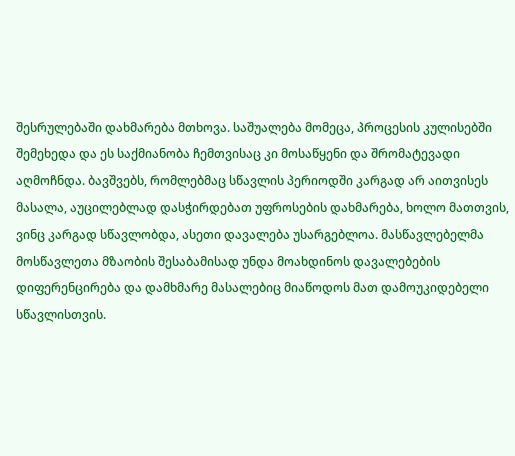შესრულებაში დახმარება მთხოვა. საშუალება მომეცა, პროცესის კულისებში შემეხედა და ეს საქმიანობა ჩემთვისაც კი მოსაწყენი და შრომატევადი აღმოჩნდა. ბავშვებს, რომლებმაც სწავლის პერიოდში კარგად არ აითვისეს მასალა, აუცილებლად დასჭირდებათ უფროსების დახმარება, ხოლო მათთვის, ვინც კარგად სწავლობდა, ასეთი დავალება უსარგებლოა. მასწავლებელმა მოსწავლეთა მზაობის შესაბამისად უნდა მოახდინოს დავალებების დიფერენცირება და დამხმარე მასალებიც მიაწოდოს მათ დამოუკიდებელი სწავლისთვის.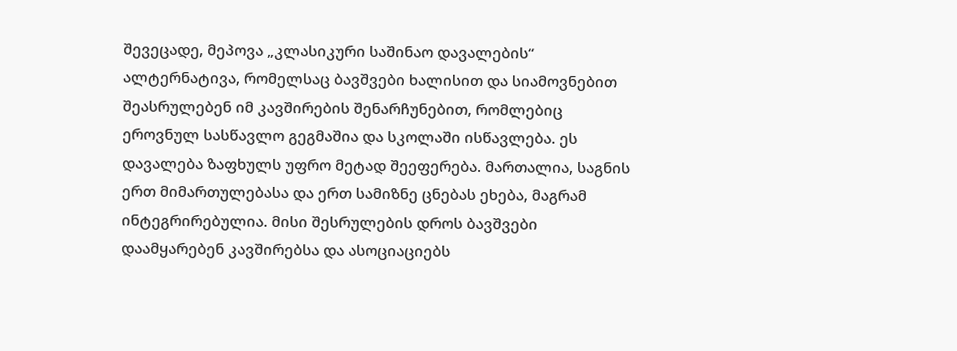შევეცადე, მეპოვა „კლასიკური საშინაო დავალების“ ალტერნატივა, რომელსაც ბავშვები ხალისით და სიამოვნებით შეასრულებენ იმ კავშირების შენარჩუნებით, რომლებიც ეროვნულ სასწავლო გეგმაშია და სკოლაში ისწავლება. ეს დავალება ზაფხულს უფრო მეტად შეეფერება. მართალია, საგნის ერთ მიმართულებასა და ერთ სამიზნე ცნებას ეხება, მაგრამ ინტეგრირებულია. მისი შესრულების დროს ბავშვები დაამყარებენ კავშირებსა და ასოციაციებს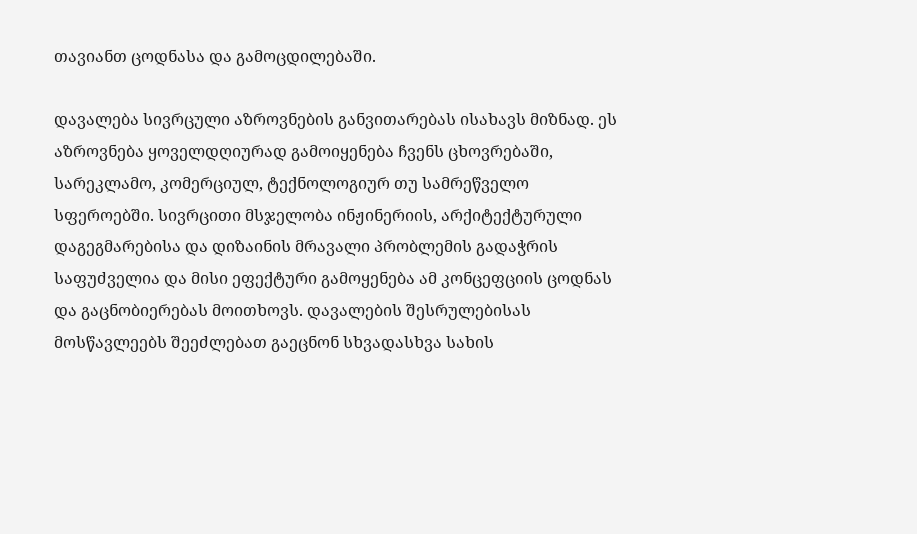თავიანთ ცოდნასა და გამოცდილებაში.

დავალება სივრცული აზროვნების განვითარებას ისახავს მიზნად. ეს აზროვნება ყოველდღიურად გამოიყენება ჩვენს ცხოვრებაში, სარეკლამო, კომერციულ, ტექნოლოგიურ თუ სამრეწველო სფეროებში. სივრცითი მსჯელობა ინჟინერიის, არქიტექტურული დაგეგმარებისა და დიზაინის მრავალი პრობლემის გადაჭრის საფუძველია და მისი ეფექტური გამოყენება ამ კონცეფციის ცოდნას და გაცნობიერებას მოითხოვს. დავალების შესრულებისას მოსწავლეებს შეეძლებათ გაეცნონ სხვადასხვა სახის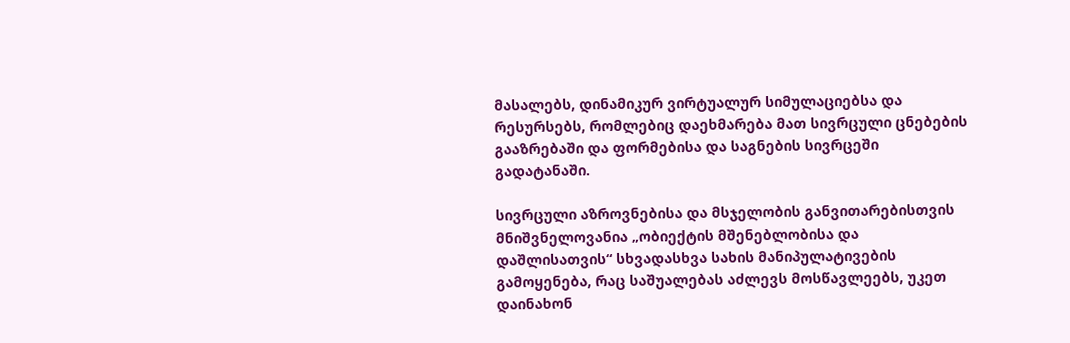მასალებს, დინამიკურ ვირტუალურ სიმულაციებსა და რესურსებს, რომლებიც დაეხმარება მათ სივრცული ცნებების გააზრებაში და ფორმებისა და საგნების სივრცეში გადატანაში.

სივრცული აზროვნებისა და მსჯელობის განვითარებისთვის მნიშვნელოვანია „ობიექტის მშენებლობისა და დაშლისათვის“ სხვადასხვა სახის მანიპულატივების გამოყენება, რაც საშუალებას აძლევს მოსწავლეებს, უკეთ დაინახონ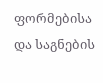ფორმებისა და საგნების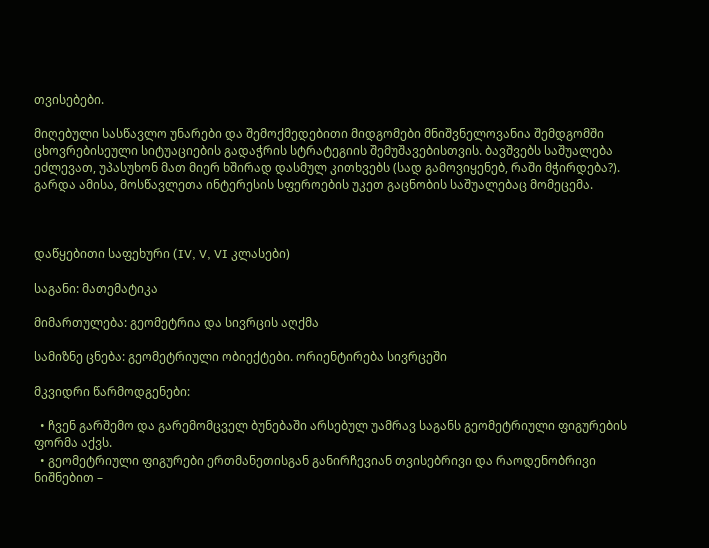თვისებები.

მიღებული სასწავლო უნარები და შემოქმედებითი მიდგომები მნიშვნელოვანია შემდგომში ცხოვრებისეული სიტუაციების გადაჭრის სტრატეგიის შემუშავებისთვის. ბავშვებს საშუალება ეძლევათ, უპასუხონ მათ მიერ ხშირად დასმულ კითხვებს (სად გამოვიყენებ, რაში მჭირდება?). გარდა ამისა, მოსწავლეთა ინტერესის სფეროების უკეთ გაცნობის საშუალებაც მომეცემა.



დაწყებითი საფეხური (IV, V, VI კლასები)

საგანი: მათემატიკა

მიმართულება: გეომეტრია და სივრცის აღქმა

სამიზნე ცნება: გეომეტრიული ობიექტები. ორიენტირება სივრცეში

მკვიდრი წარმოდგენები:

  • ჩვენ გარშემო და გარემომცველ ბუნებაში არსებულ უამრავ საგანს გეომეტრიული ფიგურების ფორმა აქვს.
  • გეომეტრიული ფიგურები ერთმანეთისგან განირჩევიან თვისებრივი და რაოდენობრივი ნიშნებით –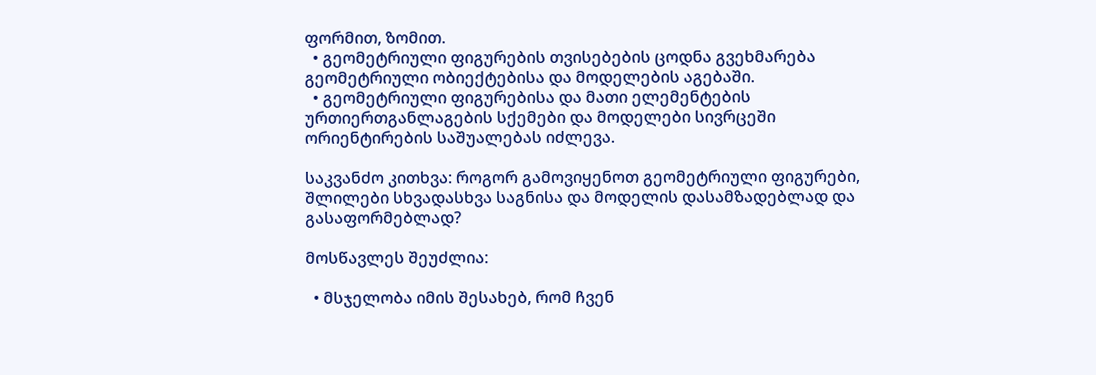ფორმით, ზომით.
  • გეომეტრიული ფიგურების თვისებების ცოდნა გვეხმარება გეომეტრიული ობიექტებისა და მოდელების აგებაში.
  • გეომეტრიული ფიგურებისა და მათი ელემენტების ურთიერთგანლაგების სქემები და მოდელები სივრცეში ორიენტირების საშუალებას იძლევა.

საკვანძო კითხვა: როგორ გამოვიყენოთ გეომეტრიული ფიგურები, შლილები სხვადასხვა საგნისა და მოდელის დასამზადებლად და გასაფორმებლად?

მოსწავლეს შეუძლია:

  • მსჯელობა იმის შესახებ, რომ ჩვენ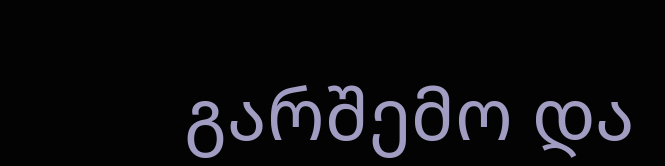გარშემო და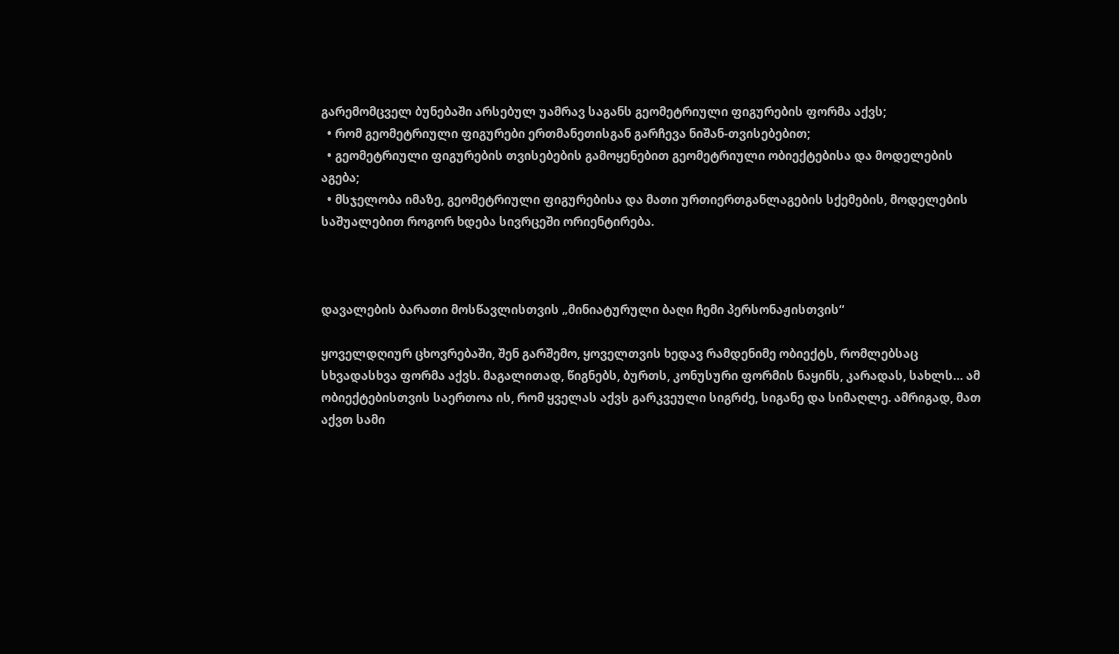გარემომცველ ბუნებაში არსებულ უამრავ საგანს გეომეტრიული ფიგურების ფორმა აქვს;
  • რომ გეომეტრიული ფიგურები ერთმანეთისგან გარჩევა ნიშან-თვისებებით;
  • გეომეტრიული ფიგურების თვისებების გამოყენებით გეომეტრიული ობიექტებისა და მოდელების აგება;
  • მსჯელობა იმაზე, გეომეტრიული ფიგურებისა და მათი ურთიერთგანლაგების სქემების, მოდელების საშუალებით როგორ ხდება სივრცეში ორიენტირება.



დავალების ბარათი მოსწავლისთვის „მინიატურული ბაღი ჩემი პერსონაჟისთვის“

ყოველდღიურ ცხოვრებაში, შენ გარშემო, ყოველთვის ხედავ რამდენიმე ობიექტს, რომლებსაც სხვადასხვა ფორმა აქვს. მაგალითად, წიგნებს, ბურთს, კონუსური ფორმის ნაყინს, კარადას, სახლს… ამ ობიექტებისთვის საერთოა ის, რომ ყველას აქვს გარკვეული სიგრძე, სიგანე და სიმაღლე. ამრიგად, მათ აქვთ სამი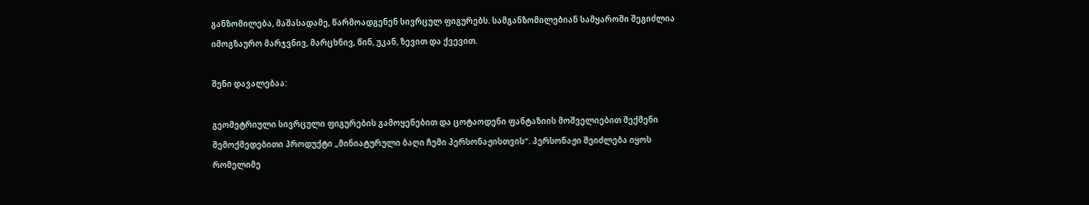განზომილება, მაშასადამე, წარმოადგენენ სივრცულ ფიგურებს. სამგანზომილებიან სამყაროში შეგიძლია იმოგზაურო მარჯვნივ, მარცხნივ, წინ, უკან, ზევით და ქვევით.

შენი დავალებაა:

გეომეტრიული სივრცული ფიგურების გამოყენებით და ცოტაოდენი ფანტაზიის მოშველიებით შექმენი შემოქმედებითი პროდუქტი „მინიატურული ბაღი ჩემი პერსონაჟისთვის“. პერსონაჟი შეიძლება იყოს რომელიმე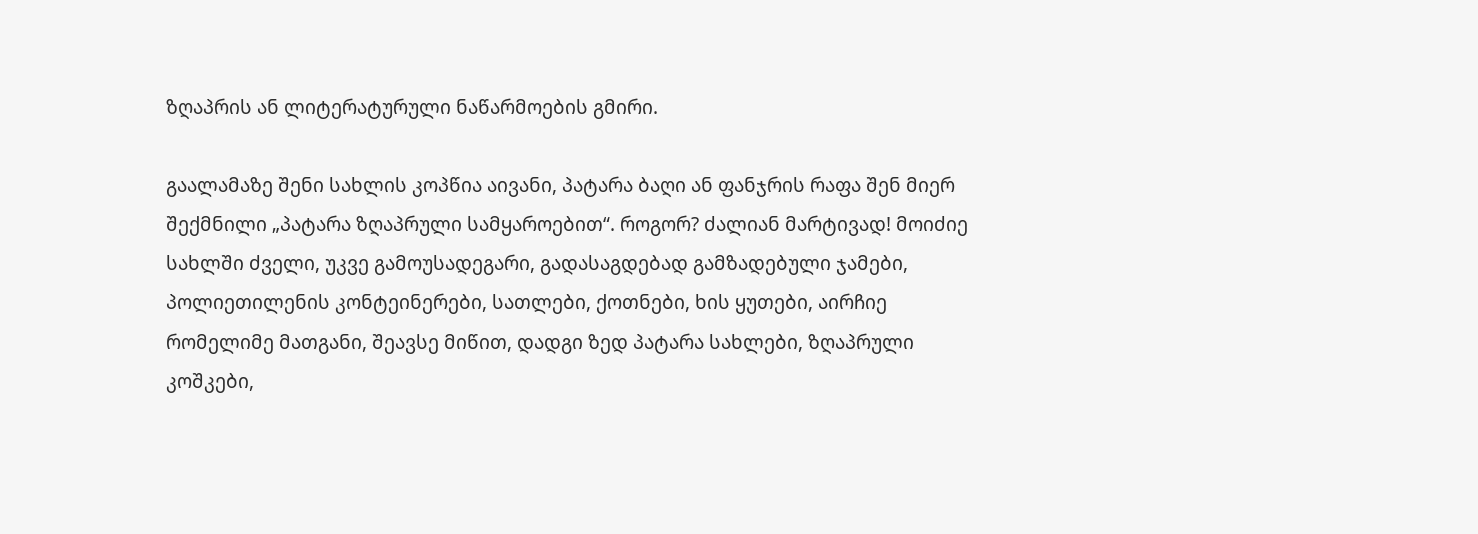ზღაპრის ან ლიტერატურული ნაწარმოების გმირი.

გაალამაზე შენი სახლის კოპწია აივანი, პატარა ბაღი ან ფანჯრის რაფა შენ მიერ შექმნილი „პატარა ზღაპრული სამყაროებით“. როგორ? ძალიან მარტივად! მოიძიე სახლში ძველი, უკვე გამოუსადეგარი, გადასაგდებად გამზადებული ჯამები, პოლიეთილენის კონტეინერები, სათლები, ქოთნები, ხის ყუთები, აირჩიე რომელიმე მათგანი, შეავსე მიწით, დადგი ზედ პატარა სახლები, ზღაპრული კოშკები,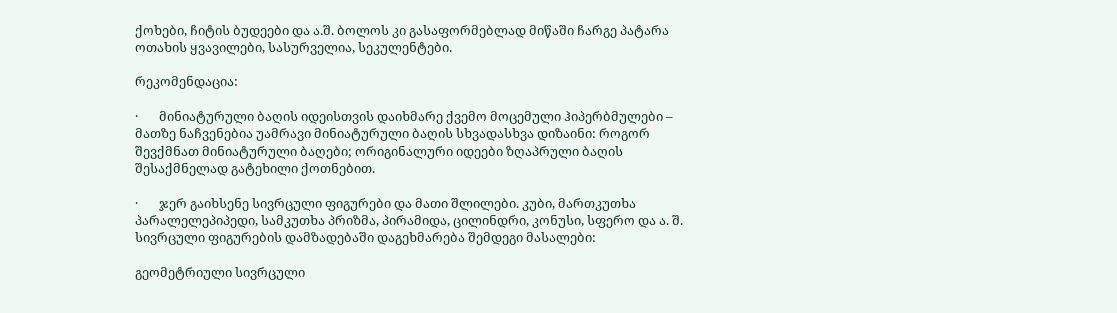ქოხები, ჩიტის ბუდეები და ა.შ. ბოლოს კი გასაფორმებლად მიწაში ჩარგე პატარა ოთახის ყვავილები, სასურველია, სეკულენტები.

რეკომენდაცია:

·       მინიატურული ბაღის იდეისთვის დაიხმარე ქვემო მოცემული ჰიპერბმულები – მათზე ნაჩვენებია უამრავი მინიატურული ბაღის სხვადასხვა დიზაინი: როგორ შევქმნათ მინიატურული ბაღები; ორიგინალური იდეები ზღაპრული ბაღის შესაქმნელად გატეხილი ქოთნებით.

·       ჯერ გაიხსენე სივრცული ფიგურები და მათი შლილები. კუბი, მართკუთხა პარალელეპიპედი, სამკუთხა პრიზმა, პირამიდა, ცილინდრი, კონუსი, სფერო და ა. შ. სივრცული ფიგურების დამზადებაში დაგეხმარება შემდეგი მასალები:

გეომეტრიული სივრცული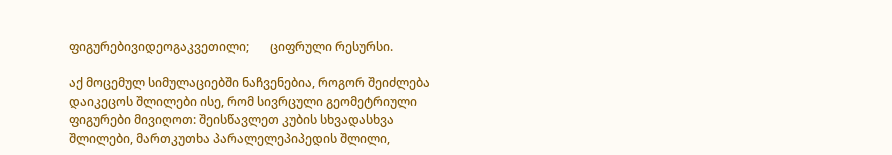ფიგურებივიდეოგაკვეთილი;       ციფრული რესურსი.

აქ მოცემულ სიმულაციებში ნაჩვენებია, როგორ შეიძლება დაიკეცოს შლილები ისე, რომ სივრცული გეომეტრიული ფიგურები მივიღოთ: შეისწავლეთ კუბის სხვადასხვა შლილები, მართკუთხა პარალელეპიპედის შლილი,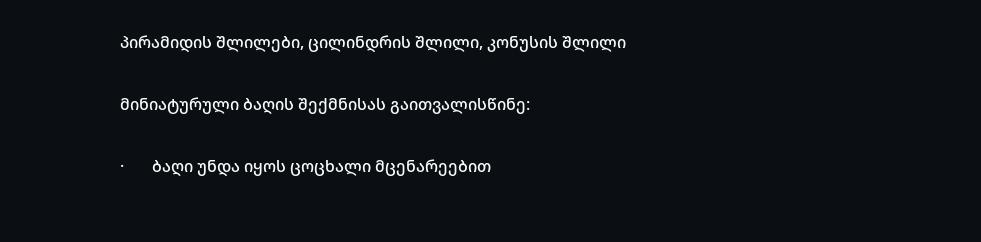პირამიდის შლილები, ცილინდრის შლილი, კონუსის შლილი

მინიატურული ბაღის შექმნისას გაითვალისწინე:

·       ბაღი უნდა იყოს ცოცხალი მცენარეებით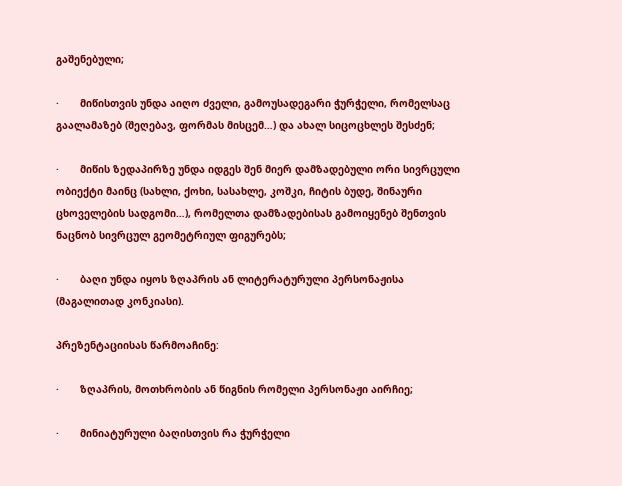გაშენებული;

·       მიწისთვის უნდა აიღო ძველი, გამოუსადეგარი ჭურჭელი, რომელსაც გაალამაზებ (შეღებავ, ფორმას მისცემ…) და ახალ სიცოცხლეს შესძენ;

·       მიწის ზედაპირზე უნდა იდგეს შენ მიერ დამზადებული ორი სივრცული ობიექტი მაინც (სახლი, ქოხი, სასახლე, კოშკი, ჩიტის ბუდე, შინაური ცხოველების სადგომი…), რომელთა დამზადებისას გამოიყენებ შენთვის ნაცნობ სივრცულ გეომეტრიულ ფიგურებს;

·       ბაღი უნდა იყოს ზღაპრის ან ლიტერატურული პერსონაჟისა (მაგალითად კონკიასი).

პრეზენტაციისას წარმოაჩინე:

·       ზღაპრის, მოთხრობის ან წიგნის რომელი პერსონაჟი აირჩიე;

·       მინიატურული ბაღისთვის რა ჭურჭელი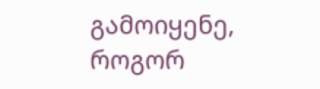გამოიყენე, როგორ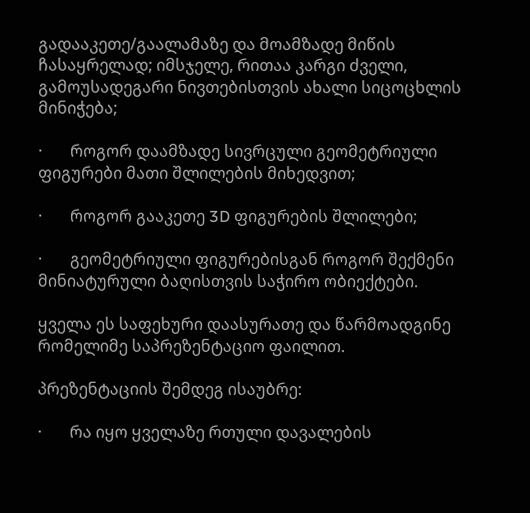გადააკეთე/გაალამაზე და მოამზადე მიწის ჩასაყრელად; იმსჯელე, რითაა კარგი ძველი, გამოუსადეგარი ნივთებისთვის ახალი სიცოცხლის მინიჭება;

·       როგორ დაამზადე სივრცული გეომეტრიული ფიგურები მათი შლილების მიხედვით;

·       როგორ გააკეთე 3D ფიგურების შლილები;

·       გეომეტრიული ფიგურებისგან როგორ შექმენი მინიატურული ბაღისთვის საჭირო ობიექტები.

ყველა ეს საფეხური დაასურათე და წარმოადგინე რომელიმე საპრეზენტაციო ფაილით.

პრეზენტაციის შემდეგ ისაუბრე:

·       რა იყო ყველაზე რთული დავალების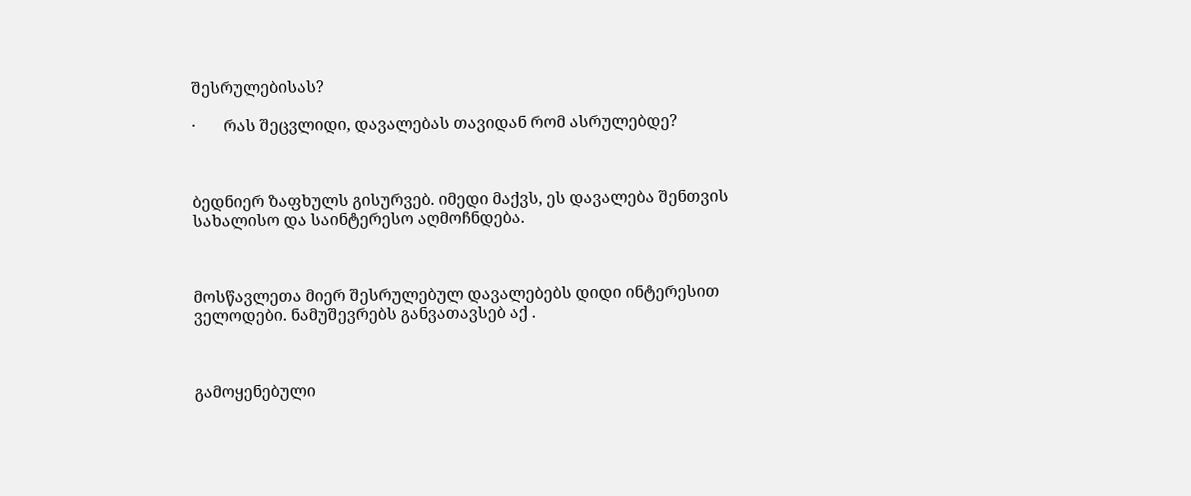შესრულებისას?

·       რას შეცვლიდი, დავალებას თავიდან რომ ასრულებდე?



ბედნიერ ზაფხულს გისურვებ. იმედი მაქვს, ეს დავალება შენთვის სახალისო და საინტერესო აღმოჩნდება.



მოსწავლეთა მიერ შესრულებულ დავალებებს დიდი ინტერესით ველოდები. ნამუშევრებს განვათავსებ აქ .



გამოყენებული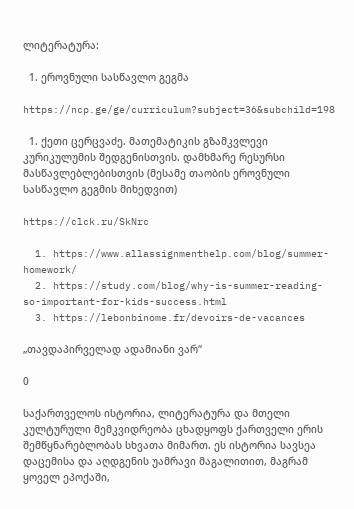ლიტერატურა:

  1. ეროვნული სასწავლო გეგმა

https://ncp.ge/ge/curriculum?subject=36&subchild=198

  1. ქეთი ცერცვაძე. მათემატიკის გზამკვლევი კურიკულუმის შედგენისთვის. დამხმარე რესურსი მასწავლებლებისთვის (მესამე თაობის ეროვნული სასწავლო გეგმის მიხედვით)

https://clck.ru/SkNrc

  1. https://www.allassignmenthelp.com/blog/summer-homework/
  2. https://study.com/blog/why-is-summer-reading-so-important-for-kids-success.html
  3. https://lebonbinome.fr/devoirs-de-vacances

„თავდაპირველად ადამიანი ვარ“

0

საქართველოს ისტორია, ლიტერატურა და მთელი კულტურული მემკვიდრეობა ცხადყოფს ქართველი ერის შემწყნარებლობას სხვათა მიმართ. ეს ისტორია სავსეა დაცემისა და აღდგენის უამრავი მაგალითით, მაგრამ ყოველ ეპოქაში,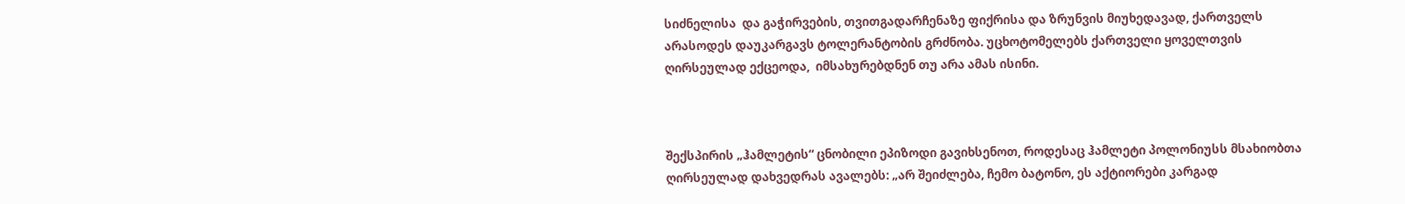სიძნელისა  და გაჭირვების, თვითგადარჩენაზე ფიქრისა და ზრუნვის მიუხედავად, ქართველს არასოდეს დაუკარგავს ტოლერანტობის გრძნობა. უცხოტომელებს ქართველი ყოველთვის ღირსეულად ექცეოდა,  იმსახურებდნენ თუ არა ამას ისინი.



შექსპირის „ჰამლეტის“ ცნობილი ეპიზოდი გავიხსენოთ, როდესაც ჰამლეტი პოლონიუსს მსახიობთა ღირსეულად დახვედრას ავალებს: „არ შეიძლება, ჩემო ბატონო, ეს აქტიორები კარგად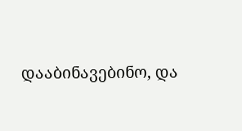დააბინავებინო, და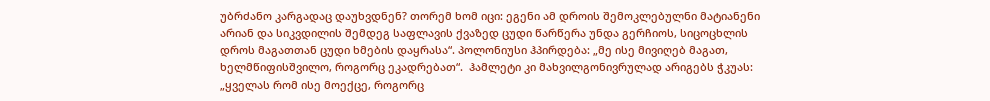უბრძანო კარგადაც დაუხვდნენ? თორემ ხომ იცი: ეგენი ამ დროის შემოკლებულნი მატიანენი არიან და სიკვდილის შემდეგ საფლავის ქვაზედ ცუდი წარწერა უნდა გერჩიოს, სიცოცხლის დროს მაგათთან ცუდი ხმების დაყრასა“. პოლონიუსი ჰპირდება: „მე ისე მივიღებ მაგათ, ხელმწიფისშვილო, როგორც ეკადრებათ“.  ჰამლეტი კი მახვილგონივრულად არიგებს ჭკუას: „ყველას რომ ისე მოექცე, როგორც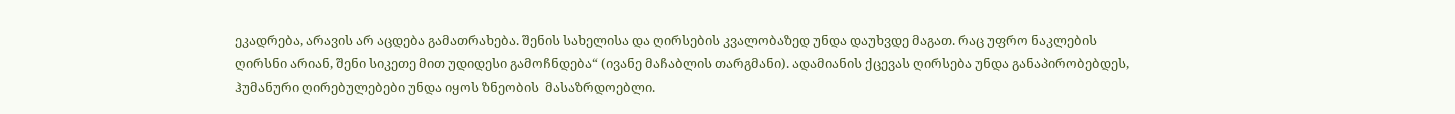ეკადრება, არავის არ აცდება გამათრახება. შენის სახელისა და ღირსების კვალობაზედ უნდა დაუხვდე მაგათ. რაც უფრო ნაკლების ღირსნი არიან, შენი სიკეთე მით უდიდესი გამოჩნდება“ (ივანე მაჩაბლის თარგმანი). ადამიანის ქცევას ღირსება უნდა განაპირობებდეს,  ჰუმანური ღირებულებები უნდა იყოს ზნეობის  მასაზრდოებლი.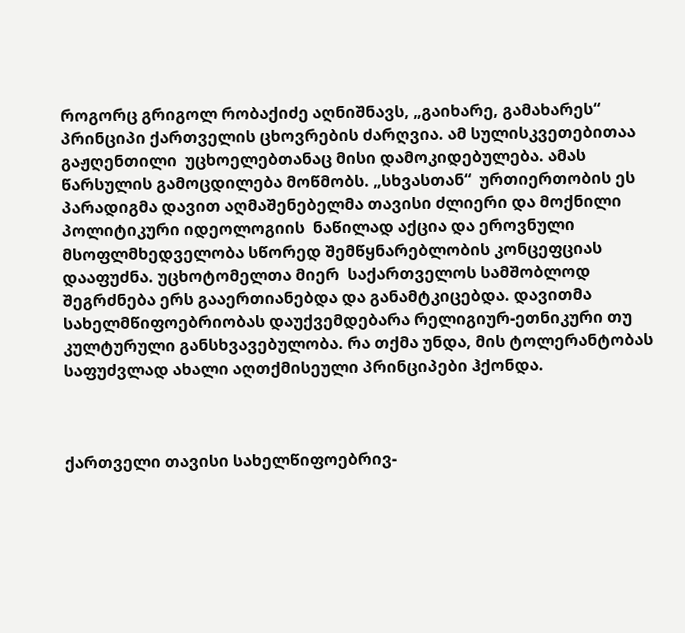როგორც გრიგოლ რობაქიძე აღნიშნავს, „გაიხარე, გამახარეს“ პრინციპი ქართველის ცხოვრების ძარღვია. ამ სულისკვეთებითაა გაჟღენთილი  უცხოელებთანაც მისი დამოკიდებულება. ამას წარსულის გამოცდილება მოწმობს. „სხვასთან“  ურთიერთობის ეს პარადიგმა დავით აღმაშენებელმა თავისი ძლიერი და მოქნილი პოლიტიკური იდეოლოგიის  ნაწილად აქცია და ეროვნული მსოფლმხედველობა სწორედ შემწყნარებლობის კონცეფციას დააფუძნა. უცხოტომელთა მიერ  საქართველოს სამშობლოდ შეგრძნება ერს გააერთიანებდა და განამტკიცებდა. დავითმა სახელმწიფოებრიობას დაუქვემდებარა რელიგიურ-ეთნიკური თუ კულტურული განსხვავებულობა. რა თქმა უნდა, მის ტოლერანტობას საფუძვლად ახალი აღთქმისეული პრინციპები ჰქონდა.



ქართველი თავისი სახელწიფოებრივ-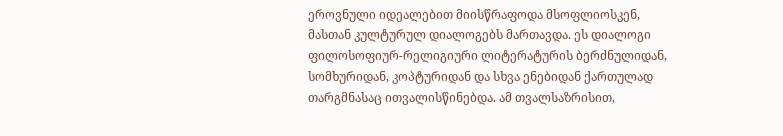ეროვნული იდეალებით მიისწრაფოდა მსოფლიოსკენ, მასთან კულტურულ დიალოგებს მართავდა. ეს დიალოგი ფილოსოფიურ-რელიგიური ლიტერატურის ბერძნულიდან, სომხურიდან, კოპტურიდან და სხვა ენებიდან ქართულად თარგმნასაც ითვალისწინებდა. ამ თვალსაზრისით,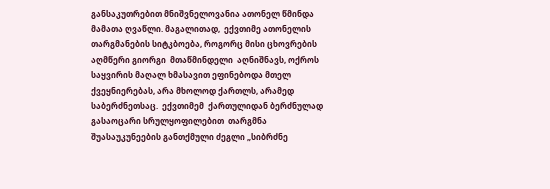განსაკუთრებით მნიშვნელოვანია ათონელ წმინდა მამათა ღვაწლი. მაგალითად,  ექვთიმე ათონელის თარგმანების სიტკბოება, როგორც მისი ცხოვრების აღმწერი გიორგი  მთაწმინდელი  აღნიშნავს, ოქროს საყვირის მაღალ ხმასავით ეფინებოდა მთელ ქვეყნიერებას, არა მხოლოდ ქართლს, არამედ საბერძნეთსაც.  ექვთიმემ  ქართულიდან ბერძნულად გასაოცარი სრულყოფილებით  თარგმნა  შუასაუკუნეების განთქმული ძეგლი „სიბრძნე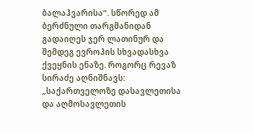ბალაჰვარისა“. სწორედ ამ  ბერძნული თარგმანიდან გადაიღეს ჯერ ლათინურ და შემდეგ ევროპის სხვადასხვა ქვეყნის ენაზე. როგორც რევაზ სირაძე აღნიშნავს: „საქართველოზე დასავლეთისა და აღმოსავლეთის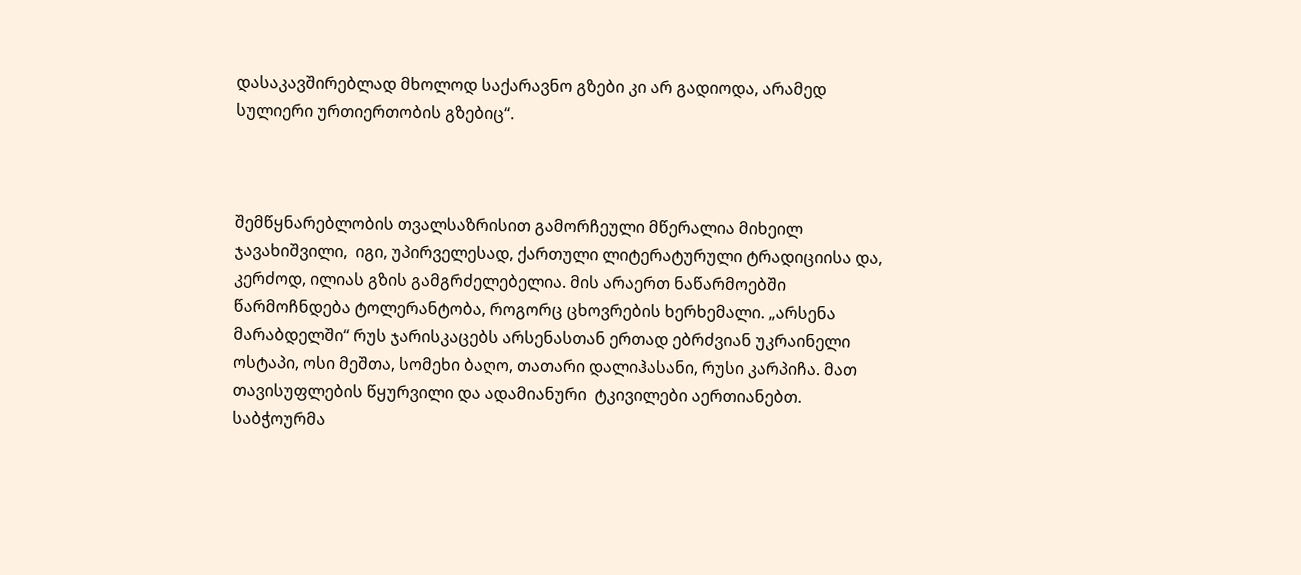დასაკავშირებლად მხოლოდ საქარავნო გზები კი არ გადიოდა, არამედ სულიერი ურთიერთობის გზებიც“.



შემწყნარებლობის თვალსაზრისით გამორჩეული მწერალია მიხეილ ჯავახიშვილი,  იგი, უპირველესად, ქართული ლიტერატურული ტრადიციისა და,  კერძოდ, ილიას გზის გამგრძელებელია. მის არაერთ ნაწარმოებში წარმოჩნდება ტოლერანტობა, როგორც ცხოვრების ხერხემალი. „არსენა მარაბდელში“ რუს ჯარისკაცებს არსენასთან ერთად ებრძვიან უკრაინელი ოსტაპი, ოსი მეშთა, სომეხი ბაღო, თათარი დალიჰასანი, რუსი კარპიჩა. მათ თავისუფლების წყურვილი და ადამიანური  ტკივილები აერთიანებთ. საბჭოურმა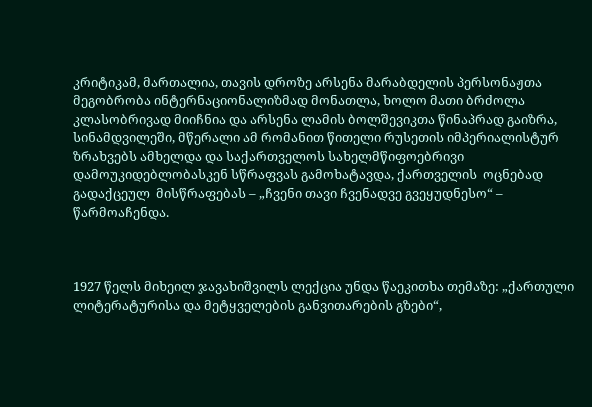კრიტიკამ, მართალია, თავის დროზე არსენა მარაბდელის პერსონაჟთა მეგობრობა ინტერნაციონალიზმად მონათლა, ხოლო მათი ბრძოლა კლასობრივად მიიჩნია და არსენა ლამის ბოლშევიკთა წინაპრად გაიზრა, სინამდვილეში, მწერალი ამ რომანით წითელი რუსეთის იმპერიალისტურ ზრახვებს ამხელდა და საქართველოს სახელმწიფოებრივი დამოუკიდებლობასკენ სწრაფვას გამოხატავდა, ქართველის  ოცნებად გადაქცეულ  მისწრაფებას – „ჩვენი თავი ჩვენადვე გვეყუდნესო“ – წარმოაჩენდა.



1927 წელს მიხეილ ჯავახიშვილს ლექცია უნდა წაეკითხა თემაზე: „ქართული ლიტერატურისა და მეტყველების განვითარების გზები“,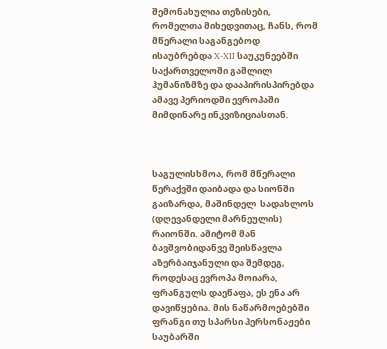შემონახულია თეზისები, რომელთა მიხედვითაც, ჩანს, რომ მწერალი საგანგებოდ ისაუბრებდა X-XII საუკუნეებში საქართველოში გაშლილ ჰუმანიზმზე და დააპირისპირებდა ამავე პერიოდში ევროპაში მიმდინარე ინკვიზიციასთან.



საგულისხმოა, რომ მწერალი წერაქვში დაიბადა და სიონში გაიზარდა, მაშინდელ  სადახლოს (დღევანდელი მარნეულის) რაიონში. ამიტომ მან ბავშვობიდანვე შეისწავლა აზერბაიჯანული და შემდეგ, როდესაც ევროპა მოიარა, ფრანგულს დაეწაფა, ეს ენა არ დავიწყებია. მის ნაწარმოებებში ფრანგი თუ სპარსი პერსონაჟები საუბარში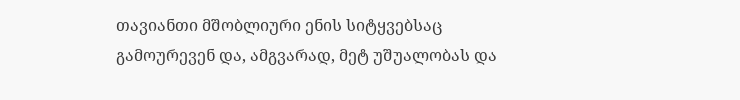თავიანთი მშობლიური ენის სიტყვებსაც გამოურევენ და, ამგვარად, მეტ უშუალობას და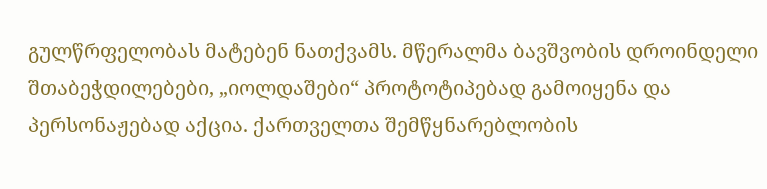გულწრფელობას მატებენ ნათქვამს. მწერალმა ბავშვობის დროინდელი შთაბეჭდილებები, „იოლდაშები“ პროტოტიპებად გამოიყენა და პერსონაჟებად აქცია. ქართველთა შემწყნარებლობის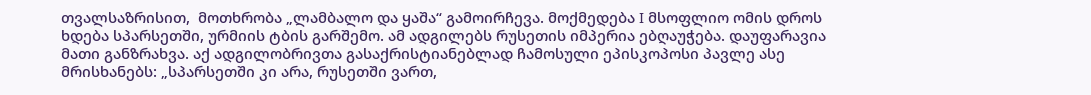თვალსაზრისით,  მოთხრობა „ლამბალო და ყაშა“ გამოირჩევა. მოქმედება I მსოფლიო ომის დროს ხდება სპარსეთში, ურმიის ტბის გარშემო. ამ ადგილებს რუსეთის იმპერია ებღაუჭება. დაუფარავია მათი განზრახვა. აქ ადგილობრივთა გასაქრისტიანებლად ჩამოსული ეპისკოპოსი პავლე ასე მრისხანებს: „სპარსეთში კი არა, რუსეთში ვართ,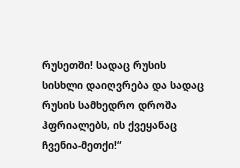რუსეთში! სადაც რუსის სისხლი დაიღვრება და სადაც რუსის სამხედრო დროშა ჰფრიალებს, ის ქვეყანაც ჩვენია-მეთქი!“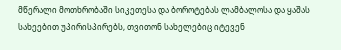მწერალი მოთხრობაში სიკეთესა და ბოროტებას ლამბალოსა და ყაშას სახეებით უპირისპირებს, თვითონ სახელებიც იტევენ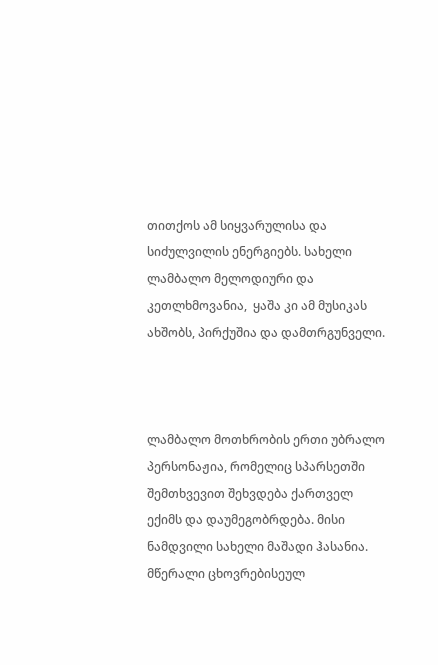თითქოს ამ სიყვარულისა და სიძულვილის ენერგიებს. სახელი ლამბალო მელოდიური და კეთლხმოვანია,  ყაშა კი ამ მუსიკას ახშობს, პირქუშია და დამთრგუნველი.



ლამბალო მოთხრობის ერთი უბრალო  პერსონაჟია, რომელიც სპარსეთში შემთხვევით შეხვდება ქართველ ექიმს და დაუმეგობრდება. მისი ნამდვილი სახელი მაშადი ჰასანია. მწერალი ცხოვრებისეულ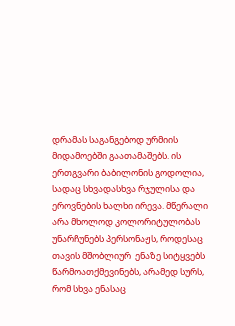დრამას საგანგებოდ ურმიის მიდამოებში გაათამაშებს. ის ერთგვარი ბაბილონის გოდოლია, სადაც სხვადასხვა რჯულისა და ეროვნების ხალხი ირევა. მწერალი არა მხოლოდ კოლორიტულობას უნარჩუნებს პერსონაჟს, როდესაც თავის მშობლიურ  ენაზე სიტყვებს წარმოათქმევინებს, არამედ სურს, რომ სხვა ენასაც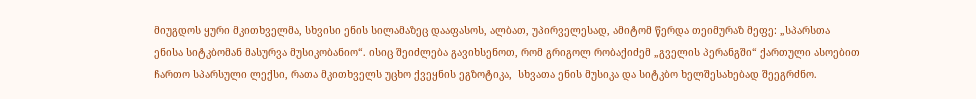მიუგდოს ყური მკითხველმა, სხვისი ენის სილამაზეც დააფასოს, ალბათ, უპირველესად, ამიტომ წერდა თეიმურაზ მეფე: „სპარსთა ენისა სიტკბომან მასურვა მუსიკობანიო“. ისიც შეიძლება გავიხსენოთ, რომ გრიგოლ რობაქიძემ „გველის პერანგში“ ქართული ასოებით ჩართო სპარსული ლექსი, რათა მკითხველს უცხო ქვეყნის ეგზოტიკა,  სხვათა ენის მუსიკა და სიტკბო ხელშესახებად შეეგრძნო.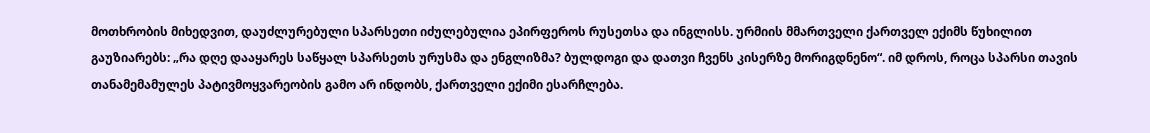მოთხრობის მიხედვით, დაუძლურებული სპარსეთი იძულებულია ეპირფეროს რუსეთსა და ინგლისს. ურმიის მმართველი ქართველ ექიმს წუხილით გაუზიარებს: „რა დღე დააყარეს საწყალ სპარსეთს ურუსმა და ენგლიზმა? ბულდოგი და დათვი ჩვენს კისერზე მორიგდნენო“. იმ დროს, როცა სპარსი თავის თანამემამულეს პატივმოყვარეობის გამო არ ინდობს, ქართველი ექიმი ესარჩლება.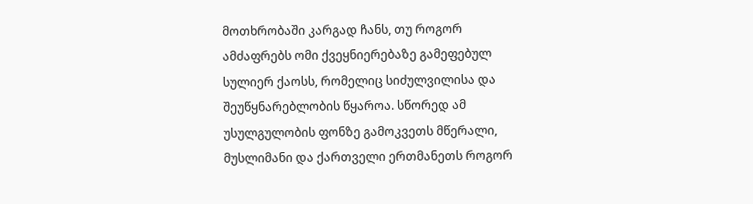მოთხრობაში კარგად ჩანს, თუ როგორ ამძაფრებს ომი ქვეყნიერებაზე გამეფებულ სულიერ ქაოსს, რომელიც სიძულვილისა და შეუწყნარებლობის წყაროა. სწორედ ამ უსულგულობის ფონზე გამოკვეთს მწერალი, მუსლიმანი და ქართველი ერთმანეთს როგორ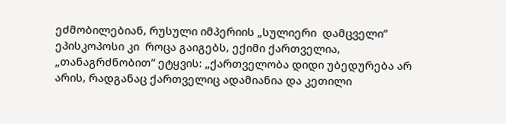ეძმობილებიან, რუსული იმპერიის „სულიერი  დამცველი“ ეპისკოპოსი კი  როცა გაიგებს, ექიმი ქართველია, „თანაგრძნობით“ ეტყვის: „ქართველობა დიდი უბედურება არ არის, რადგანაც ქართველიც ადამიანია და კეთილი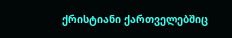ქრისტიანი ქართველებშიც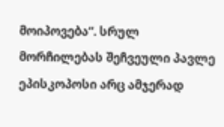მოიპოვება“. სრულ მორჩილებას შეჩვეული პავლე ეპისკოპოსი არც ამჯერად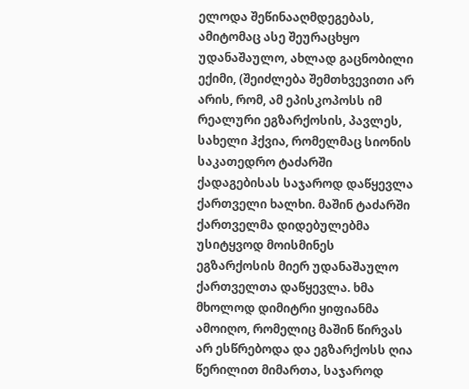ელოდა შეწინააღმდეგებას, ამიტომაც ასე შეურაცხყო უდანაშაულო, ახლად გაცნობილი ექიმი, (შეიძლება შემთხვევითი არ არის, რომ, ამ ეპისკოპოსს იმ რეალური ეგზარქოსის, პავლეს, სახელი ჰქვია, რომელმაც სიონის საკათედრო ტაძარში ქადაგებისას საჯაროდ დაწყევლა ქართველი ხალხი. მაშინ ტაძარში ქართველმა დიდებულებმა უსიტყვოდ მოისმინეს ეგზარქოსის მიერ უდანაშაულო ქართველთა დაწყევლა. ხმა მხოლოდ დიმიტრი ყიფიანმა ამოიღო, რომელიც მაშინ წირვას არ ესწრებოდა და ეგზარქოსს ღია წერილით მიმართა, საჯაროდ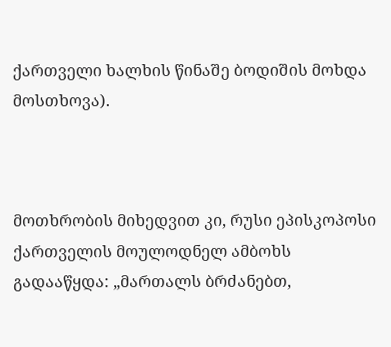ქართველი ხალხის წინაშე ბოდიშის მოხდა მოსთხოვა).



მოთხრობის მიხედვით კი, რუსი ეპისკოპოსი ქართველის მოულოდნელ ამბოხს გადააწყდა: „მართალს ბრძანებთ,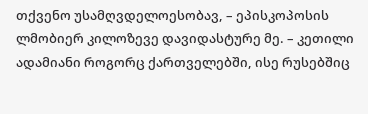თქვენო უსამღვდელოესობავ, – ეპისკოპოსის ლმობიერ კილოზევე დავიდასტურე მე. – კეთილი ადამიანი როგორც ქართველებში, ისე რუსებშიც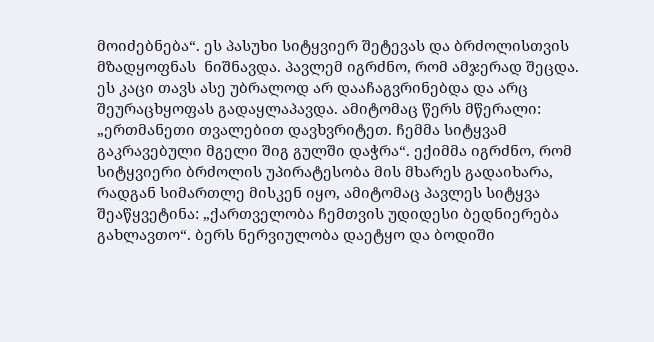მოიძებნება“. ეს პასუხი სიტყვიერ შეტევას და ბრძოლისთვის მზადყოფნას  ნიშნავდა. პავლემ იგრძნო, რომ ამჯერად შეცდა. ეს კაცი თავს ასე უბრალოდ არ დააჩაგვრინებდა და არც შეურაცხყოფას გადაყლაპავდა. ამიტომაც წერს მწერალი: „ერთმანეთი თვალებით დავხვრიტეთ. ჩემმა სიტყვამ გაკრავებული მგელი შიგ გულში დაჭრა“. ექიმმა იგრძნო, რომ სიტყვიერი ბრძოლის უპირატესობა მის მხარეს გადაიხარა, რადგან სიმართლე მისკენ იყო, ამიტომაც პავლეს სიტყვა შეაწყვეტინა: „ქართველობა ჩემთვის უდიდესი ბედნიერება გახლავთო“. ბერს ნერვიულობა დაეტყო და ბოდიში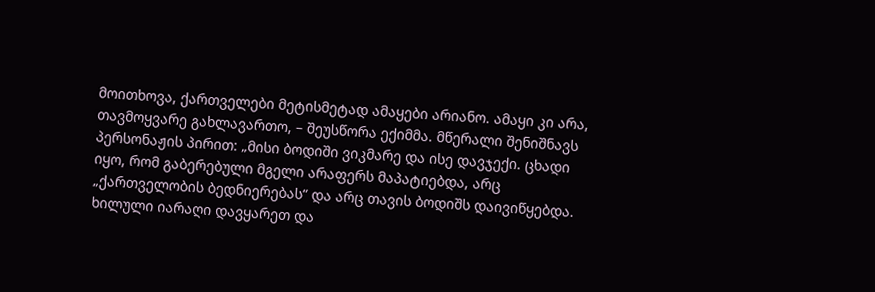მოითხოვა, ქართველები მეტისმეტად ამაყები არიანო. ამაყი კი არა, თავმოყვარე გახლავართო, – შეუსწორა ექიმმა. მწერალი შენიშნავს პერსონაჟის პირით: „მისი ბოდიში ვიკმარე და ისე დავჯექი. ცხადი იყო, რომ გაბერებული მგელი არაფერს მაპატიებდა, არც „ქართველობის ბედნიერებას“ და არც თავის ბოდიშს დაივიწყებდა. ხილული იარაღი დავყარეთ და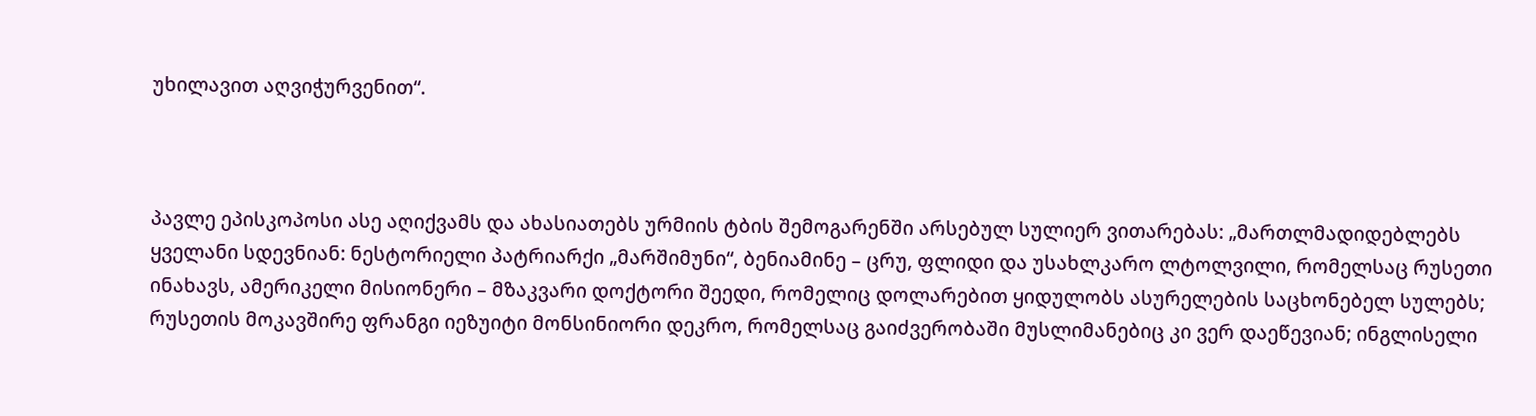უხილავით აღვიჭურვენით“.



პავლე ეპისკოპოსი ასე აღიქვამს და ახასიათებს ურმიის ტბის შემოგარენში არსებულ სულიერ ვითარებას: „მართლმადიდებლებს ყველანი სდევნიან: ნესტორიელი პატრიარქი „მარშიმუნი“, ბენიამინე – ცრუ, ფლიდი და უსახლკარო ლტოლვილი, რომელსაც რუსეთი ინახავს, ამერიკელი მისიონერი – მზაკვარი დოქტორი შეედი, რომელიც დოლარებით ყიდულობს ასურელების საცხონებელ სულებს; რუსეთის მოკავშირე ფრანგი იეზუიტი მონსინიორი დეკრო, რომელსაც გაიძვერობაში მუსლიმანებიც კი ვერ დაეწევიან; ინგლისელი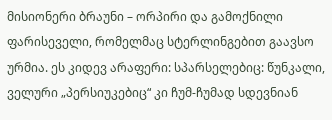მისიონერი ბრაუნი – ორპირი და გამოქნილი ფარისეველი, რომელმაც სტერლინგებით გაავსო ურმია. ეს კიდევ არაფერი: სპარსელებიც: წუნკალი, ველური „პერსიუკებიც“ კი ჩუმ-ჩუმად სდევნიან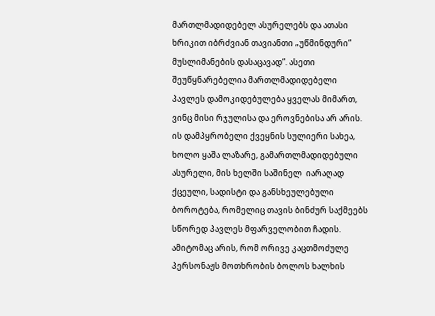მართლმადიდებელ ასურელებს და ათასი ხრიკით იბრძვიან თავიანთი „უწმინდური“ მუსლიმანების დასაცავად“. ასეთი შეუწყნარებელია მართლმადიდებელი პავლეს დამოკიდებულება ყველას მიმართ, ვინც მისი რჯულისა და ეროვნებისა არ არის.  ის დამპყრობელი ქვეყნის სულიერი სახეა, ხოლო ყაშა ლაზარე, გამართლმადიდებული ასურელი, მის ხელში საშინელ  იარაღად ქცეული, სადისტი და განსხეულებული ბოროტება, რომელიც თავის ბინძურ საქმეებს სწორედ პავლეს მფარველობით ჩადის. ამიტომაც არის, რომ ორივე კაცთმოძულე პერსონაჟს მოთხრობის ბოლოს ხალხის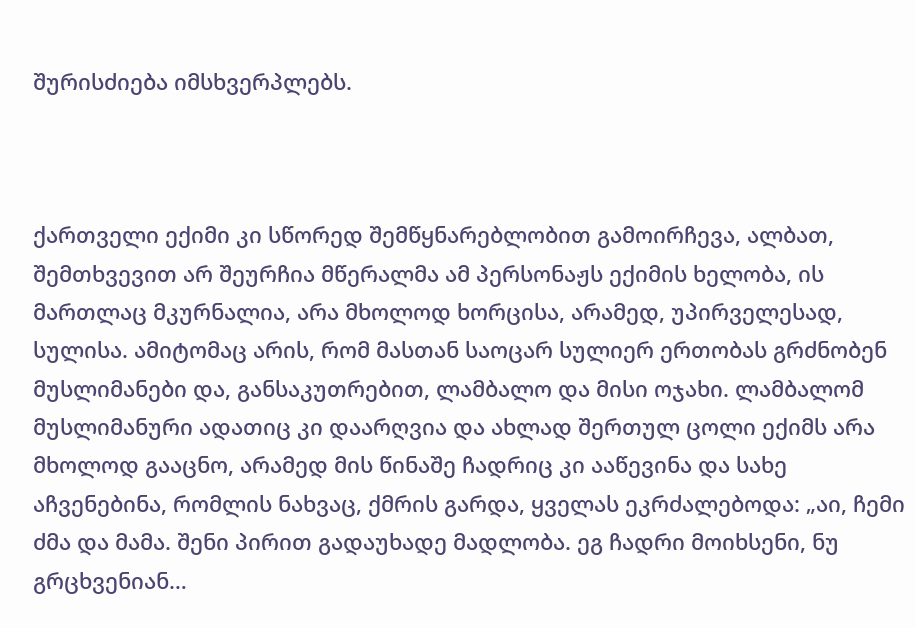შურისძიება იმსხვერპლებს.



ქართველი ექიმი კი სწორედ შემწყნარებლობით გამოირჩევა, ალბათ, შემთხვევით არ შეურჩია მწერალმა ამ პერსონაჟს ექიმის ხელობა, ის მართლაც მკურნალია, არა მხოლოდ ხორცისა, არამედ, უპირველესად, სულისა. ამიტომაც არის, რომ მასთან საოცარ სულიერ ერთობას გრძნობენ მუსლიმანები და, განსაკუთრებით, ლამბალო და მისი ოჯახი. ლამბალომ მუსლიმანური ადათიც კი დაარღვია და ახლად შერთულ ცოლი ექიმს არა მხოლოდ გააცნო, არამედ მის წინაშე ჩადრიც კი ააწევინა და სახე აჩვენებინა, რომლის ნახვაც, ქმრის გარდა, ყველას ეკრძალებოდა: „აი, ჩემი ძმა და მამა. შენი პირით გადაუხადე მადლობა. ეგ ჩადრი მოიხსენი, ნუ გრცხვენიან…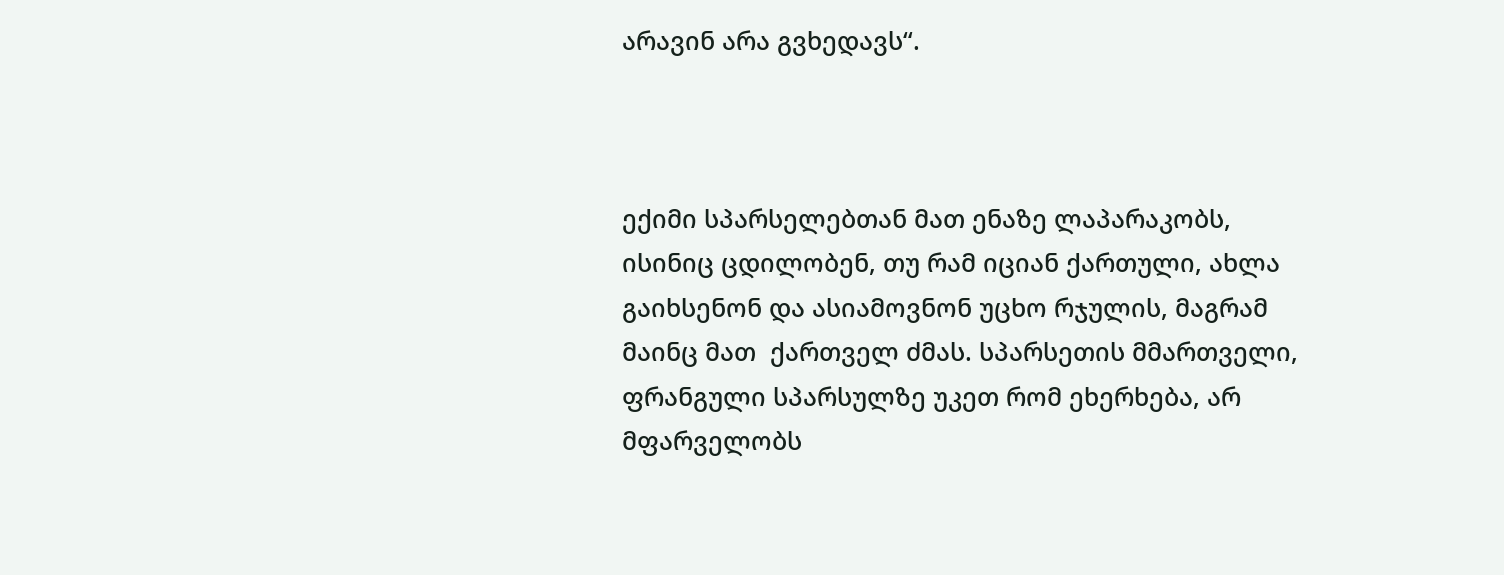არავინ არა გვხედავს“.



ექიმი სპარსელებთან მათ ენაზე ლაპარაკობს, ისინიც ცდილობენ, თუ რამ იციან ქართული, ახლა გაიხსენონ და ასიამოვნონ უცხო რჯულის, მაგრამ მაინც მათ  ქართველ ძმას. სპარსეთის მმართველი, ფრანგული სპარსულზე უკეთ რომ ეხერხება, არ მფარველობს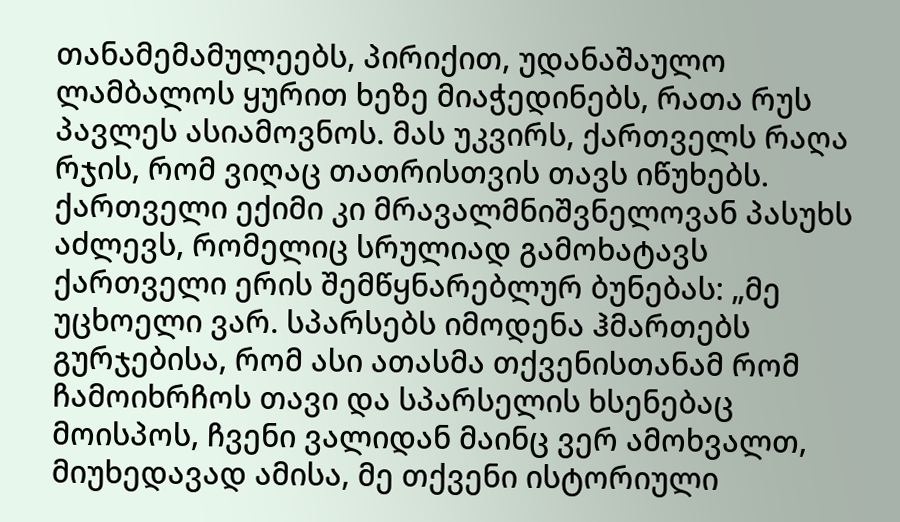თანამემამულეებს, პირიქით, უდანაშაულო ლამბალოს ყურით ხეზე მიაჭედინებს, რათა რუს პავლეს ასიამოვნოს. მას უკვირს, ქართველს რაღა რჯის, რომ ვიღაც თათრისთვის თავს იწუხებს. ქართველი ექიმი კი მრავალმნიშვნელოვან პასუხს აძლევს, რომელიც სრულიად გამოხატავს ქართველი ერის შემწყნარებლურ ბუნებას: „მე უცხოელი ვარ. სპარსებს იმოდენა ჰმართებს გურჯებისა, რომ ასი ათასმა თქვენისთანამ რომ ჩამოიხრჩოს თავი და სპარსელის ხსენებაც მოისპოს, ჩვენი ვალიდან მაინც ვერ ამოხვალთ, მიუხედავად ამისა, მე თქვენი ისტორიული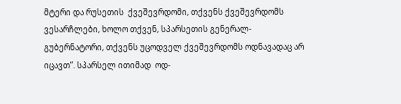მტერი და რუსეთის  ქვეშევრდომი, თქვენს ქვეშევრდომს ვესარჩლები, ხოლო თქვენ, სპარსეთის გენერალ-გუბერნატორი, თქვენს უცოდველ ქვეშევრდომს ოდნავადაც არ იცავთ“. სპარსელ ითიმად  ოდ-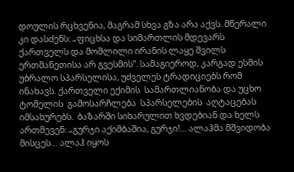დოულის რცხვენია, მაგრამ სხვა გზა არა აქვს. მწერალი კი დასძენს: „ფიცხსა და სიმართლის მდევარს ქართველს და მოშლილი ირანის ლაყე შვილს ერთმანეთისა არ გვესმის“. სამაგიეროდ, კარგად ესმის უბრალო სპარსელისა, უძველეს ტრადიციებს რომ ინახავს. ქართველი ექიმის  სამართლიანობა და უცხო ტომელის  გამოსარჩლება  სპარსელების  აღტაცებას იმსახურებს.  ბაზარში სიხარულით ხვდებიან და ხელს ართმევენ: „გურჯი აქიმბაშია, გურჯი!… ალაჰმა მშვიდობა მისცეს… ალაჰ იყოს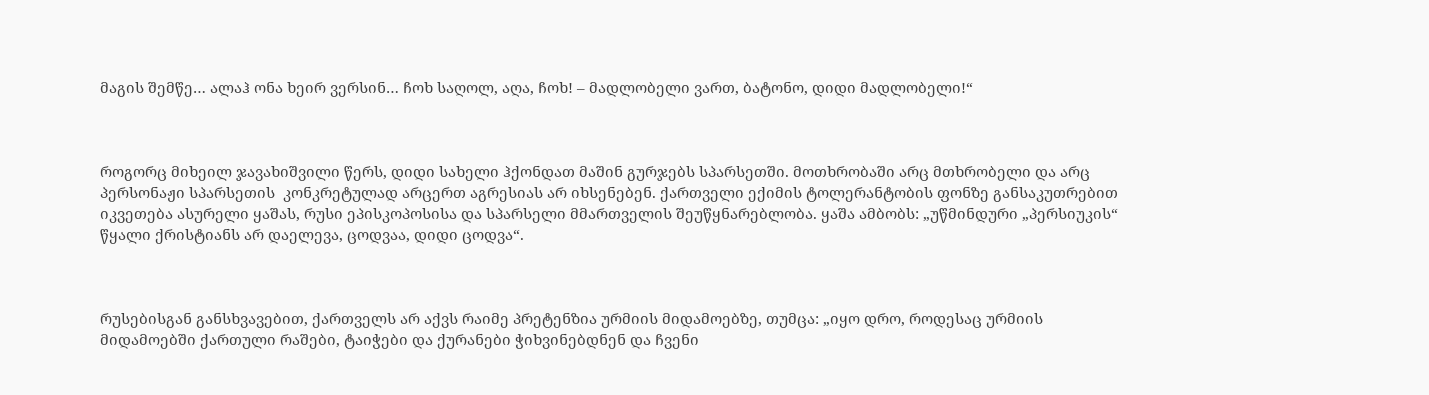მაგის შემწე… ალაჰ ონა ხეირ ვერსინ… ჩოხ საღოლ, აღა, ჩოხ! – მადლობელი ვართ, ბატონო, დიდი მადლობელი!“



როგორც მიხეილ ჯავახიშვილი წერს, დიდი სახელი ჰქონდათ მაშინ გურჯებს სპარსეთში. მოთხრობაში არც მთხრობელი და არც პერსონაჟი სპარსეთის  კონკრეტულად არცერთ აგრესიას არ იხსენებენ. ქართველი ექიმის ტოლერანტობის ფონზე განსაკუთრებით იკვეთება ასურელი ყაშას, რუსი ეპისკოპოსისა და სპარსელი მმართველის შეუწყნარებლობა. ყაშა ამბობს: „უწმინდური „პერსიუკის“ წყალი ქრისტიანს არ დაელევა, ცოდვაა, დიდი ცოდვა“.



რუსებისგან განსხვავებით, ქართველს არ აქვს რაიმე პრეტენზია ურმიის მიდამოებზე, თუმცა: „იყო დრო, როდესაც ურმიის მიდამოებში ქართული რაშები, ტაიჭები და ქურანები ჭიხვინებდნენ და ჩვენი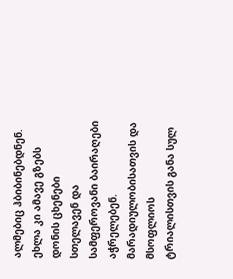ალმებიც ჰბიბინებდნენ. ეხლა კი ამავე გზებს დონის ცხენები სთელავენ და სამფეროვანი ბაირაღები აჭრელებენ. მარადიულობისათვის და მსოფლიოს ტრიალისთვის განა სულ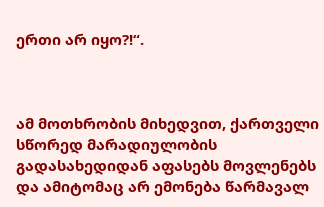ერთი არ იყო?!“.



ამ მოთხრობის მიხედვით, ქართველი სწორედ მარადიულობის გადასახედიდან აფასებს მოვლენებს და ამიტომაც არ ემონება წარმავალ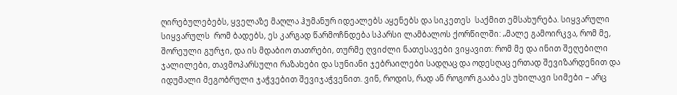ღირებულებებს, ყველაზე მაღლა ჰუმანურ იდეალებს აყენებს და სიკეთეს  საქმით ემსახურება. სიყვარული სიყვარულს  რომ ბადებს, ეს კარგად წარმოჩნდება სპარსი ლამბალოს ქორწილში: „მალე გამოირკვა, რომ მე, შორეული გურჯი, და ის მდაბიო თათრები, თურმე ღვიძლი ნათესავები ვიყავით: რომ მე და ინით შეღებილი ჯალილები, თავმოპარსული რაზახები და სუნიანი ჯებრაილები სადღაც და ოდესღაც ერთად შევიზარდენით და იდუმალი მეგობრული ჯაჭვებით შევიჯაჭვენით. ვინ, როდის, რად ან როგორ გააბა ეს უხილავი სიმები – არც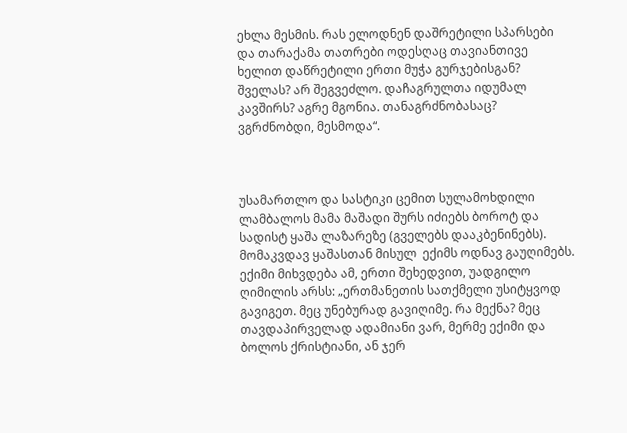ეხლა მესმის. რას ელოდნენ დაშრეტილი სპარსები და თარაქამა თათრები ოდესღაც თავიანთივე ხელით დაწრეტილი ერთი მუჭა გურჯებისგან? შველას? არ შეგვეძლო. დაჩაგრულთა იდუმალ კავშირს? აგრე მგონია. თანაგრძნობასაც? ვგრძნობდი, მესმოდა“.



უსამართლო და სასტიკი ცემით სულამოხდილი ლამბალოს მამა მაშადი შურს იძიებს ბოროტ და სადისტ ყაშა ლაზარეზე (გველებს დააკბენინებს). მომაკვდავ ყაშასთან მისულ  ექიმს ოდნავ გაუღიმებს. ექიმი მიხვდება ამ, ერთი შეხედვით, უადგილო ღიმილის არსს: „ერთმანეთის სათქმელი უსიტყვოდ გავიგეთ. მეც უნებურად გავიღიმე. რა მექნა? მეც თავდაპირველად ადამიანი ვარ, მერმე ექიმი და ბოლოს ქრისტიანი, ან ჯერ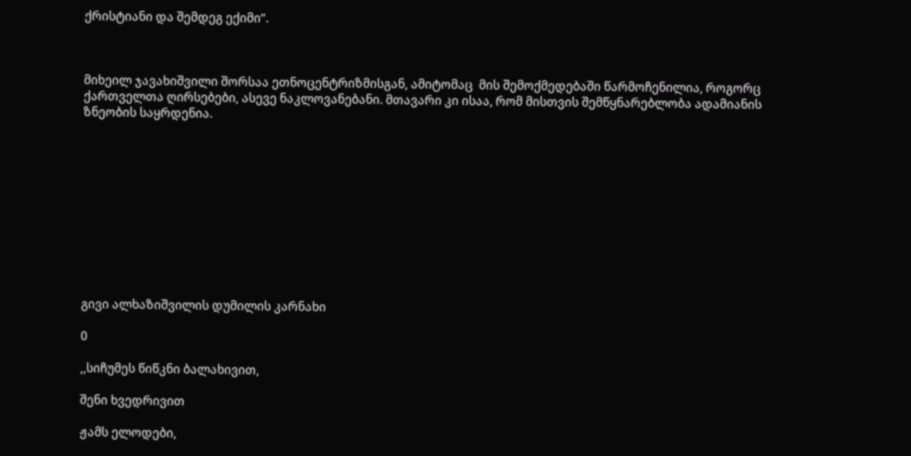ქრისტიანი და შემდეგ ექიმი“.



მიხეილ ჯავახიშვილი შორსაა ეთნოცენტრიზმისგან, ამიტომაც  მის შემოქმედებაში წარმოჩენილია, როგორც ქართველთა ღირსებები, ასევე ნაკლოვანებანი. მთავარი კი ისაა, რომ მისთვის შემწყნარებლობა ადამიანის ზნეობის საყრდენია.











გივი ალხაზიშვილის დუმილის კარნახი

0

,,სიჩუმეს წიწკნი ბალახივით,

შენი ხვედრივით

ჟამს ელოდები,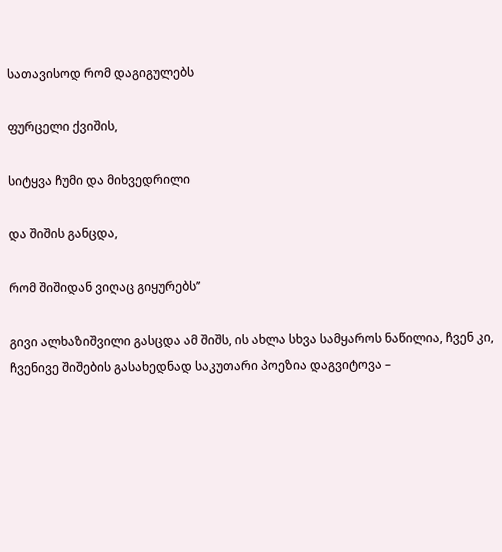სათავისოდ რომ დაგიგულებს

ფურცელი ქვიშის,

სიტყვა ჩუმი და მიხვედრილი

და შიშის განცდა,

რომ შიშიდან ვიღაც გიყურებს’’

გივი ალხაზიშვილი გასცდა ამ შიშს, ის ახლა სხვა სამყაროს ნაწილია, ჩვენ კი, ჩვენივე შიშების გასახედნად საკუთარი პოეზია დაგვიტოვა –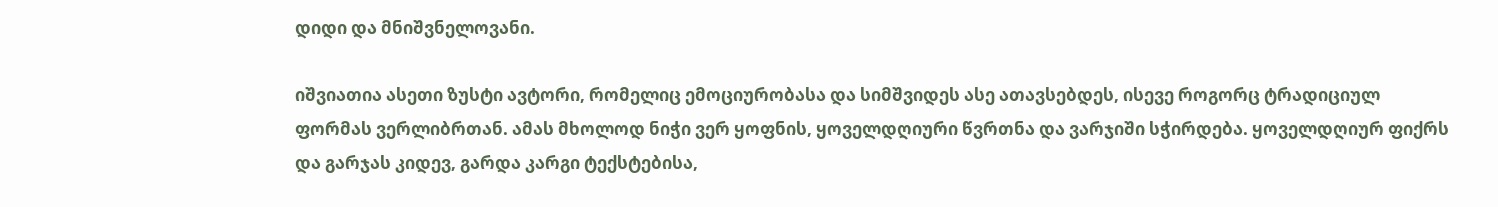დიდი და მნიშვნელოვანი.

იშვიათია ასეთი ზუსტი ავტორი, რომელიც ემოციურობასა და სიმშვიდეს ასე ათავსებდეს, ისევე როგორც ტრადიციულ ფორმას ვერლიბრთან. ამას მხოლოდ ნიჭი ვერ ყოფნის, ყოველდღიური წვრთნა და ვარჯიში სჭირდება. ყოველდღიურ ფიქრს და გარჯას კიდევ, გარდა კარგი ტექსტებისა,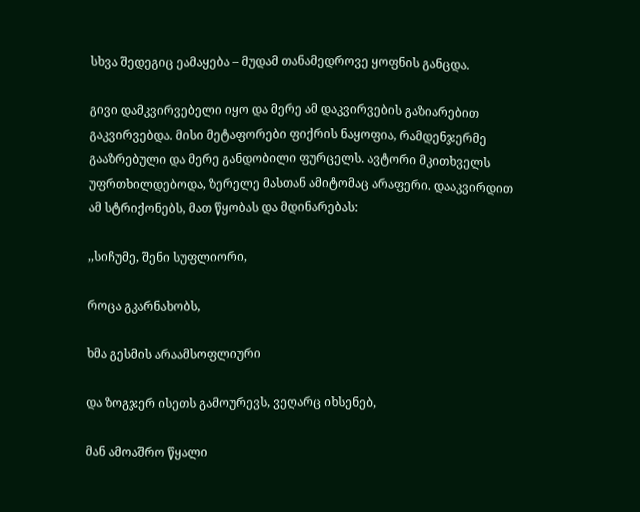სხვა შედეგიც ეამაყება – მუდამ თანამედროვე ყოფნის განცდა.

გივი დამკვირვებელი იყო და მერე ამ დაკვირვების გაზიარებით გაკვირვებდა. მისი მეტაფორები ფიქრის ნაყოფია, რამდენჯერმე გააზრებული და მერე განდობილი ფურცელს. ავტორი მკითხველს უფრთხილდებოდა, ზერელე მასთან ამიტომაც არაფერი. დააკვირდით ამ სტრიქონებს, მათ წყობას და მდინარებას:

,,სიჩუმე, შენი სუფლიორი,

როცა გკარნახობს,

ხმა გესმის არაამსოფლიური

და ზოგჯერ ისეთს გამოურევს, ვეღარც იხსენებ,

მან ამოაშრო წყალი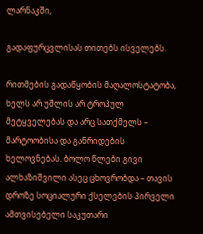ლარნაკში,

გადაფურცვლისას თითებს ისველებს.

რითმების გადაწყობის მაღალოსტატობა, ხელს არ უშლის არ ტროპულ მეტყველებას და არც სათქმელს – მარტოობისა და განრიდების ხელოვნებას. ბოლო წლები გივი ალხაზიშვილი ასეც ცხოვრობდა – თავის დროზე სოციალური ქსელების პირველი ამთვისებელი საკუთარი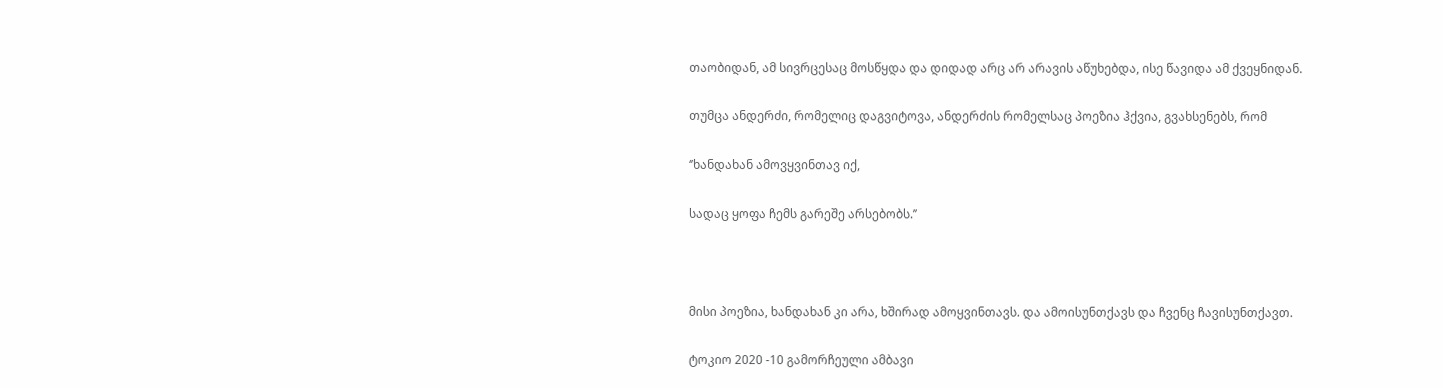თაობიდან, ამ სივრცესაც მოსწყდა და დიდად არც არ არავის აწუხებდა, ისე წავიდა ამ ქვეყნიდან.

თუმცა ანდერძი, რომელიც დაგვიტოვა, ანდერძის რომელსაც პოეზია ჰქვია, გვახსენებს, რომ

‘’ხანდახან ამოვყვინთავ იქ,

სადაც ყოფა ჩემს გარეშე არსებობს.’’



მისი პოეზია, ხანდახან კი არა, ხშირად ამოყვინთავს. და ამოისუნთქავს და ჩვენც ჩავისუნთქავთ.

ტოკიო 2020 -10 გამორჩეული ამბავი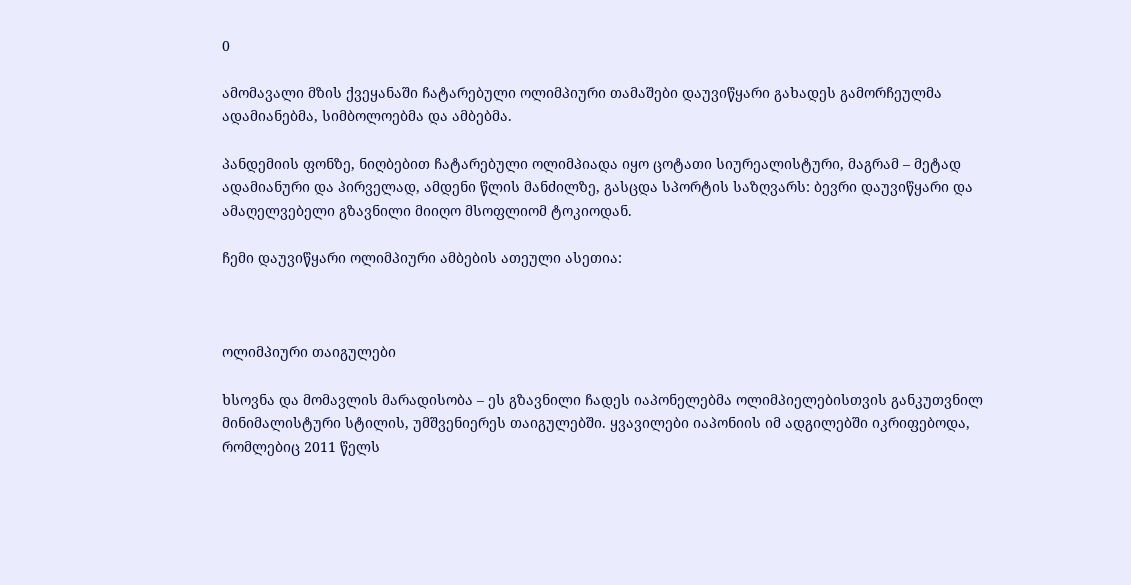0

ამომავალი მზის ქვეყანაში ჩატარებული ოლიმპიური თამაშები დაუვიწყარი გახადეს გამორჩეულმა ადამიანებმა, სიმბოლოებმა და ამბებმა.

პანდემიის ფონზე, ნიღბებით ჩატარებული ოლიმპიადა იყო ცოტათი სიურეალისტური, მაგრამ – მეტად ადამიანური და პირველად, ამდენი წლის მანძილზე, გასცდა სპორტის საზღვარს: ბევრი დაუვიწყარი და ამაღელვებელი გზავნილი მიიღო მსოფლიომ ტოკიოდან.

ჩემი დაუვიწყარი ოლიმპიური ამბების ათეული ასეთია:



ოლიმპიური თაიგულები

ხსოვნა და მომავლის მარადისობა – ეს გზავნილი ჩადეს იაპონელებმა ოლიმპიელებისთვის განკუთვნილ მინიმალისტური სტილის, უმშვენიერეს თაიგულებში. ყვავილები იაპონიის იმ ადგილებში იკრიფებოდა, რომლებიც 2011 წელს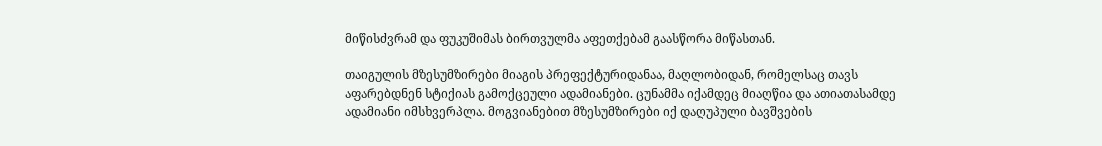მიწისძვრამ და ფუკუშიმას ბირთვულმა აფეთქებამ გაასწორა მიწასთან.

თაიგულის მზესუმზირები მიაგის პრეფექტურიდანაა, მაღლობიდან, რომელსაც თავს აფარებდნენ სტიქიას გამოქცეული ადამიანები. ცუნამმა იქამდეც მიაღწია და ათიათასამდე ადამიანი იმსხვერპლა. მოგვიანებით მზესუმზირები იქ დაღუპული ბავშვების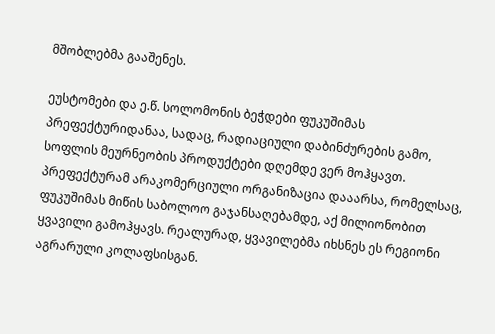მშობლებმა გააშენეს.

ეუსტომები და ე.წ. სოლომონის ბეჭდები ფუკუშიმას პრეფექტურიდანაა, სადაც, რადიაციული დაბინძურების გამო, სოფლის მეურნეობის პროდუქტები დღემდე ვერ მოჰყავთ. პრეფექტურამ არაკომერციული ორგანიზაცია დააარსა, რომელსაც, ფუკუშიმას მიწის საბოლოო გაჯანსაღებამდე, აქ მილიონობით ყვავილი გამოჰყავს. რეალურად, ყვავილებმა იხსნეს ეს რეგიონი აგრარული კოლაფსისგან.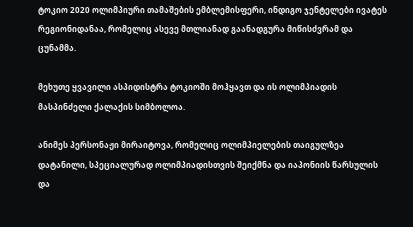ტოკიო 2020 ოლიმპიური თამაშების ემბლემისფერი, ინდიგო ჯენტელები ივატეს რეგიონიდანაა, რომელიც ასევე მთლიანად გაანადგურა მიწისძვრამ და ცუნამმა.

მეხუთე ყვავილი ასპიდისტრა ტოკიოში მოჰყავთ და ის ოლიმპიადის მასპინძელი ქალაქის სიმბოლოა.

ანიმეს პერსონაჟი მირაიტოვა, რომელიც ოლიმპიელების თაიგულზეა დატანილი, სპეციალურად ოლიმპიადისთვის შეიქმნა და იაპონიის წარსულის და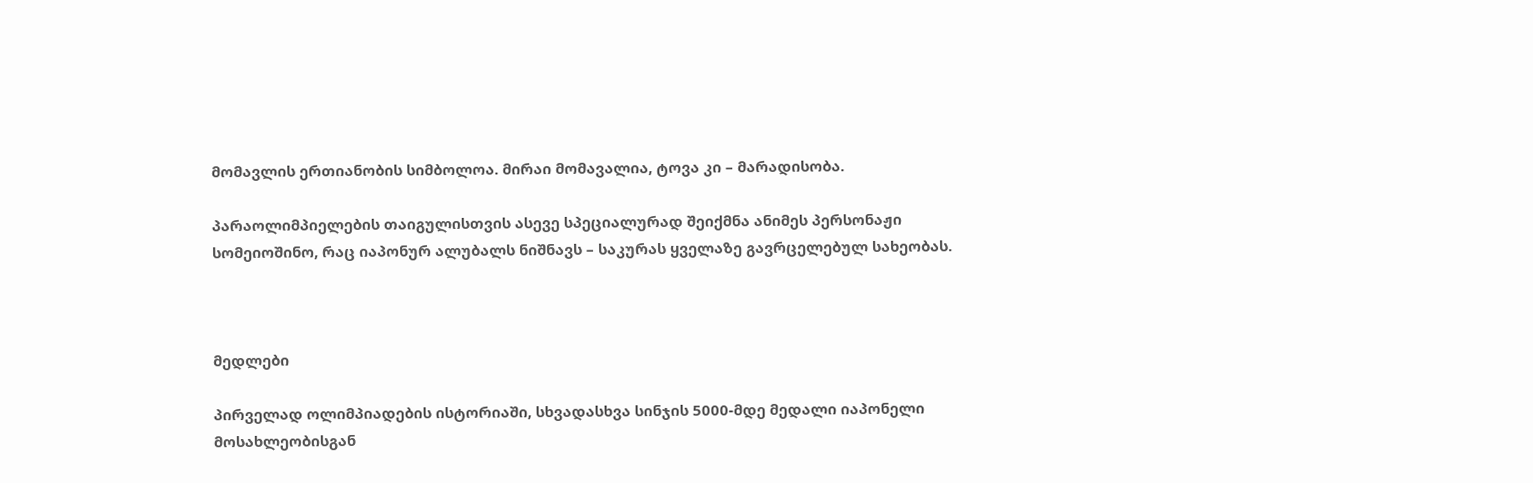მომავლის ერთიანობის სიმბოლოა. მირაი მომავალია, ტოვა კი – მარადისობა.

პარაოლიმპიელების თაიგულისთვის ასევე სპეციალურად შეიქმნა ანიმეს პერსონაჟი სომეიოშინო, რაც იაპონურ ალუბალს ნიშნავს – საკურას ყველაზე გავრცელებულ სახეობას.



მედლები

პირველად ოლიმპიადების ისტორიაში, სხვადასხვა სინჯის 5000-მდე მედალი იაპონელი მოსახლეობისგან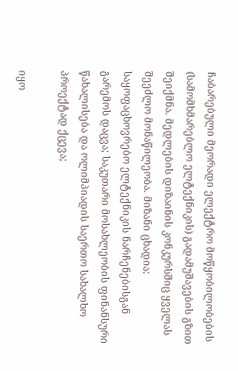ჩაბარებული მეორადი ელექტრო მოწყობილობების (სამომხმარებლო ელტექნიკის) გადამუშავების გზით შეიქმნა. მედლების დიზაინის კონკურსშიც ყველას შეეძლო მონაწილეობა. მიზანი ცხადია:  საყოფაცხოვრებო ელტექნიკის ნარჩენებისგან გარემოს დაცვა; საკუთარი მოსახლეობის ფინანსური წახალისება და ოლიმპიადის საერთო სახალხო პროექტად ქცევა;

იყო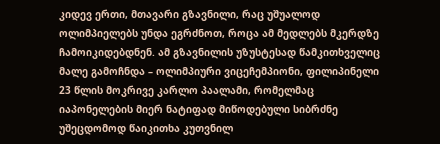კიდევ ერთი, მთავარი გზავნილი, რაც უშუალოდ ოლიმპიელებს უნდა ეგრძნოთ, როცა ამ მედლებს მკერდზე ჩამოიკიდებდნენ. ამ გზავნილის უზუსტესად წამკითხველიც  მალე გამოჩნდა – ოლიმპიური ვიცეჩემპიონი, ფილიპინელი 23 წლის მოკრივე კარლო პაალამი, რომელმაც იაპონელების მიერ ნატიფად მიწოდებული სიბრძნე უშეცდომოდ წაიკითხა კუთვნილ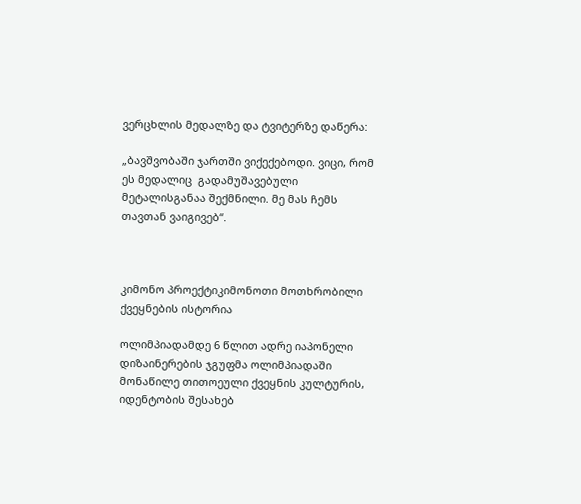ვერცხლის მედალზე და ტვიტერზე დაწერა:

„ბავშვობაში ჯართში ვიქექებოდი. ვიცი, რომ ეს მედალიც  გადამუშავებული მეტალისგანაა შექმნილი. მე მას ჩემს თავთან ვაიგივებ“.



კიმონო პროექტიკიმონოთი მოთხრობილი ქვეყნების ისტორია

ოლიმპიადამდე 6 წლით ადრე იაპონელი დიზაინერების ჯგუფმა ოლიმპიადაში მონაწილე თითოეული ქვეყნის კულტურის, იდენტობის შესახებ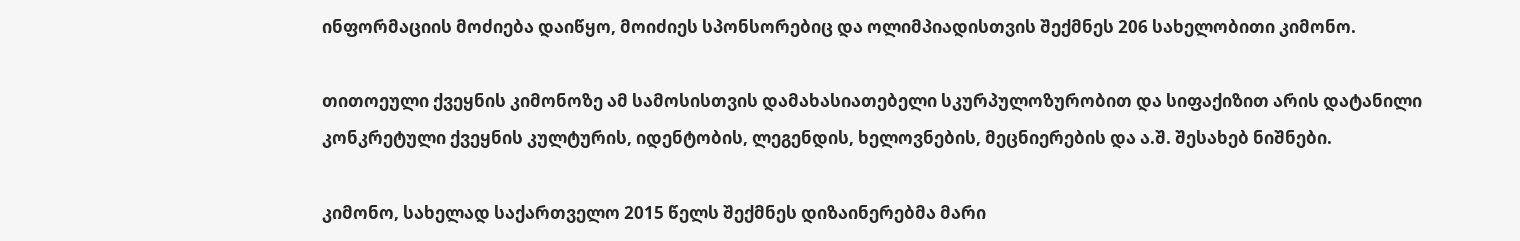ინფორმაციის მოძიება დაიწყო, მოიძიეს სპონსორებიც და ოლიმპიადისთვის შექმნეს 206 სახელობითი კიმონო.

თითოეული ქვეყნის კიმონოზე ამ სამოსისთვის დამახასიათებელი სკურპულოზურობით და სიფაქიზით არის დატანილი კონკრეტული ქვეყნის კულტურის, იდენტობის, ლეგენდის, ხელოვნების, მეცნიერების და ა.შ. შესახებ ნიშნები.

კიმონო, სახელად საქართველო 2015 წელს შექმნეს დიზაინერებმა მარი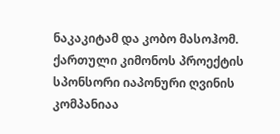ნაკაკიტამ და კობო მასოჰომ. ქართული კიმონოს პროექტის სპონსორი იაპონური ღვინის კომპანიაა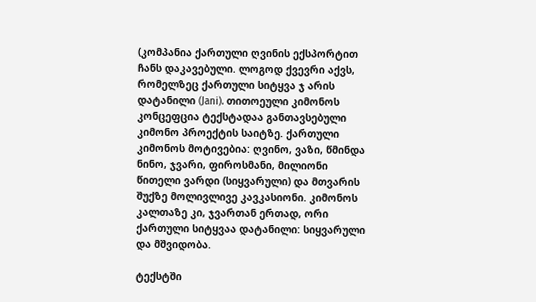(კომპანია ქართული ღვინის ექსპორტით ჩანს დაკავებული. ლოგოდ ქვევრი აქვს, რომელზეც ქართული სიტყვა ჯ არის დატანილი (Jani). თითოეული კიმონოს კონცეფცია ტექსტადაა განთავსებული კიმონო პროექტის საიტზე. ქართული კიმონოს მოტივებია: ღვინო, ვაზი, წმინდა ნინო, ჯვარი, ფიროსმანი, მილიონი წითელი ვარდი (სიყვარული) და მთვარის შუქზე მოლივლივე კავკასიონი. კიმონოს კალთაზე კი, ჯვართან ერთად, ორი ქართული სიტყვაა დატანილი: სიყვარული და მშვიდობა.

ტექსტში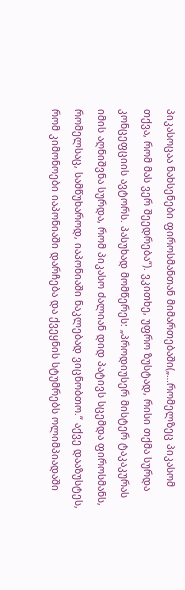პიკასოცაა ნახსენები ფიროსმანთან მიმართებაში(„…რომელზეც პიკასომ თქვა, რომ მას ვერ შეედრება“). ვკითხე, უფრო ზუსტად, რისი თქმა სურდა კონცეფციის ავტორს. პასუხად მომწერეს: „პროდიუსერ მისტერ ტაკაკურას იმის აღნიშვნა სურდა, რომ პიკასო ძალიან დიდ პატივს სცემდა ფიროსმანს, რომელსაც, სამწუხაროდ, იაპონიაში ნაკლებად ვიცნობთო.“ აქვე დააზუსტეს, რომ კიმონოები იაპონიაში დარჩება და ქვეყნის სტუმრებს ოლიმპიადაში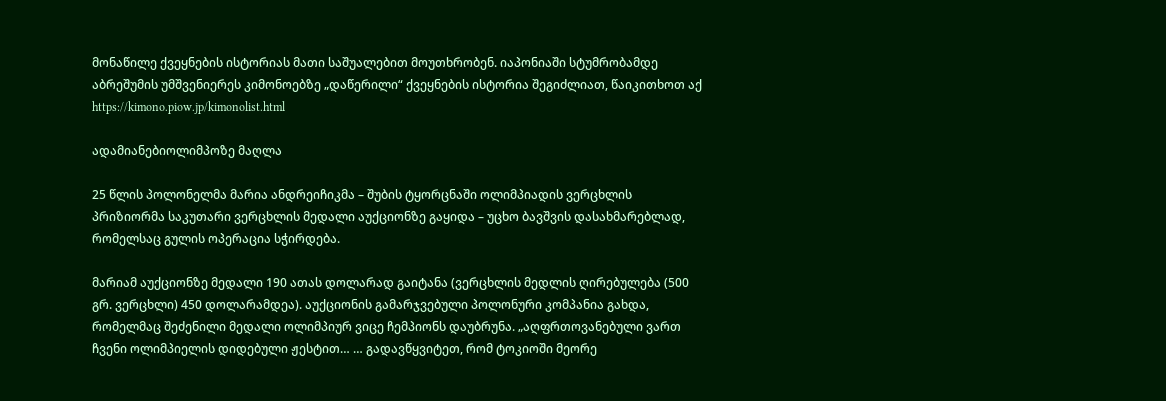მონაწილე ქვეყნების ისტორიას მათი საშუალებით მოუთხრობენ. იაპონიაში სტუმრობამდე აბრეშუმის უმშვენიერეს კიმონოებზე „დაწერილი“ ქვეყნების ისტორია შეგიძლიათ, წაიკითხოთ აქ https://kimono.piow.jp/kimonolist.html

ადამიანებიოლიმპოზე მაღლა

25 წლის პოლონელმა მარია ანდრეიჩიკმა – შუბის ტყორცნაში ოლიმპიადის ვერცხლის პრიზიორმა საკუთარი ვერცხლის მედალი აუქციონზე გაყიდა – უცხო ბავშვის დასახმარებლად, რომელსაც გულის ოპერაცია სჭირდება.

მარიამ აუქციონზე მედალი 190 ათას დოლარად გაიტანა (ვერცხლის მედლის ღირებულება (500 გრ. ვერცხლი) 450 დოლარამდეა). აუქციონის გამარჯვებული პოლონური კომპანია გახდა, რომელმაც შეძენილი მედალი ოლიმპიურ ვიცე ჩემპიონს დაუბრუნა. „აღფრთოვანებული ვართ ჩვენი ოლიმპიელის დიდებული ჟესტით… … გადავწყვიტეთ, რომ ტოკიოში მეორე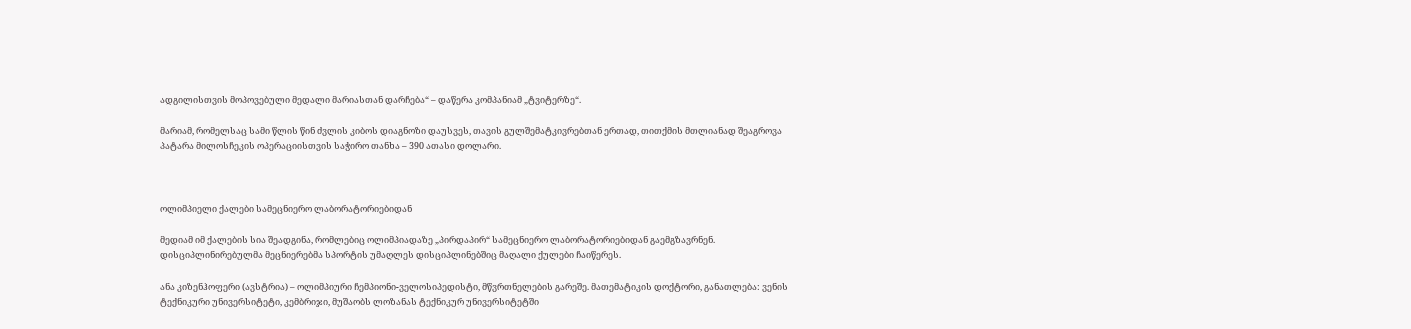ადგილისთვის მოპოვებული მედალი მარიასთან დარჩება“ – დაწერა კომპანიამ „ტვიტერზე“.

მარიამ, რომელსაც სამი წლის წინ ძვლის კიბოს დიაგნოზი დაუსვეს, თავის გულშემატკივრებთან ერთად, თითქმის მთლიანად შეაგროვა პატარა მილოსჩეკის ოპერაციისთვის საჭირო თანხა – 390 ათასი დოლარი.



ოლიმპიელი ქალები სამეცნიერო ლაბორატორიებიდან

მედიამ იმ ქალების სია შეადგინა, რომლებიც ოლიმპიადაზე „პირდაპირ“ სამეცნიერო ლაბორატორიებიდან გაემგზავრნენ. დისციპლინირებულმა მეცნიერებმა სპორტის უმაღლეს დისციპლინებშიც მაღალი ქულები ჩაიწერეს.

ანა კიზენჰოფერი (ავსტრია) – ოლიმპიური ჩემპიონი-ველოსიპედისტი, მწვრთნელების გარეშე. მათემატიკის დოქტორი, განათლება: ვენის ტექნიკური უნივერსიტეტი, კემბრიჯი, მუშაობს ლოზანას ტექნიკურ უნივერსიტეტში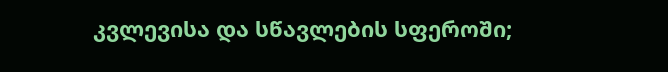კვლევისა და სწავლების სფეროში;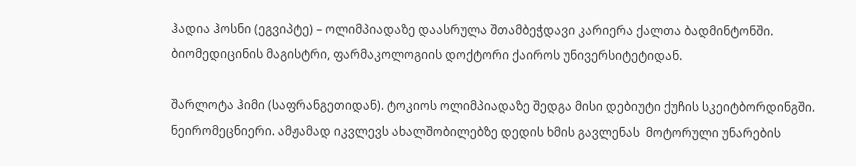ჰადია ჰოსნი (ეგვიპტე) – ოლიმპიადაზე დაასრულა შთამბეჭდავი კარიერა ქალთა ბადმინტონში. ბიომედიცინის მაგისტრი, ფარმაკოლოგიის დოქტორი ქაიროს უნივერსიტეტიდან.

შარლოტა ჰიმი (საფრანგეთიდან). ტოკიოს ოლიმპიადაზე შედგა მისი დებიუტი ქუჩის სკეიტბორდინგში. ნეირომეცნიერი. ამჟამად იკვლევს ახალშობილებზე დედის ხმის გავლენას  მოტორული უნარების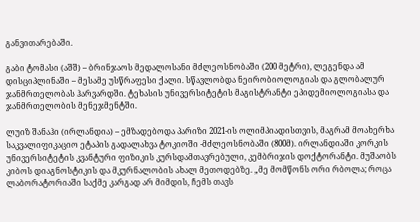განვითარებაში.

გაბი ტომასი (აშშ) – ბრინჯაოს მედალოსანი მძლეოსნობაში (200 მეტრი), ლეგენდა ამ დისციპლინაში – მესამე უსწრაფესი ქალი. სწავლობდა ნეირობიოლოგიას და გლობალურ ჯანმრთელობას ჰარვარდში. ტეხასის უნივერსიტეტის მაგისტრანტი ეპიდემიოლოგიასა და ჯანმრთელობის მენეჯმენტში.

ლუიზ შანაჰი (ირლანდია) – ემზადებოდა პარიზი 2021-ის ოლიმპიადისთვის, მაგრამ მოახერხა საკვალიფიკაციო ეტაპის გადალახვა ტოკიოში -მძლეოსნობაში (800მ). ირლანდიაში კორკის უნივერსიტეტის კვანტური ფიზიკის კურსდამთავრებული, კემბრიჯის დოქტორანტი. მუშაობს კიბოს დიაგნოსტიკის და მკურნალობის ახალ მეთოდებზე. „მე მომწონს ორი რბოლა; როცა ლაბორატორიაში საქმე კარგად არ მიმდის, ჩემს თავს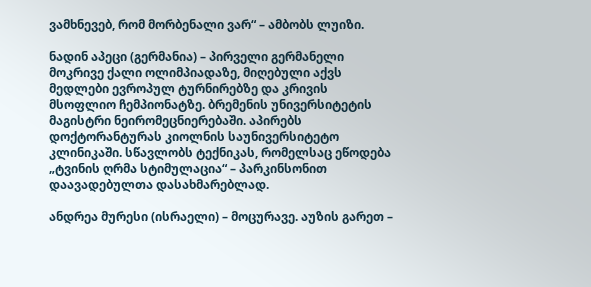ვამხნევებ, რომ მორბენალი ვარ“ – ამბობს ლუიზი.

ნადინ აპეცი (გერმანია) – პირველი გერმანელი მოკრივე ქალი ოლიმპიადაზე, მიღებული აქვს მედლები ევროპულ ტურნირებზე და კრივის მსოფლიო ჩემპიონატზე. ბრემენის უნივერსიტეტის მაგისტრი ნეირომეცნიერებაში. აპირებს დოქტორანტურას კიოლნის საუნივერსიტეტო კლინიკაში. სწავლობს ტექნიკას, რომელსაც ეწოდება „ტვინის ღრმა სტიმულაცია“ – პარკინსონით დაავადებულთა დასახმარებლად.

ანდრეა მურესი (ისრაელი) – მოცურავე. აუზის გარეთ –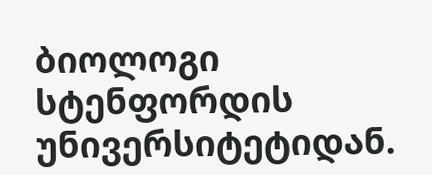ბიოლოგი სტენფორდის უნივერსიტეტიდან.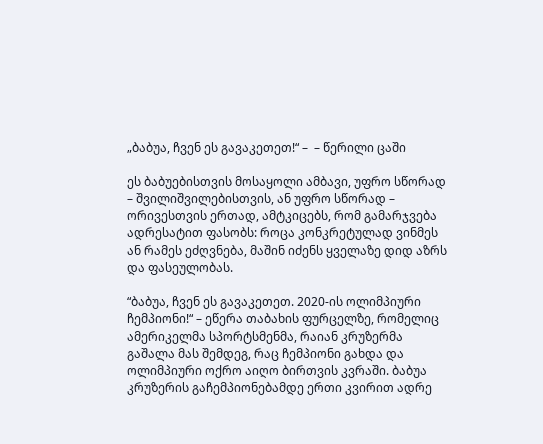„ბაბუა, ჩვენ ეს გავაკეთეთ!“ –  – წერილი ცაში

ეს ბაბუებისთვის მოსაყოლი ამბავი, უფრო სწორად – შვილიშვილებისთვის, ან უფრო სწორად – ორივესთვის ერთად, ამტკიცებს, რომ გამარჯვება ადრესატით ფასობს: როცა კონკრეტულად ვინმეს ან რამეს ეძღვნება, მაშინ იძენს ყველაზე დიდ აზრს და ფასეულობას.

“ბაბუა, ჩვენ ეს გავაკეთეთ. 2020-ის ოლიმპიური ჩემპიონი!“ – ეწერა თაბახის ფურცელზე, რომელიც ამერიკელმა სპორტსმენმა, რაიან კრუზერმა გაშალა მას შემდეგ, რაც ჩემპიონი გახდა და ოლიმპიური ოქრო აიღო ბირთვის კვრაში. ბაბუა კრუზერის გაჩემპიონებამდე ერთი კვირით ადრე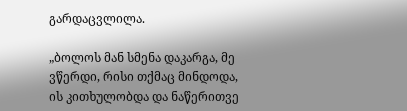გარდაცვლილა.

„ბოლოს მან სმენა დაკარგა, მე ვწერდი, რისი თქმაც მინდოდა, ის კითხულობდა და ნაწერითვე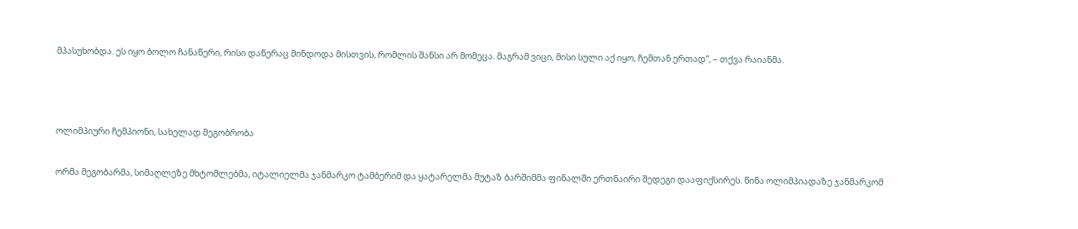მპასუხობდა. ეს იყო ბოლო ჩანაწერი, რისი დაწერაც მინდოდა მისთვის, რომლის შანსი არ მომეცა. მაგრამ ვიცი, მისი სული აქ იყო, ჩემთან ერთად“, – თქვა რაიანმა.



ოლიმპიური ჩემპიონი, სახელად მეგობრობა

ორმა მეგობარმა, სიმაღლეზე მხტომლებმა, იტალიელმა ჯანმარკო ტამბერიმ და ყატარელმა მუტაზ ბარშიმმა ფინალში ერთნაირი შედეგი დააფიქსირეს. წინა ოლიმპიადაზე ჯანმარკომ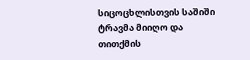სიცოცხლისთვის საშიში ტრავმა მიიღო და თითქმის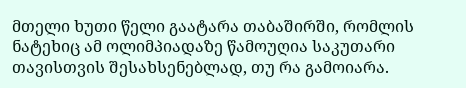მთელი ხუთი წელი გაატარა თაბაშირში, რომლის ნატეხიც ამ ოლიმპიადაზე წამოუღია საკუთარი თავისთვის შესახსენებლად, თუ რა გამოიარა.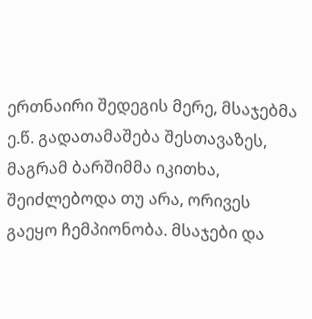ერთნაირი შედეგის მერე, მსაჯებმა ე.წ. გადათამაშება შესთავაზეს, მაგრამ ბარშიმმა იკითხა, შეიძლებოდა თუ არა, ორივეს გაეყო ჩემპიონობა. მსაჯები და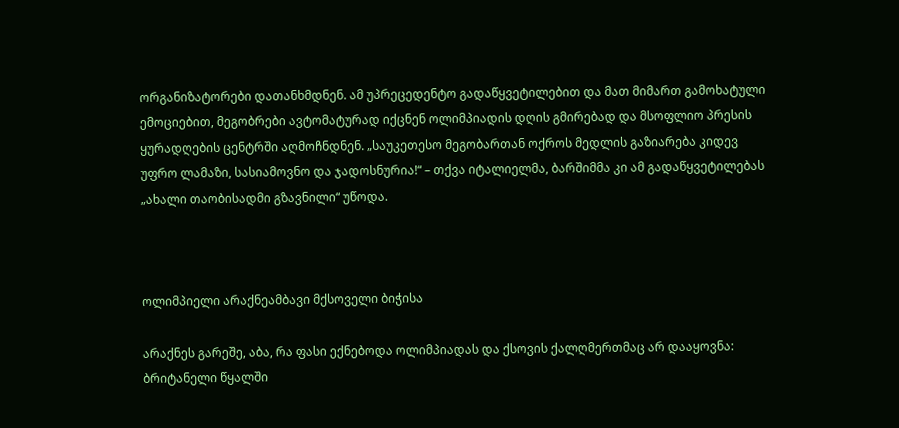ორგანიზატორები დათანხმდნენ. ამ უპრეცედენტო გადაწყვეტილებით და მათ მიმართ გამოხატული ემოციებით, მეგობრები ავტომატურად იქცნენ ოლიმპიადის დღის გმირებად და მსოფლიო პრესის ყურადღების ცენტრში აღმოჩნდნენ. „საუკეთესო მეგობართან ოქროს მედლის გაზიარება კიდევ უფრო ლამაზი, სასიამოვნო და ჯადოსნურია!“ – თქვა იტალიელმა, ბარშიმმა კი ამ გადაწყვეტილებას „ახალი თაობისადმი გზავნილი“ უწოდა.



ოლიმპიელი არაქნეამბავი მქსოველი ბიჭისა

არაქნეს გარეშე, აბა, რა ფასი ექნებოდა ოლიმპიადას და ქსოვის ქალღმერთმაც არ დააყოვნა: ბრიტანელი წყალში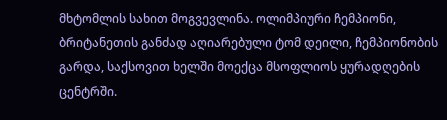მხტომლის სახით მოგვევლინა. ოლიმპიური ჩემპიონი, ბრიტანეთის განძად აღიარებული ტომ დეილი, ჩემპიონობის გარდა, საქსოვით ხელში მოექცა მსოფლიოს ყურადღების ცენტრში.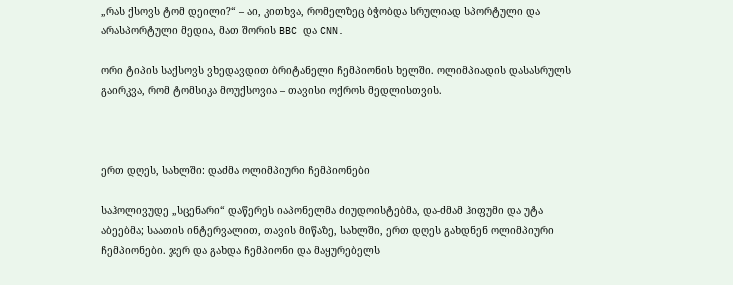„რას ქსოვს ტომ დეილი?“ – აი, კითხვა, რომელზეც ბჭობდა სრულიად სპორტული და არასპორტული მედია, მათ შორის BBC და CNN.

ორი ტიპის საქსოვს ვხედავდით ბრიტანელი ჩემპიონის ხელში. ოლიმპიადის დასასრულს გაირკვა, რომ ტომსიკა მოუქსოვია – თავისი ოქროს მედლისთვის.



ერთ დღეს, სახლში: დაძმა ოლიმპიური ჩემპიონები

საჰოლივუდე „სცენარი“ დაწერეს იაპონელმა ძიუდოისტებმა, და-ძმამ ჰიფუმი და უტა აბეებმა; საათის ინტერვალით, თავის მიწაზე, სახლში, ერთ დღეს გახდნენ ოლიმპიური ჩემპიონები. ჯერ და გახდა ჩემპიონი და მაყურებელს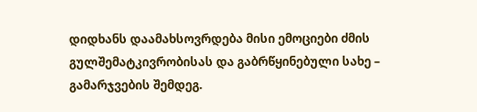დიდხანს დაამახსოვრდება მისი ემოციები ძმის გულშემატკივრობისას და გაბრწყინებული სახე – გამარჯვების შემდეგ.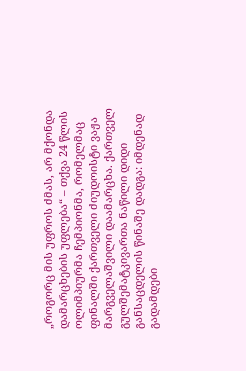„როგორც მის უფროს ძმას, არ მქონდა დამარცხების უფლება“ – თქვა 24 წლის ოლიმპიურმა ჩემპიონმა, რომელმაც ფინალში ქართველი ძიუდოისტი ვაჟა მარგველაშვილი დაამარცხა. ქართველ გულშემატკივართა ნაწილი დიდი განსაცდელის წინაშე დადგა: იმდენად გადამდები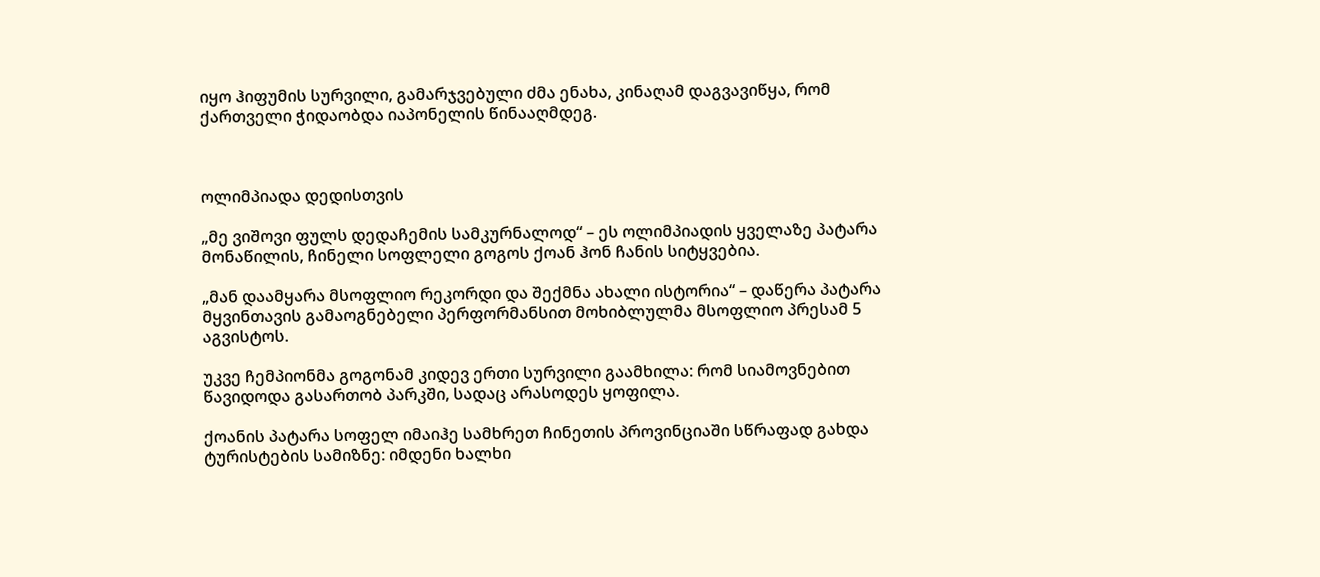იყო ჰიფუმის სურვილი, გამარჯვებული ძმა ენახა, კინაღამ დაგვავიწყა, რომ ქართველი ჭიდაობდა იაპონელის წინააღმდეგ.



ოლიმპიადა დედისთვის

„მე ვიშოვი ფულს დედაჩემის სამკურნალოდ“ – ეს ოლიმპიადის ყველაზე პატარა მონაწილის, ჩინელი სოფლელი გოგოს ქოან ჰონ ჩანის სიტყვებია.

„მან დაამყარა მსოფლიო რეკორდი და შექმნა ახალი ისტორია“ – დაწერა პატარა მყვინთავის გამაოგნებელი პერფორმანსით მოხიბლულმა მსოფლიო პრესამ 5 აგვისტოს.

უკვე ჩემპიონმა გოგონამ კიდევ ერთი სურვილი გაამხილა: რომ სიამოვნებით წავიდოდა გასართობ პარკში, სადაც არასოდეს ყოფილა.

ქოანის პატარა სოფელ იმაიჰე სამხრეთ ჩინეთის პროვინციაში სწრაფად გახდა ტურისტების სამიზნე: იმდენი ხალხი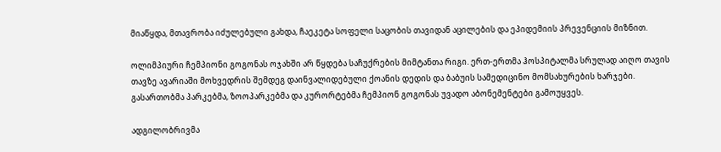მიაწყდა, მთავრობა იძულებული გახდა, ჩაეკეტა სოფელი საცობის თავიდან აცილების და ეპიდემიის პრევენციის მიზნით.

ოლიმპიური ჩემპიონი გოგონას ოჯახში არ წყდება საჩუქრების მიმტანთა რიგი. ერთ-ერთმა ჰოსპიტალმა სრულად აიღო თავის თავზე ავარიაში მოხვედრის შემდეგ დაინვალიდებული ქოანის დედის და ბაბუის სამედიცინო მომსახურების ხარჯები. გასართობმა პარკებმა, ზოოპარკებმა და კურორტებმა ჩემპიონ გოგონას უვადო აბონემენტები გამოუყვეს.

ადგილობრივმა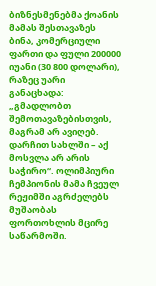ბიზნესმენებმა ქოანის მამას შესთავაზეს ბინა, კომერციული ფართი და ფული 200000 იუანი (30 800 დოლარი), რაზეც უარი განაცხადა: „გმადლობთ შემოთავაზებისთვის, მაგრამ არ ავიღებ. დარჩით სახლში – აქ მოსვლა არ არის საჭირო“. ოლიმპიური ჩემპიონის მამა ჩვეულ რეჟიმში აგრძელებს მუშაობას ფორთოხლის მცირე საწარმოში.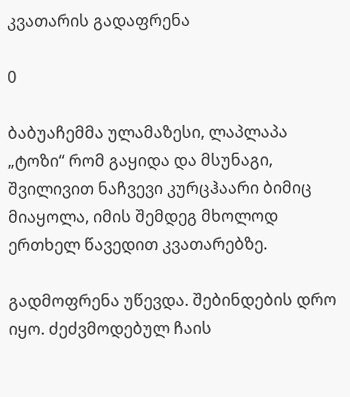კვათარის გადაფრენა

0

ბაბუაჩემმა ულამაზესი, ლაპლაპა „ტოზი“ რომ გაყიდა და მსუნაგი, შვილივით ნაჩვევი კურცჰაარი ბიმიც მიაყოლა, იმის შემდეგ მხოლოდ ერთხელ წავედით კვათარებზე.

გადმოფრენა უწევდა. შებინდების დრო იყო. ძეძვმოდებულ ჩაის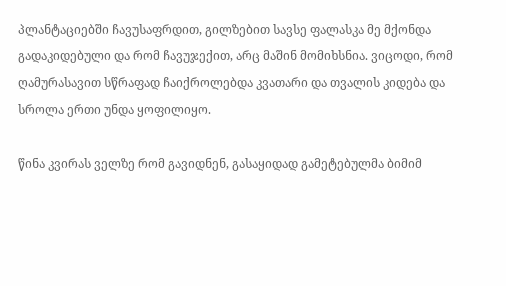პლანტაციებში ჩავუსაფრდით, გილზებით სავსე ფალასკა მე მქონდა გადაკიდებული და რომ ჩავუჯექით, არც მაშინ მომიხსნია. ვიცოდი, რომ ღამურასავით სწრაფად ჩაიქროლებდა კვათარი და თვალის კიდება და სროლა ერთი უნდა ყოფილიყო.

წინა კვირას ველზე რომ გავიდნენ, გასაყიდად გამეტებულმა ბიმიმ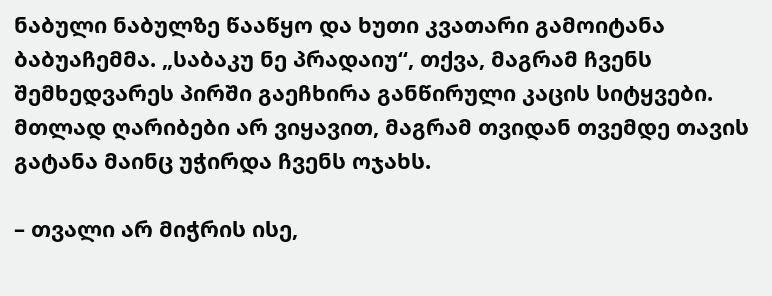ნაბული ნაბულზე წააწყო და ხუთი კვათარი გამოიტანა ბაბუაჩემმა. „საბაკუ ნე პრადაიუ“, თქვა, მაგრამ ჩვენს შემხედვარეს პირში გაეჩხირა განწირული კაცის სიტყვები. მთლად ღარიბები არ ვიყავით, მაგრამ თვიდან თვემდე თავის გატანა მაინც უჭირდა ჩვენს ოჯახს.

– თვალი არ მიჭრის ისე,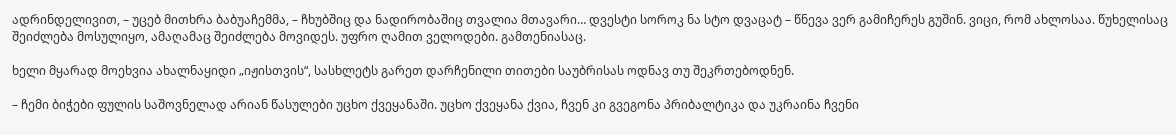ადრინდელივით, – უცებ მითხრა ბაბუაჩემმა, – ჩხუბშიც და ნადირობაშიც თვალია მთავარი… დვესტი სოროკ ნა სტო დვაცატ – წნევა ვერ გამიჩერეს გუშინ. ვიცი, რომ ახლოსაა. წუხელისაც შეიძლება მოსულიყო, ამაღამაც შეიძლება მოვიდეს. უფრო ღამით ველოდები. გამთენიასაც.

ხელი მყარად მოეხვია ახალნაყიდი „იჟისთვის“, სასხლეტს გარეთ დარჩენილი თითები საუბრისას ოდნავ თუ შეკრთებოდნენ.

– ჩემი ბიჭები ფულის საშოვნელად არიან წასულები უცხო ქვეყანაში. უცხო ქვეყანა ქვია, ჩვენ კი გვეგონა პრიბალტიკა და უკრაინა ჩვენი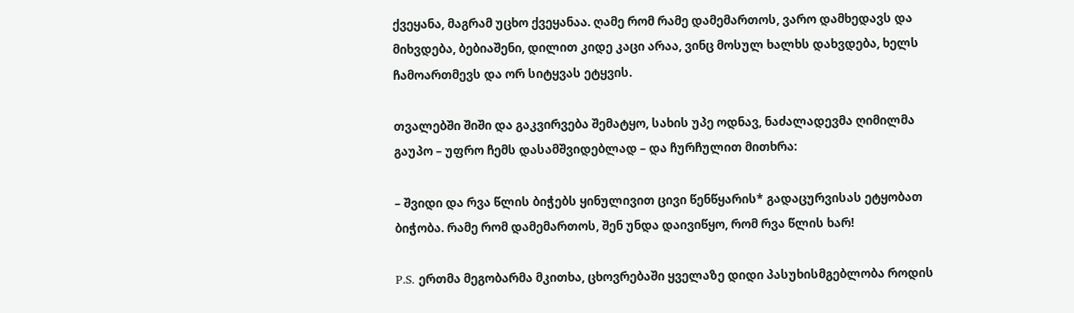ქვეყანა, მაგრამ უცხო ქვეყანაა. ღამე რომ რამე დამემართოს, ვარო დამხედავს და მიხვდება, ბებიაშენი, დილით კიდე კაცი არაა, ვინც მოსულ ხალხს დახვდება, ხელს ჩამოართმევს და ორ სიტყვას ეტყვის.

თვალებში შიში და გაკვირვება შემატყო, სახის უპე ოდნავ, ნაძალადევმა ღიმილმა გაუპო – უფრო ჩემს დასამშვიდებლად – და ჩურჩულით მითხრა:

– შვიდი და რვა წლის ბიჭებს ყინულივით ცივი წენწყარის* გადაცურვისას ეტყობათ ბიჭობა. რამე რომ დამემართოს, შენ უნდა დაივიწყო, რომ რვა წლის ხარ!

P.S. ერთმა მეგობარმა მკითხა, ცხოვრებაში ყველაზე დიდი პასუხისმგებლობა როდის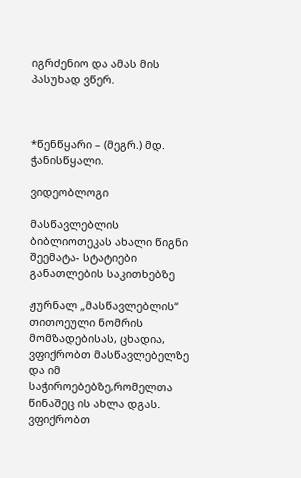იგრძენიო და ამას მის პასუხად ვწერ.



*წენწყარი – (მეგრ.) მდ. ჭანისწყალი.

ვიდეობლოგი

მასწავლებლის ბიბლიოთეკას ახალი წიგნი შეემატა- სტატიები განათლების საკითხებზე

ჟურნალ „მასწავლებლის“ თითოეული ნომრის მომზადებისას, ცხადია, ვფიქრობთ მასწავლებელზე და იმ საჭიროებებზე,რომელთა წინაშეც ის ახლა დგას. ვფიქრობთ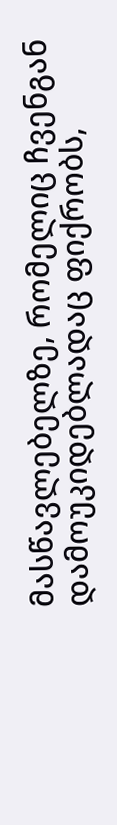მასწავლებელზე, რომელიც ჩვენგან დამოუკიდებლადაც ფიქრობს,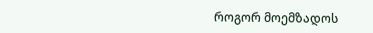როგორ მოემზადოს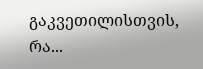გაკვეთილისთვის, რა...